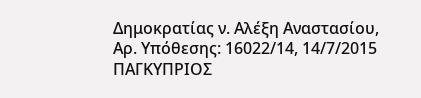Δημοκρατίας ν. Αλέξη Αναστασίου, Αρ. Υπόθεσης: 16022/14, 14/7/2015 ΠΑΓΚΥΠΡΙΟΣ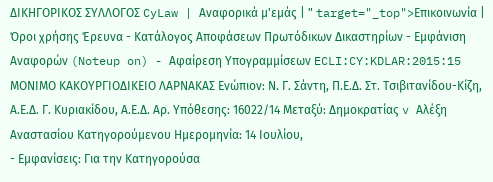ΔΙΚΗΓΟΡΙΚΟΣ ΣΥΛΛΟΓΟΣ CyLaw | Αναφορικά μ'εμάς | " target="_top">Επικοινωνία | Όροι χρήσης Έρευνα - Κατάλογος Αποφάσεων Πρωτόδικων Δικαστηρίων - Εμφάνιση Αναφορών (Noteup on) - Αφαίρεση Υπογραμμίσεων ECLI:CY:KDLAR:2015:15 ΜΟΝΙΜΟ ΚΑΚΟΥΡΓΙΟΔΙΚΕΙΟ ΛΑΡΝΑΚΑΣ Ενώπιον: Ν. Γ. Σάντη, Π.Ε.Δ. Στ. Τσιβιτανίδου-Κίζη, Α.Ε.Δ. Γ. Κυριακίδου, Α.Ε.Δ. Αρ. Υπόθεσης: 16022/14 Μεταξύ: Δημοκρατίας v Αλέξη Αναστασίου Κατηγορούμενου Ημερομηνία: 14 Ιουλίου,
- Εμφανίσεις: Για την Κατηγορούσα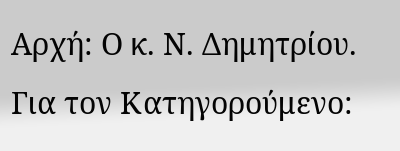Αρχή: Ο κ. Ν. Δημητρίου. Για τον Κατηγορούμενο: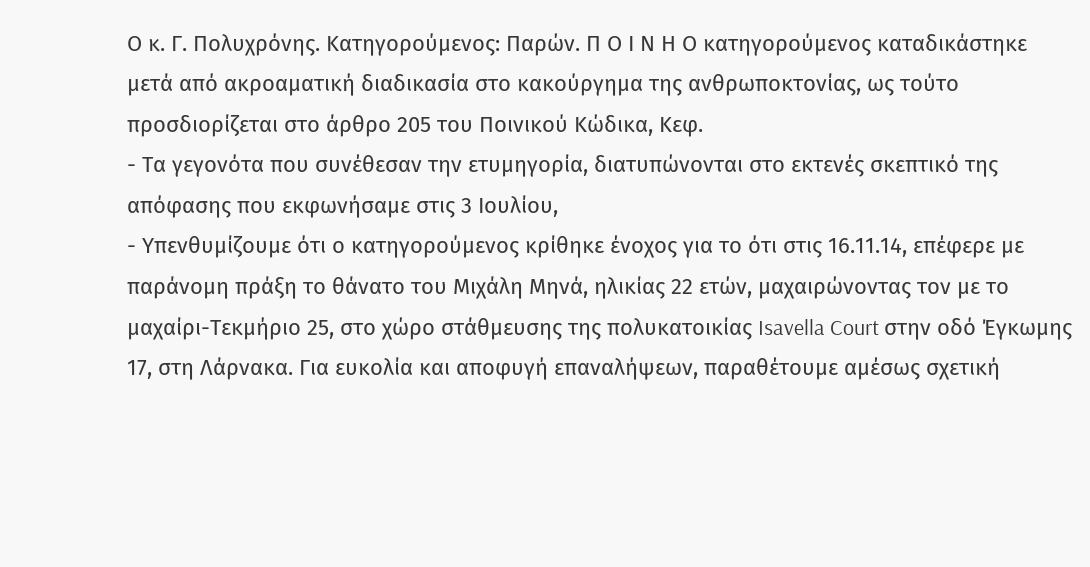Ο κ. Γ. Πολυχρόνης. Κατηγορούμενος: Παρών. Π Ο Ι Ν Η Ο κατηγορούμενος καταδικάστηκε μετά από ακροαματική διαδικασία στο κακούργημα της ανθρωποκτονίας, ως τούτο προσδιορίζεται στο άρθρο 205 του Ποινικού Κώδικα, Κεφ.
- Τα γεγονότα που συνέθεσαν την ετυμηγορία, διατυπώνονται στο εκτενές σκεπτικό της απόφασης που εκφωνήσαμε στις 3 Ιουλίου,
- Υπενθυμίζουμε ότι ο κατηγορούμενος κρίθηκε ένοχος για το ότι στις 16.11.14, επέφερε με παράνομη πράξη το θάνατο του Μιχάλη Μηνά, ηλικίας 22 ετών, μαχαιρώνοντας τον με το μαχαίρι-Τεκμήριο 25, στο χώρο στάθμευσης της πολυκατοικίας Isavella Court στην οδό Έγκωμης 17, στη Λάρνακα. Για ευκολία και αποφυγή επαναλήψεων, παραθέτουμε αμέσως σχετική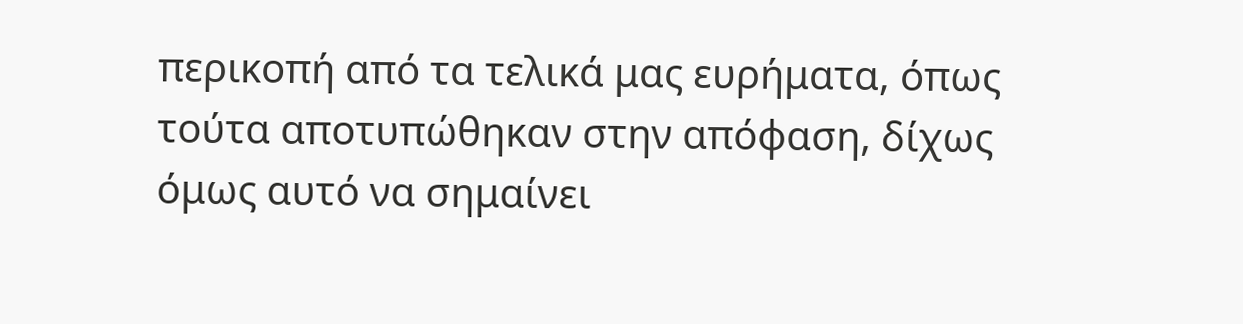περικοπή από τα τελικά μας ευρήματα, όπως τούτα αποτυπώθηκαν στην απόφαση, δίχως όμως αυτό να σημαίνει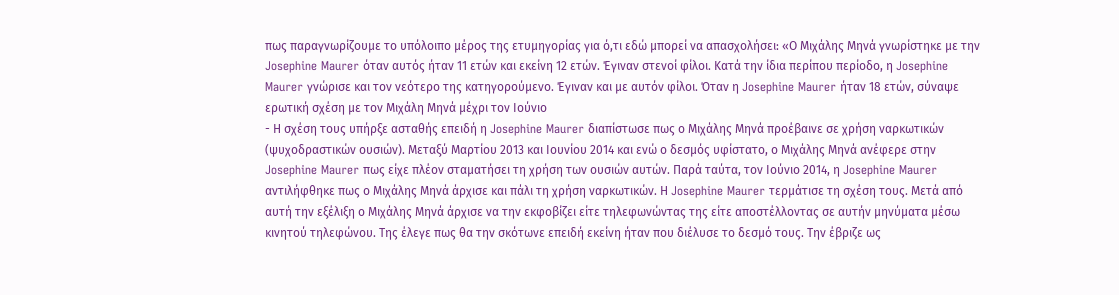πως παραγνωρίζουμε το υπόλοιπο μέρος της ετυμηγορίας για ό,τι εδώ μπορεί να απασχολήσει: «Ο Μιχάλης Μηνά γνωρίστηκε με την Josephine Maurer όταν αυτός ήταν 11 ετών και εκείνη 12 ετών. Έγιναν στενοί φίλοι. Κατά την ίδια περίπου περίοδο, η Josephine Maurer γνώρισε και τον νεότερο της κατηγορούμενο. Έγιναν και με αυτόν φίλοι. Όταν η Josephine Maurer ήταν 18 ετών, σύναψε ερωτική σχέση με τον Μιχάλη Μηνά μέχρι τον Ιούνιο
- Η σχέση τους υπήρξε ασταθής επειδή η Josephine Maurer διαπίστωσε πως ο Μιχάλης Μηνά προέβαινε σε χρήση ναρκωτικών (ψυχοδραστικών ουσιών). Μεταξύ Μαρτίου 2013 και Ιουνίου 2014 και ενώ ο δεσμός υφίστατο, ο Μιχάλης Μηνά ανέφερε στην Josephine Maurer πως είχε πλέον σταματήσει τη χρήση των ουσιών αυτών. Παρά ταύτα, τον Ιούνιο 2014, η Josephine Maurer αντιλήφθηκε πως ο Μιχάλης Μηνά άρχισε και πάλι τη χρήση ναρκωτικών. Η Josephine Maurer τερμάτισε τη σχέση τους. Μετά από αυτή την εξέλιξη ο Μιχάλης Μηνά άρχισε να την εκφοβίζει είτε τηλεφωνώντας της είτε αποστέλλοντας σε αυτήν μηνύματα μέσω κινητού τηλεφώνου. Της έλεγε πως θα την σκότωνε επειδή εκείνη ήταν που διέλυσε το δεσμό τους. Την έβριζε ως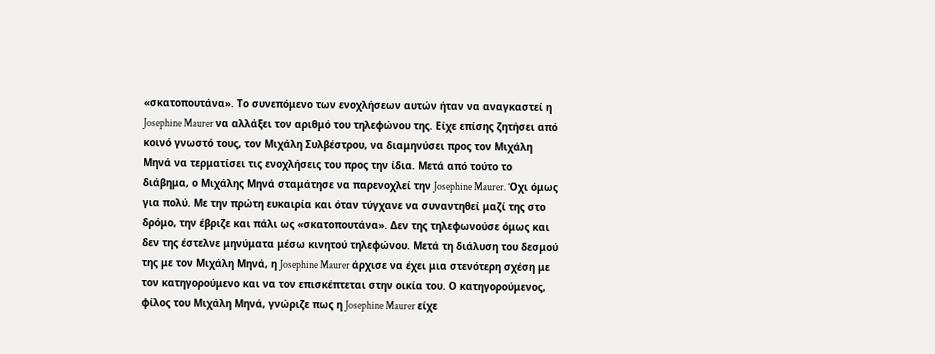«σκατοπουτάνα». Το συνεπόμενο των ενοχλήσεων αυτών ήταν να αναγκαστεί η Josephine Maurer να αλλάξει τον αριθμό του τηλεφώνου της. Είχε επίσης ζητήσει από κοινό γνωστό τους, τον Μιχάλη Συλβέστρου, να διαμηνύσει προς τον Μιχάλη Μηνά να τερματίσει τις ενοχλήσεις του προς την ίδια. Μετά από τούτο το διάβημα, ο Μιχάλης Μηνά σταμάτησε να παρενοχλεί την Josephine Maurer. Όχι όμως για πολύ. Με την πρώτη ευκαιρία και όταν τύγχανε να συναντηθεί μαζί της στο δρόμο, την έβριζε και πάλι ως «σκατοπουτάνα». Δεν της τηλεφωνούσε όμως και δεν της έστελνε μηνύματα μέσω κινητού τηλεφώνου. Μετά τη διάλυση του δεσμού της με τον Μιχάλη Μηνά, η Josephine Maurer άρχισε να έχει μια στενότερη σχέση με τον κατηγορούμενο και να τον επισκέπτεται στην οικία του. Ο κατηγορούμενος, φίλος του Μιχάλη Μηνά, γνώριζε πως η Josephine Maurer είχε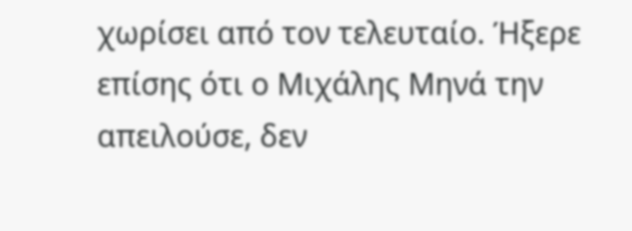χωρίσει από τον τελευταίο. Ήξερε επίσης ότι ο Μιχάλης Μηνά την απειλούσε, δεν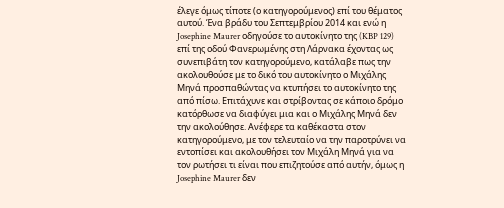έλεγε όμως τίποτε (ο κατηγορούμενος) επί του θέματος αυτού. Ένα βράδυ του Σεπτεμβρίου 2014 και ενώ η Josephine Maurer οδηγούσε το αυτοκίνητο της (KBP 129) επί της οδού Φανερωμένης στη Λάρνακα έχοντας ως συνεπιβάτη τον κατηγορούμενο, κατάλαβε πως την ακολουθούσε με το δικό του αυτοκίνητο ο Μιχάλης Μηνά προσπαθώντας να κτυπήσει το αυτοκίνητο της από πίσω. Επιτάχυνε και στρίβοντας σε κάποιο δρόμο κατόρθωσε να διαφύγει μια και ο Μιχάλης Μηνά δεν την ακολούθησε. Ανέφερε τα καθέκαστα στον κατηγορούμενο, με τον τελευταίο να την παροτρύνει να εντοπίσει και ακολουθήσει τον Μιχάλη Μηνά για να τον ρωτήσει τι είναι που επιζητούσε από αυτήν, όμως η Josephine Maurer δεν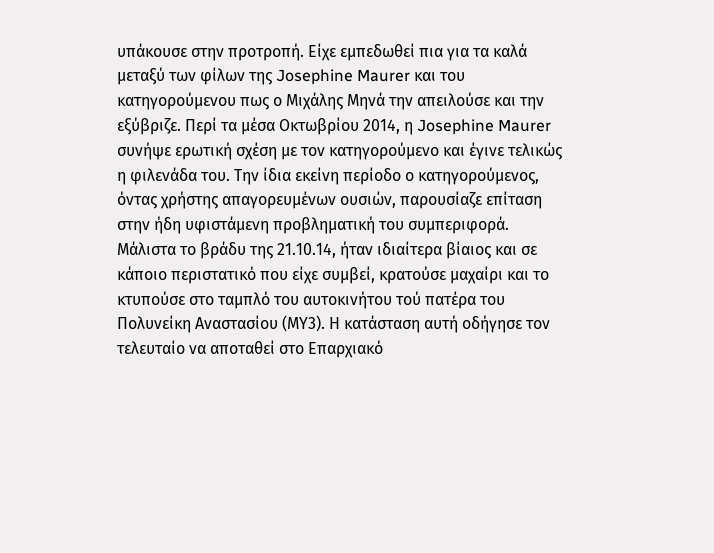υπάκουσε στην προτροπή. Είχε εμπεδωθεί πια για τα καλά μεταξύ των φίλων της Josephine Maurer και του κατηγορούμενου πως ο Μιχάλης Μηνά την απειλούσε και την εξύβριζε. Περί τα μέσα Οκτωβρίου 2014, η Josephine Maurer συνήψε ερωτική σχέση με τον κατηγορούμενο και έγινε τελικώς η φιλενάδα του. Την ίδια εκείνη περίοδο ο κατηγορούμενος, όντας χρήστης απαγορευμένων ουσιών, παρουσίαζε επίταση στην ήδη υφιστάμενη προβληματική του συμπεριφορά. Μάλιστα το βράδυ της 21.10.14, ήταν ιδιαίτερα βίαιος και σε κάποιο περιστατικό που είχε συμβεί, κρατούσε μαχαίρι και το κτυπούσε στο ταμπλό του αυτοκινήτου τού πατέρα του Πολυνείκη Αναστασίου (ΜΥ3). Η κατάσταση αυτή οδήγησε τον τελευταίο να αποταθεί στο Επαρχιακό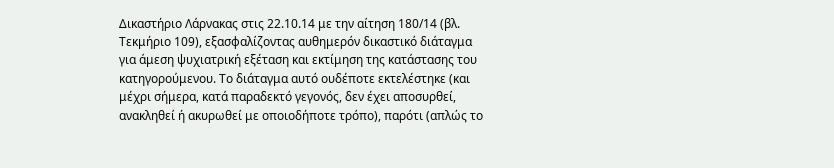Δικαστήριο Λάρνακας στις 22.10.14 με την αίτηση 180/14 (βλ. Τεκμήριο 109), εξασφαλίζοντας αυθημερόν δικαστικό διάταγμα για άμεση ψυχιατρική εξέταση και εκτίμηση της κατάστασης του κατηγορούμενου. Το διάταγμα αυτό ουδέποτε εκτελέστηκε (και μέχρι σήμερα, κατά παραδεκτό γεγονός, δεν έχει αποσυρθεί, ανακληθεί ή ακυρωθεί με οποιοδήποτε τρόπο), παρότι (απλώς το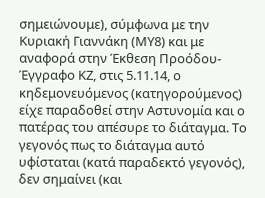σημειώνουμε), σύμφωνα με την Κυριακή Γιαννάκη (ΜΥ8) και με αναφορά στην Έκθεση Προόδου-Έγγραφο ΚΖ, στις 5.11.14, ο κηδεμονευόμενος (κατηγορούμενος) είχε παραδοθεί στην Αστυνομία και ο πατέρας του απέσυρε το διάταγμα. Το γεγονός πως το διάταγμα αυτό υφίσταται (κατά παραδεκτό γεγονός), δεν σημαίνει (και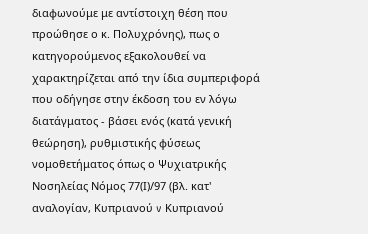διαφωνούμε με αντίστοιχη θέση που προώθησε ο κ. Πολυχρόνης), πως ο κατηγορούμενος εξακολουθεί να χαρακτηρίζεται από την ίδια συμπεριφορά που οδήγησε στην έκδοση του εν λόγω διατάγματος - βάσει ενός (κατά γενική θεώρηση), ρυθμιστικής φύσεως νομοθετήματος όπως ο Ψυχιατρικής Νοσηλείας Νόμος 77(Ι)/97 (βλ. κατ' αναλογίαν, Κυπριανού v Κυπριανού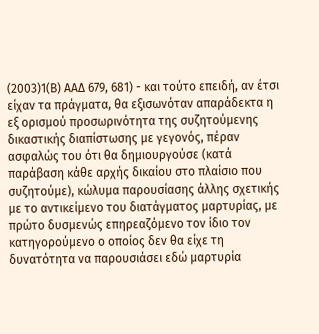(2003)1(Β) ΑΑΔ 679, 681) - και τούτο επειδή, αν έτσι είχαν τα πράγματα, θα εξισωνόταν απαράδεκτα η εξ ορισμού προσωρινότητα της συζητούμενης δικαστικής διαπίστωσης με γεγονός, πέραν ασφαλώς του ότι θα δημιουργούσε (κατά παράβαση κάθε αρχής δικαίου στο πλαίσιο που συζητούμε), κώλυμα παρουσίασης άλλης σχετικής με το αντικείμενο του διατάγματος μαρτυρίας, με πρώτο δυσμενώς επηρεαζόμενο τον ίδιο τον κατηγορούμενο ο οποίος δεν θα είχε τη δυνατότητα να παρουσιάσει εδώ μαρτυρία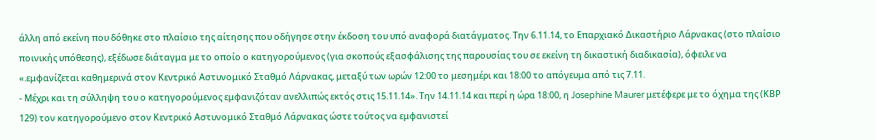άλλη από εκείνη που δόθηκε στο πλαίσιο της αίτησης που οδήγησε στην έκδοση του υπό αναφορά διατάγματος. Την 6.11.14, το Επαρχιακό Δικαστήριο Λάρνακας (στο πλαίσιο ποινικής υπόθεσης), εξέδωσε διάταγμα με το οποίο ο κατηγορούμενος (για σκοπούς εξασφάλισης της παρουσίας του σε εκείνη τη δικαστική διαδικασία), όφειλε να «.εμφανίζεται καθημερινά στον Κεντρικό Αστυνομικό Σταθμό Λάρνακας, μεταξύ των ωρών 12:00 το μεσημέρι και 18:00 το απόγευμα από τις 7.11.
- Μέχρι και τη σύλληψη του ο κατηγορούμενος εμφανιζόταν ανελλιπώς εκτός στις 15.11.14». Την 14.11.14 και περί η ώρα 18:00, η Josephine Maurer μετέφερε με το όχημα της (ΚΒΡ 129) τον κατηγορούμενο στον Κεντρικό Αστυνομικό Σταθμό Λάρνακας ώστε τούτος να εμφανιστεί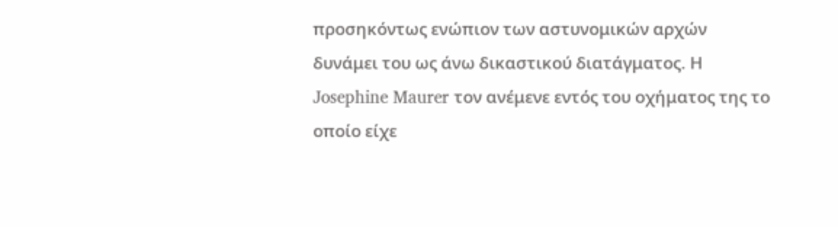προσηκόντως ενώπιον των αστυνομικών αρχών δυνάμει του ως άνω δικαστικού διατάγματος. Η Josephine Maurer τον ανέμενε εντός του οχήματος της το οποίο είχε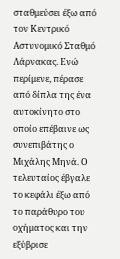σταθμεύσει έξω από τον Κεντρικό Αστυνομικό Σταθμό Λάρνακας. Ενώ περίμενε, πέρασε από δίπλα της ένα αυτοκίνητο στο οποίο επέβαινε ως συνεπιβάτης ο Μιχάλης Μηνά. Ο τελευταίος έβγαλε το κεφάλι έξω από το παράθυρο του οχήματος και την εξύβρισε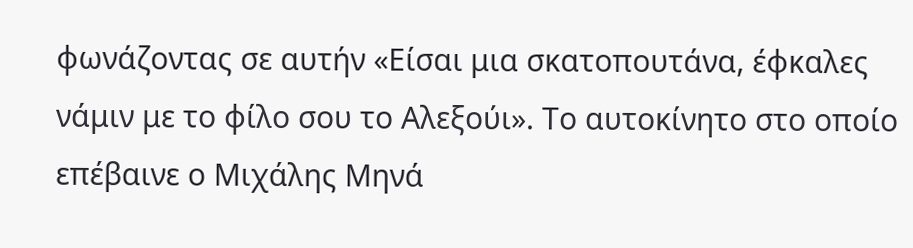φωνάζοντας σε αυτήν «Είσαι μια σκατοπουτάνα, έφκαλες νάμιν με το φίλο σου το Αλεξούι». Το αυτοκίνητο στο οποίο επέβαινε ο Μιχάλης Μηνά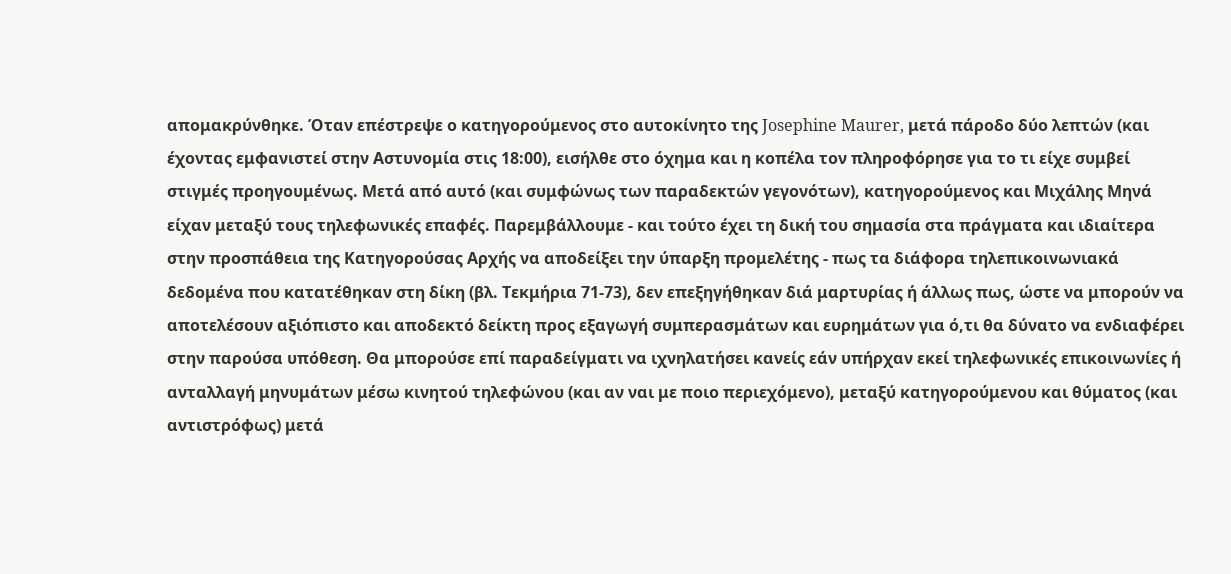απομακρύνθηκε. Όταν επέστρεψε ο κατηγορούμενος στο αυτοκίνητο της Josephine Maurer, μετά πάροδο δύο λεπτών (και έχοντας εμφανιστεί στην Αστυνομία στις 18:00), εισήλθε στο όχημα και η κοπέλα τον πληροφόρησε για το τι είχε συμβεί στιγμές προηγουμένως. Μετά από αυτό (και συμφώνως των παραδεκτών γεγονότων), κατηγορούμενος και Μιχάλης Μηνά είχαν μεταξύ τους τηλεφωνικές επαφές. Παρεμβάλλουμε - και τούτο έχει τη δική του σημασία στα πράγματα και ιδιαίτερα στην προσπάθεια της Κατηγορούσας Αρχής να αποδείξει την ύπαρξη προμελέτης - πως τα διάφορα τηλεπικοινωνιακά δεδομένα που κατατέθηκαν στη δίκη (βλ. Τεκμήρια 71-73), δεν επεξηγήθηκαν διά μαρτυρίας ή άλλως πως, ώστε να μπορούν να αποτελέσουν αξιόπιστο και αποδεκτό δείκτη προς εξαγωγή συμπερασμάτων και ευρημάτων για ό,τι θα δύνατο να ενδιαφέρει στην παρούσα υπόθεση. Θα μπορούσε επί παραδείγματι να ιχνηλατήσει κανείς εάν υπήρχαν εκεί τηλεφωνικές επικοινωνίες ή ανταλλαγή μηνυμάτων μέσω κινητού τηλεφώνου (και αν ναι με ποιο περιεχόμενο), μεταξύ κατηγορούμενου και θύματος (και αντιστρόφως) μετά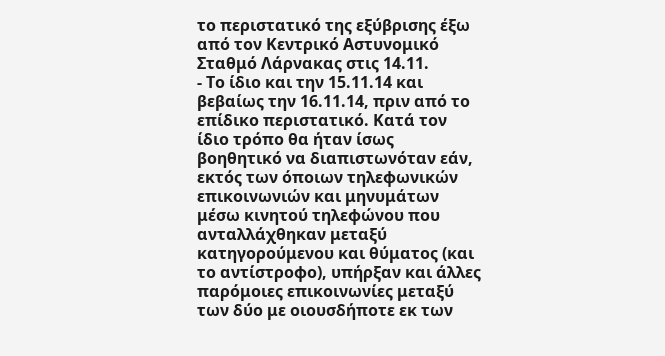το περιστατικό της εξύβρισης έξω από τον Κεντρικό Αστυνομικό Σταθμό Λάρνακας στις 14.11.
- Το ίδιο και την 15.11.14 και βεβαίως την 16.11.14, πριν από το επίδικο περιστατικό. Κατά τον ίδιο τρόπο θα ήταν ίσως βοηθητικό να διαπιστωνόταν εάν, εκτός των όποιων τηλεφωνικών επικοινωνιών και μηνυμάτων μέσω κινητού τηλεφώνου που ανταλλάχθηκαν μεταξύ κατηγορούμενου και θύματος (και το αντίστροφο), υπήρξαν και άλλες παρόμοιες επικοινωνίες μεταξύ των δύο με οιουσδήποτε εκ των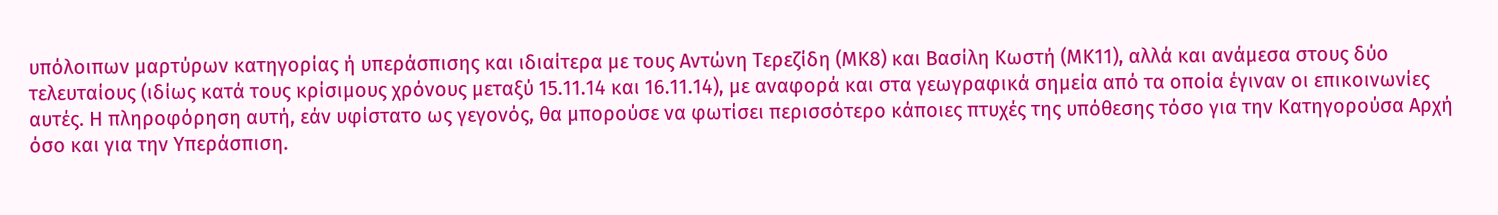υπόλοιπων μαρτύρων κατηγορίας ή υπεράσπισης και ιδιαίτερα με τους Αντώνη Τερεζίδη (ΜΚ8) και Βασίλη Κωστή (ΜΚ11), αλλά και ανάμεσα στους δύο τελευταίους (ιδίως κατά τους κρίσιμους χρόνους μεταξύ 15.11.14 και 16.11.14), με αναφορά και στα γεωγραφικά σημεία από τα οποία έγιναν οι επικοινωνίες αυτές. Η πληροφόρηση αυτή, εάν υφίστατο ως γεγονός, θα μπορούσε να φωτίσει περισσότερο κάποιες πτυχές της υπόθεσης τόσο για την Κατηγορούσα Αρχή όσο και για την Υπεράσπιση.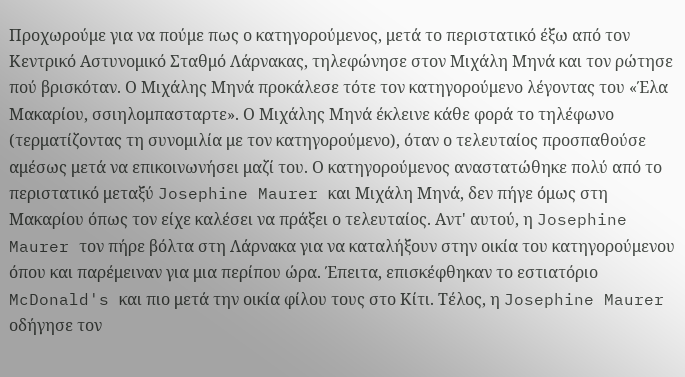Προχωρούμε για να πούμε πως ο κατηγορούμενος, μετά το περιστατικό έξω από τον Κεντρικό Αστυνομικό Σταθμό Λάρνακας, τηλεφώνησε στον Μιχάλη Μηνά και τον ρώτησε πού βρισκόταν. Ο Μιχάλης Μηνά προκάλεσε τότε τον κατηγορούμενο λέγοντας του «Έλα Μακαρίου, σσιηλομπασταρτε». Ο Μιχάλης Μηνά έκλεινε κάθε φορά το τηλέφωνο (τερματίζοντας τη συνομιλία με τον κατηγορούμενο), όταν ο τελευταίος προσπαθούσε αμέσως μετά να επικοινωνήσει μαζί του. Ο κατηγορούμενος αναστατώθηκε πολύ από το περιστατικό μεταξύ Josephine Maurer και Μιχάλη Μηνά, δεν πήγε όμως στη Μακαρίου όπως τον είχε καλέσει να πράξει ο τελευταίος. Αντ' αυτού, η Josephine Maurer τον πήρε βόλτα στη Λάρνακα για να καταλήξουν στην οικία του κατηγορούμενου όπου και παρέμειναν για μια περίπου ώρα. Έπειτα, επισκέφθηκαν το εστιατόριο McDonald's και πιο μετά την οικία φίλου τους στο Κίτι. Τέλος, η Josephine Maurer οδήγησε τον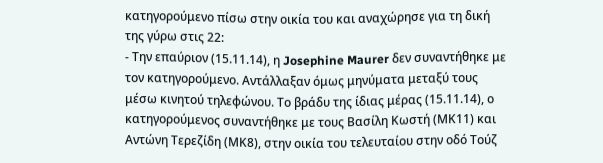κατηγορούμενο πίσω στην οικία του και αναχώρησε για τη δική της γύρω στις 22:
- Την επαύριον (15.11.14), η Josephine Maurer δεν συναντήθηκε με τον κατηγορούμενο. Αντάλλαξαν όμως μηνύματα μεταξύ τους μέσω κινητού τηλεφώνου. Το βράδυ της ίδιας μέρας (15.11.14), ο κατηγορούμενος συναντήθηκε με τους Βασίλη Κωστή (ΜΚ11) και Αντώνη Τερεζίδη (ΜΚ8), στην οικία του τελευταίου στην οδό Τούζ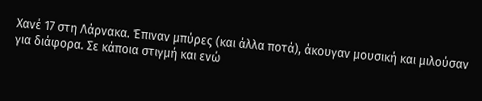Χανέ 17 στη Λάρνακα. Έπιναν μπύρες (και άλλα ποτά), άκουγαν μουσική και μιλούσαν για διάφορα. Σε κάποια στιγμή και ενώ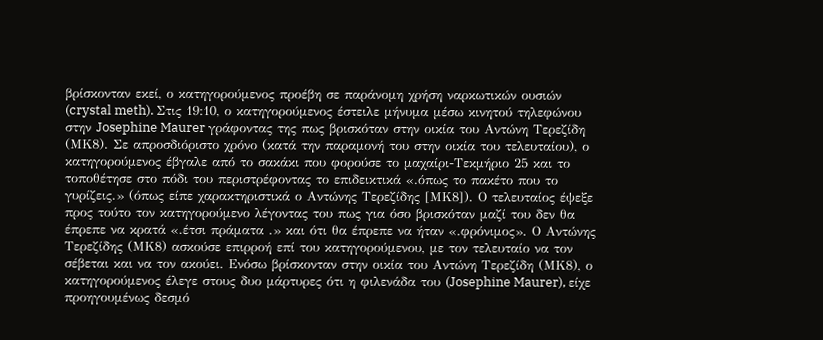βρίσκονταν εκεί, ο κατηγορούμενος προέβη σε παράνομη χρήση ναρκωτικών ουσιών (crystal meth). Στις 19:10, ο κατηγορούμενος έστειλε μήνυμα μέσω κινητού τηλεφώνου στην Josephine Maurer γράφοντας της πως βρισκόταν στην οικία του Αντώνη Τερεζίδη (ΜΚ8). Σε απροσδιόριστο χρόνο (κατά την παραμονή του στην οικία του τελευταίου), ο κατηγορούμενος έβγαλε από το σακάκι που φορούσε το μαχαίρι-Τεκμήριο 25 και το τοποθέτησε στο πόδι του περιστρέφοντας το επιδεικτικά «.όπως το πακέτο που το γυρίζεις.» (όπως είπε χαρακτηριστικά ο Αντώνης Τερεζίδης [ΜΚ8]). Ο τελευταίος έψεξε προς τούτο τον κατηγορούμενο λέγοντας του πως για όσο βρισκόταν μαζί του δεν θα έπρεπε να κρατά «.έτσι πράματα .» και ότι θα έπρεπε να ήταν «.φρόνιμος». Ο Αντώνης Τερεζίδης (ΜΚ8) ασκούσε επιρροή επί του κατηγορούμενου, με τον τελευταίο να τον σέβεται και να τον ακούει. Ενόσω βρίσκονταν στην οικία του Αντώνη Τερεζίδη (ΜΚ8), ο κατηγορούμενος έλεγε στους δυο μάρτυρες ότι η φιλενάδα του (Josephine Maurer), είχε προηγουμένως δεσμό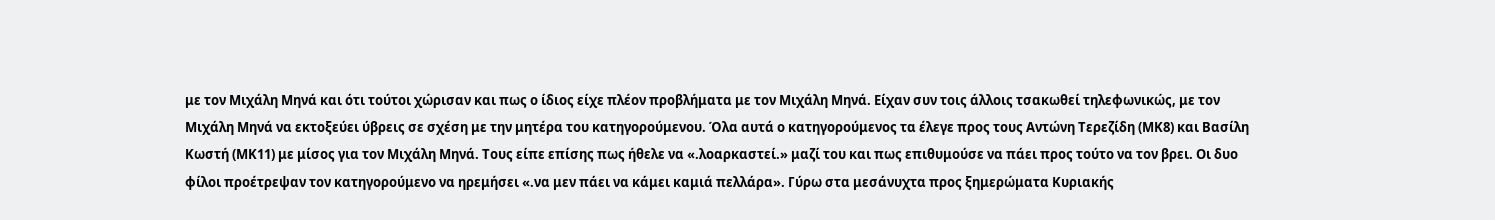με τον Μιχάλη Μηνά και ότι τούτοι χώρισαν και πως ο ίδιος είχε πλέον προβλήματα με τον Μιχάλη Μηνά. Είχαν συν τοις άλλοις τσακωθεί τηλεφωνικώς, με τον Μιχάλη Μηνά να εκτοξεύει ύβρεις σε σχέση με την μητέρα του κατηγορούμενου. Όλα αυτά ο κατηγορούμενος τα έλεγε προς τους Αντώνη Τερεζίδη (ΜΚ8) και Βασίλη Κωστή (ΜΚ11) με μίσος για τον Μιχάλη Μηνά. Τους είπε επίσης πως ήθελε να «.λοαρκαστεί.» μαζί του και πως επιθυμούσε να πάει προς τούτο να τον βρει. Οι δυο φίλοι προέτρεψαν τον κατηγορούμενο να ηρεμήσει «.να μεν πάει να κάμει καμιά πελλάρα». Γύρω στα μεσάνυχτα προς ξημερώματα Κυριακής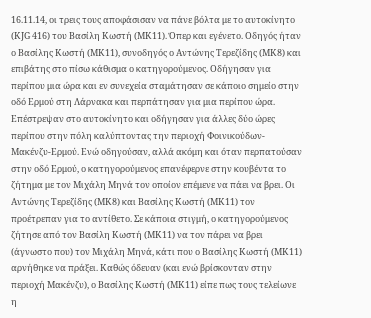16.11.14, οι τρεις τους αποφάσισαν να πάνε βόλτα με το αυτοκίνητο (ΚJG 416) του Βασίλη Κωστή (ΜΚ11). Όπερ και εγένετο. Οδηγός ήταν ο Βασίλης Κωστή (ΜΚ11), συνοδηγός ο Αντώνης Τερεζίδης (ΜΚ8) και επιβάτης στο πίσω κάθισμα ο κατηγορούμενος. Οδήγησαν για περίπου μια ώρα και εν συνεχεία σταμάτησαν σε κάποιο σημείο στην οδό Ερμού στη Λάρνακα και περπάτησαν για μια περίπου ώρα. Επέστρεψαν στο αυτοκίνητο και οδήγησαν για άλλες δύο ώρες περίπου στην πόλη καλύπτοντας την περιοχή Φοινικούδων-Μακένζυ-Ερμού. Ενώ οδηγούσαν, αλλά ακόμη και όταν περπατούσαν στην οδό Ερμού, ο κατηγορούμενος επανέφερνε στην κουβέντα το ζήτημα με τον Μιχάλη Μηνά τον οποίον επέμενε να πάει να βρει. Οι Αντώνης Τερεζίδης (ΜΚ8) και Βασίλης Κωστή (ΜΚ11) τον προέτρεπαν για το αντίθετο. Σε κάποια στιγμή, ο κατηγορούμενος ζήτησε από τον Βασίλη Κωστή (ΜΚ11) να τον πάρει να βρει (άγνωστο που) τον Μιχάλη Μηνά, κάτι που ο Βασίλης Κωστή (ΜΚ11) αρνήθηκε να πράξει. Καθώς όδευαν (και ενώ βρίσκονταν στην περιοχή Μακένζυ), ο Βασίλης Κωστή (ΜΚ11) είπε πως τους τελείωνε η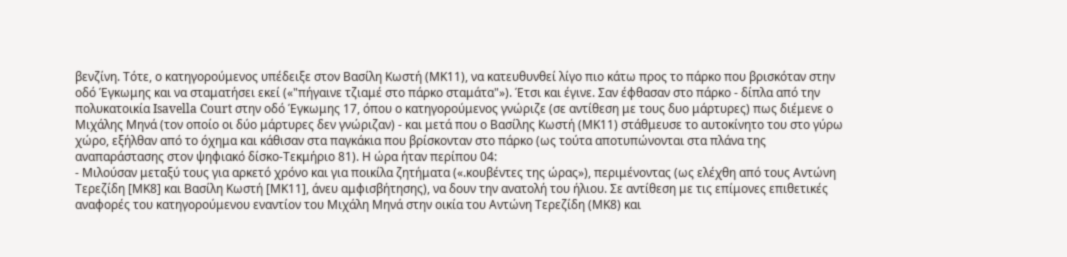βενζίνη. Τότε, ο κατηγορούμενος υπέδειξε στον Βασίλη Κωστή (ΜΚ11), να κατευθυνθεί λίγο πιο κάτω προς το πάρκο που βρισκόταν στην οδό Έγκωμης και να σταματήσει εκεί («"πήγαινε τζιαμέ στο πάρκο σταμάτα"»). Έτσι και έγινε. Σαν έφθασαν στο πάρκο - δίπλα από την πολυκατοικία Isavella Court στην οδό Έγκωμης 17, όπου ο κατηγορούμενος γνώριζε (σε αντίθεση με τους δυο μάρτυρες) πως διέμενε ο Μιχάλης Μηνά (τον οποίο οι δύο μάρτυρες δεν γνώριζαν) - και μετά που ο Βασίλης Κωστή (ΜΚ11) στάθμευσε το αυτοκίνητο του στο γύρω χώρο, εξήλθαν από το όχημα και κάθισαν στα παγκάκια που βρίσκονταν στο πάρκο (ως τούτα αποτυπώνονται στα πλάνα της αναπαράστασης στον ψηφιακό δίσκο-Τεκμήριο 81). Η ώρα ήταν περίπου 04:
- Μιλούσαν μεταξύ τους για αρκετό χρόνο και για ποικίλα ζητήματα («.κουβέντες της ώρας»), περιμένοντας (ως ελέχθη από τους Αντώνη Τερεζίδη [ΜΚ8] και Βασίλη Κωστή [ΜΚ11], άνευ αμφισβήτησης), να δουν την ανατολή του ήλιου. Σε αντίθεση με τις επίμονες επιθετικές αναφορές του κατηγορούμενου εναντίον του Μιχάλη Μηνά στην οικία του Αντώνη Τερεζίδη (ΜΚ8) και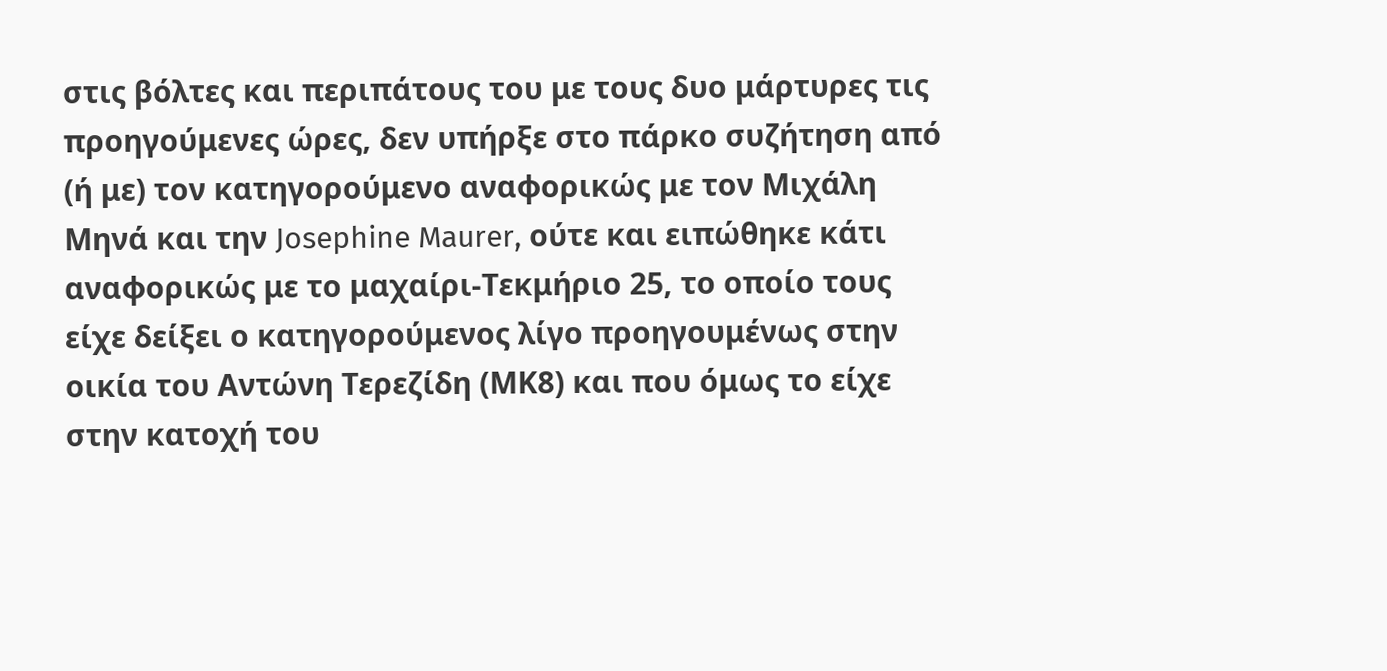στις βόλτες και περιπάτους του με τους δυο μάρτυρες τις προηγούμενες ώρες, δεν υπήρξε στο πάρκο συζήτηση από (ή με) τον κατηγορούμενο αναφορικώς με τον Μιχάλη Μηνά και την Josephine Maurer, ούτε και ειπώθηκε κάτι αναφορικώς με το μαχαίρι-Τεκμήριο 25, το οποίο τους είχε δείξει ο κατηγορούμενος λίγο προηγουμένως στην οικία του Αντώνη Τερεζίδη (ΜΚ8) και που όμως το είχε στην κατοχή του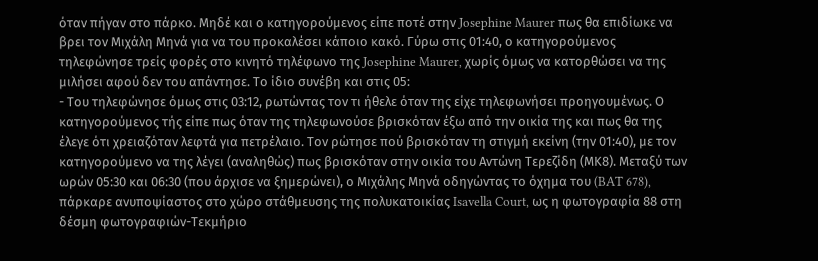όταν πήγαν στο πάρκο. Μηδέ και ο κατηγορούμενος είπε ποτέ στην Josephine Maurer πως θα επιδίωκε να βρει τον Μιχάλη Μηνά για να του προκαλέσει κάποιο κακό. Γύρω στις 01:40, ο κατηγορούμενος τηλεφώνησε τρείς φορές στο κινητό τηλέφωνο της Josephine Maurer, χωρίς όμως να κατορθώσει να της μιλήσει αφού δεν του απάντησε. Το ίδιο συνέβη και στις 05:
- Του τηλεφώνησε όμως στις 03:12, ρωτώντας τον τι ήθελε όταν της είχε τηλεφωνήσει προηγουμένως. Ο κατηγορούμενος τής είπε πως όταν της τηλεφωνούσε βρισκόταν έξω από την οικία της και πως θα της έλεγε ότι χρειαζόταν λεφτά για πετρέλαιο. Τον ρώτησε πού βρισκόταν τη στιγμή εκείνη (την 01:40), με τον κατηγορούμενο να της λέγει (αναληθώς) πως βρισκόταν στην οικία του Αντώνη Τερεζίδη (ΜΚ8). Μεταξύ των ωρών 05:30 και 06:30 (που άρχισε να ξημερώνει), ο Μιχάλης Μηνά οδηγώντας το όχημα του (BAT 678), πάρκαρε ανυποψίαστος στο χώρο στάθμευσης της πολυκατοικίας Isavella Court, ως η φωτογραφία 88 στη δέσμη φωτογραφιών-Τεκμήριο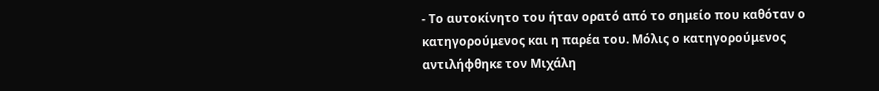- Το αυτοκίνητο του ήταν ορατό από το σημείο που καθόταν ο κατηγορούμενος και η παρέα του. Μόλις ο κατηγορούμενος αντιλήφθηκε τον Μιχάλη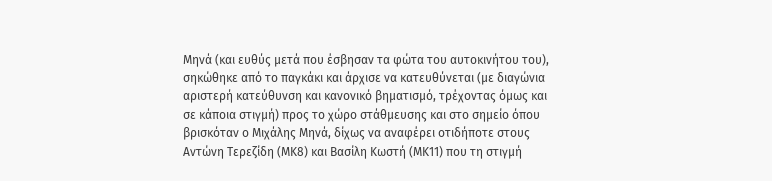Μηνά (και ευθύς μετά που έσβησαν τα φώτα του αυτοκινήτου του), σηκώθηκε από το παγκάκι και άρχισε να κατευθύνεται (με διαγώνια αριστερή κατεύθυνση και κανονικό βηματισμό, τρέχοντας όμως και σε κάποια στιγμή) προς το χώρο στάθμευσης και στο σημείο όπου βρισκόταν ο Μιχάλης Μηνά, δίχως να αναφέρει οτιδήποτε στους Αντώνη Τερεζίδη (ΜΚ8) και Βασίλη Κωστή (ΜΚ11) που τη στιγμή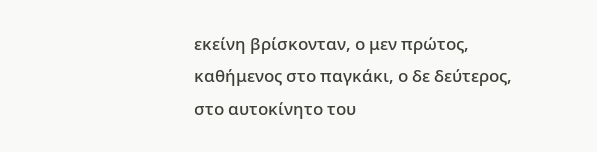εκείνη βρίσκονταν, ο μεν πρώτος, καθήμενος στο παγκάκι, ο δε δεύτερος, στο αυτοκίνητο του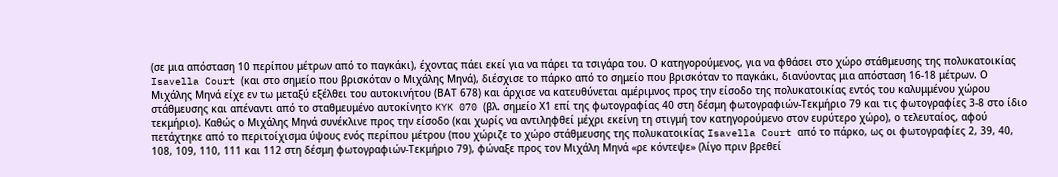(σε μια απόσταση 10 περίπου μέτρων από το παγκάκι), έχοντας πάει εκεί για να πάρει τα τσιγάρα του. Ο κατηγορούμενος, για να φθάσει στο χώρο στάθμευσης της πολυκατοικίας Isavella Court (και στο σημείο που βρισκόταν ο Μιχάλης Μηνά), διέσχισε το πάρκο από το σημείο που βρισκόταν το παγκάκι, διανύοντας μια απόσταση 16-18 μέτρων. Ο Μιχάλης Μηνά είχε εν τω μεταξύ εξέλθει του αυτοκινήτου (ΒΑΤ 678) και άρχισε να κατευθύνεται αμέριμνος προς την είσοδο της πολυκατοικίας εντός του καλυμμένου χώρου στάθμευσης και απέναντι από το σταθμευμένο αυτοκίνητο KYK 070 (βλ. σημείο Χ1 επί της φωτογραφίας 40 στη δέσμη φωτογραφιών-Τεκμήριο 79 και τις φωτογραφίες 3-8 στο ίδιο τεκμήριο). Καθώς ο Μιχάλης Μηνά συνέκλινε προς την είσοδο (και χωρίς να αντιληφθεί μέχρι εκείνη τη στιγμή τον κατηγορούμενο στον ευρύτερο χώρο), ο τελευταίος, αφού πετάχτηκε από το περιτοίχισμα ύψους ενός περίπου μέτρου (που χώριζε το χώρο στάθμευσης της πολυκατοικίας Isavella Court από το πάρκο, ως οι φωτογραφίες 2, 39, 40, 108, 109, 110, 111 και 112 στη δέσμη φωτογραφιών-Τεκμήριο 79), φώναξε προς τον Μιχάλη Μηνά «ρε κόντεψε» (λίγο πριν βρεθεί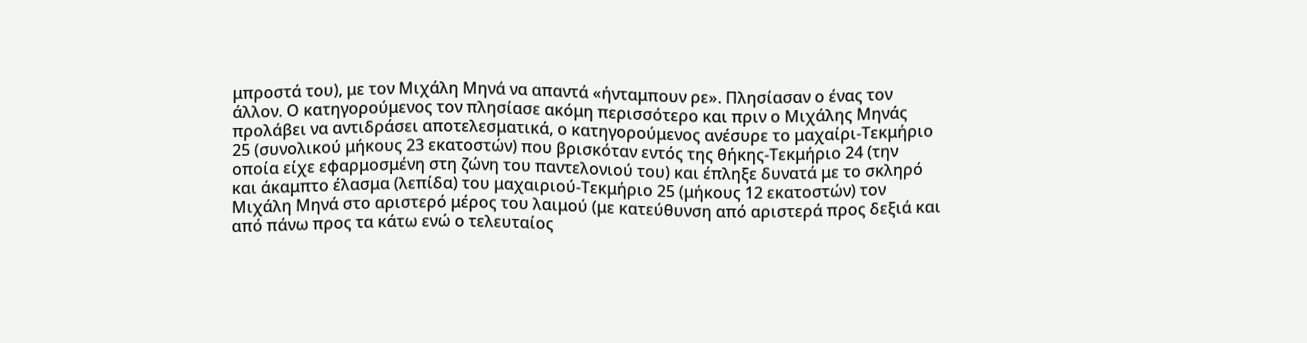μπροστά του), με τον Μιχάλη Μηνά να απαντά «ήνταμπουν ρε». Πλησίασαν ο ένας τον άλλον. Ο κατηγορούμενος τον πλησίασε ακόμη περισσότερο και πριν ο Μιχάλης Μηνάς προλάβει να αντιδράσει αποτελεσματικά, ο κατηγορούμενος ανέσυρε το μαχαίρι-Τεκμήριο 25 (συνολικού μήκους 23 εκατοστών) που βρισκόταν εντός της θήκης-Τεκμήριο 24 (την οποία είχε εφαρμοσμένη στη ζώνη του παντελονιού του) και έπληξε δυνατά με το σκληρό και άκαμπτο έλασμα (λεπίδα) του μαχαιριού-Τεκμήριο 25 (μήκους 12 εκατοστών) τον Μιχάλη Μηνά στο αριστερό μέρος του λαιμού (με κατεύθυνση από αριστερά προς δεξιά και από πάνω προς τα κάτω ενώ ο τελευταίος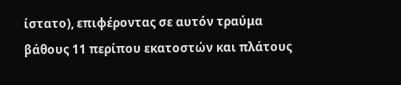ίστατο), επιφέροντας σε αυτόν τραύμα βάθους 11 περίπου εκατοστών και πλάτους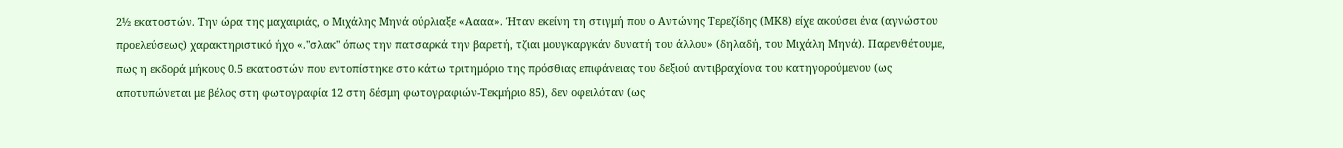2½ εκατοστών. Την ώρα της μαχαιριάς, ο Μιχάλης Μηνά ούρλιαξε «Αααα». Ήταν εκείνη τη στιγμή που ο Αντώνης Τερεζίδης (ΜΚ8) είχε ακούσει ένα (αγνώστου προελεύσεως) χαρακτηριστικό ήχο «."σλακ" όπως την πατσαρκά την βαρετή, τζιαι μουγκαργκάν δυνατή του άλλου» (δηλαδή, του Μιχάλη Μηνά). Παρενθέτουμε, πως η εκδορά μήκους 0.5 εκατοστών που εντοπίστηκε στο κάτω τριτημόριο της πρόσθιας επιφάνειας του δεξιού αντιβραχίονα του κατηγορούμενου (ως αποτυπώνεται με βέλος στη φωτογραφία 12 στη δέσμη φωτογραφιών-Τεκμήριο 85), δεν οφειλόταν (ως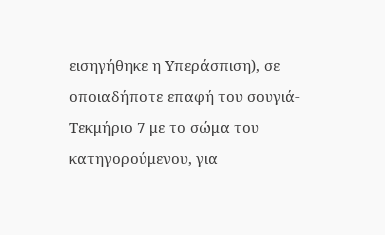εισηγήθηκε η Υπεράσπιση), σε οποιαδήποτε επαφή του σουγιά-Τεκμήριο 7 με το σώμα του κατηγορούμενου, για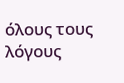όλους τους λόγους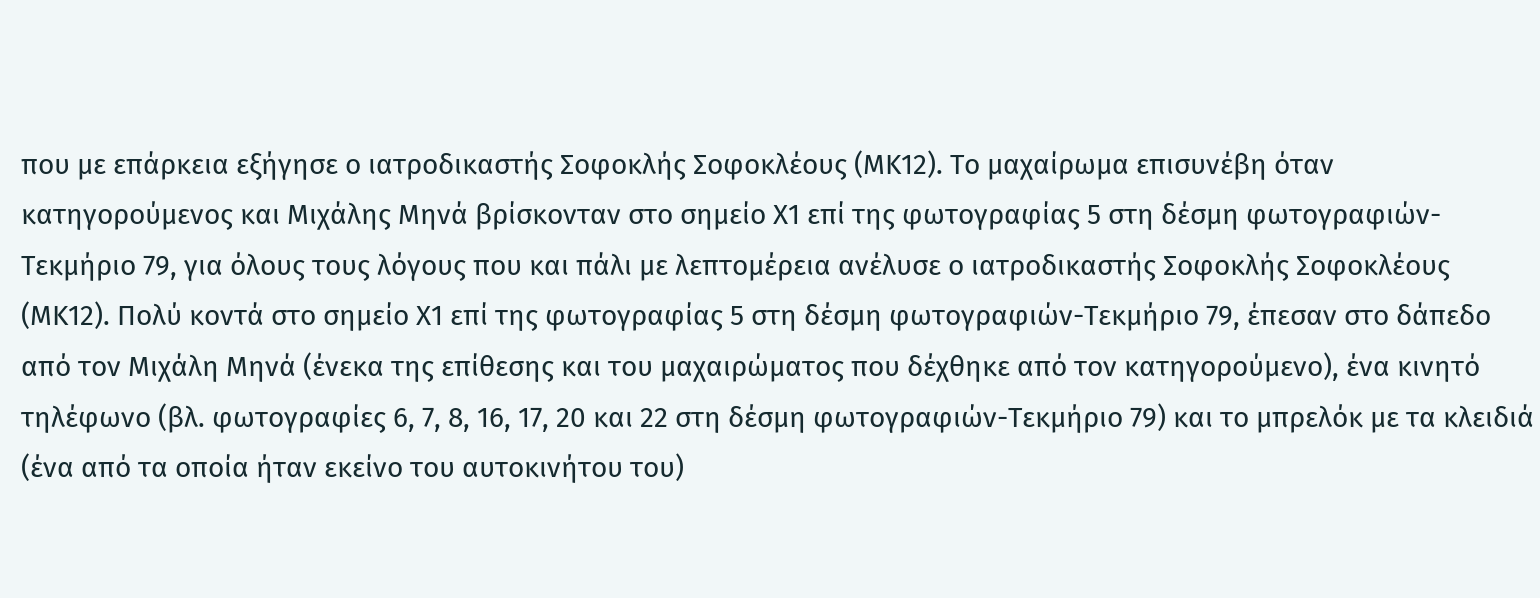που με επάρκεια εξήγησε ο ιατροδικαστής Σοφοκλής Σοφοκλέους (ΜΚ12). Το μαχαίρωμα επισυνέβη όταν κατηγορούμενος και Μιχάλης Μηνά βρίσκονταν στο σημείο Χ1 επί της φωτογραφίας 5 στη δέσμη φωτογραφιών-Τεκμήριο 79, για όλους τους λόγους που και πάλι με λεπτομέρεια ανέλυσε ο ιατροδικαστής Σοφοκλής Σοφοκλέους (ΜΚ12). Πολύ κοντά στο σημείο Χ1 επί της φωτογραφίας 5 στη δέσμη φωτογραφιών-Τεκμήριο 79, έπεσαν στο δάπεδο από τον Μιχάλη Μηνά (ένεκα της επίθεσης και του μαχαιρώματος που δέχθηκε από τον κατηγορούμενο), ένα κινητό τηλέφωνο (βλ. φωτογραφίες 6, 7, 8, 16, 17, 20 και 22 στη δέσμη φωτογραφιών-Τεκμήριο 79) και το μπρελόκ με τα κλειδιά (ένα από τα οποία ήταν εκείνο του αυτοκινήτου του)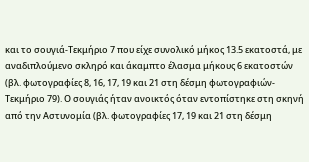και το σουγιά-Τεκμήριο 7 που είχε συνολικό μήκος 13.5 εκατοστά, με αναδιπλούμενο σκληρό και άκαμπτο έλασμα μήκους 6 εκατοστών (βλ. φωτογραφίες 8, 16, 17, 19 και 21 στη δέσμη φωτογραφιών-Τεκμήριο 79). Ο σουγιάς ήταν ανοικτός όταν εντοπίστηκε στη σκηνή από την Αστυνομία (βλ. φωτογραφίες 17, 19 και 21 στη δέσμη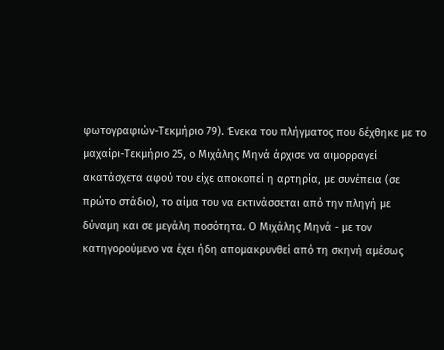φωτογραφιών-Τεκμήριο 79). Ένεκα του πλήγματος που δέχθηκε με το μαχαίρι-Τεκμήριο 25, ο Μιχάλης Μηνά άρχισε να αιμορραγεί ακατάσχετα αφού του είχε αποκοπεί η αρτηρία, με συνέπεια (σε πρώτο στάδιο), το αίμα του να εκτινάσσεται από την πληγή με δύναμη και σε μεγάλη ποσότητα. Ο Μιχάλης Μηνά - με τον κατηγορούμενο να έχει ήδη απομακρυνθεί από τη σκηνή αμέσως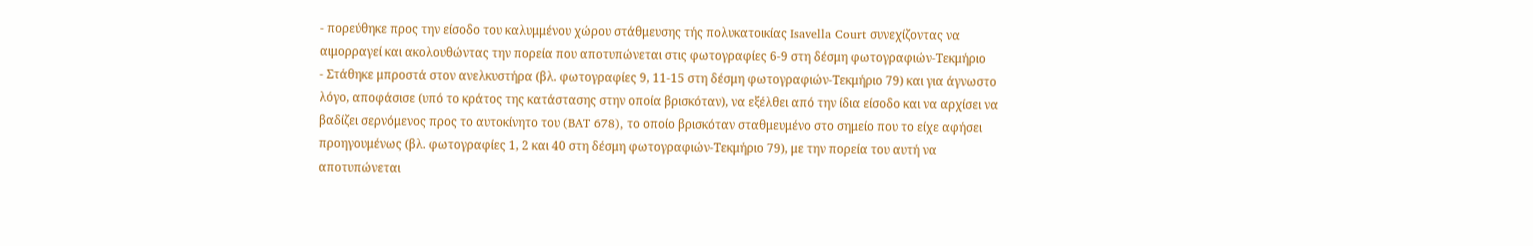- πορεύθηκε προς την είσοδο του καλυμμένου χώρου στάθμευσης τής πολυκατοικίας Isavella Court συνεχίζοντας να αιμορραγεί και ακολουθώντας την πορεία που αποτυπώνεται στις φωτογραφίες 6-9 στη δέσμη φωτογραφιών-Τεκμήριο
- Στάθηκε μπροστά στον ανελκυστήρα (βλ. φωτογραφίες 9, 11-15 στη δέσμη φωτογραφιών-Τεκμήριο 79) και για άγνωστο λόγο, αποφάσισε (υπό το κράτος της κατάστασης στην οποία βρισκόταν), να εξέλθει από την ίδια είσοδο και να αρχίσει να βαδίζει σερνόμενος προς το αυτοκίνητο του (BAT 678), το οποίο βρισκόταν σταθμευμένο στο σημείο που το είχε αφήσει προηγουμένως (βλ. φωτογραφίες 1, 2 και 40 στη δέσμη φωτογραφιών-Τεκμήριο 79), με την πορεία του αυτή να αποτυπώνεται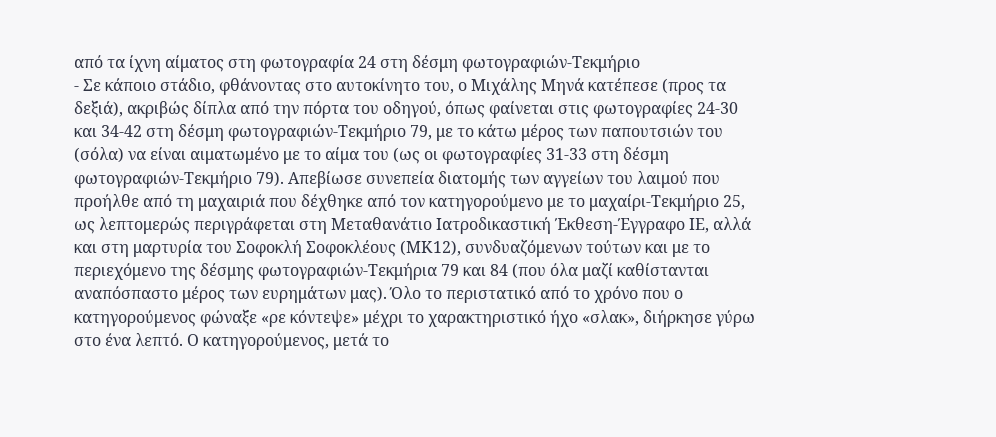από τα ίχνη αίματος στη φωτογραφία 24 στη δέσμη φωτογραφιών-Τεκμήριο
- Σε κάποιο στάδιο, φθάνοντας στο αυτοκίνητο του, ο Μιχάλης Μηνά κατέπεσε (προς τα δεξιά), ακριβώς δίπλα από την πόρτα του οδηγού, όπως φαίνεται στις φωτογραφίες 24-30 και 34-42 στη δέσμη φωτογραφιών-Τεκμήριο 79, με το κάτω μέρος των παπουτσιών του (σόλα) να είναι αιματωμένο με το αίμα του (ως οι φωτογραφίες 31-33 στη δέσμη φωτογραφιών-Τεκμήριο 79). Απεβίωσε συνεπεία διατομής των αγγείων του λαιμού που προήλθε από τη μαχαιριά που δέχθηκε από τον κατηγορούμενο με το μαχαίρι-Τεκμήριο 25, ως λεπτομερώς περιγράφεται στη Μεταθανάτιο Ιατροδικαστική Έκθεση-Έγγραφο ΙΕ, αλλά και στη μαρτυρία του Σοφοκλή Σοφοκλέους (ΜΚ12), συνδυαζόμενων τούτων και με το περιεχόμενο της δέσμης φωτογραφιών-Τεκμήρια 79 και 84 (που όλα μαζί καθίστανται αναπόσπαστο μέρος των ευρημάτων μας). Όλο το περιστατικό από το χρόνο που ο κατηγορούμενος φώναξε «ρε κόντεψε» μέχρι το χαρακτηριστικό ήχο «σλακ», διήρκησε γύρω στο ένα λεπτό. Ο κατηγορούμενος, μετά το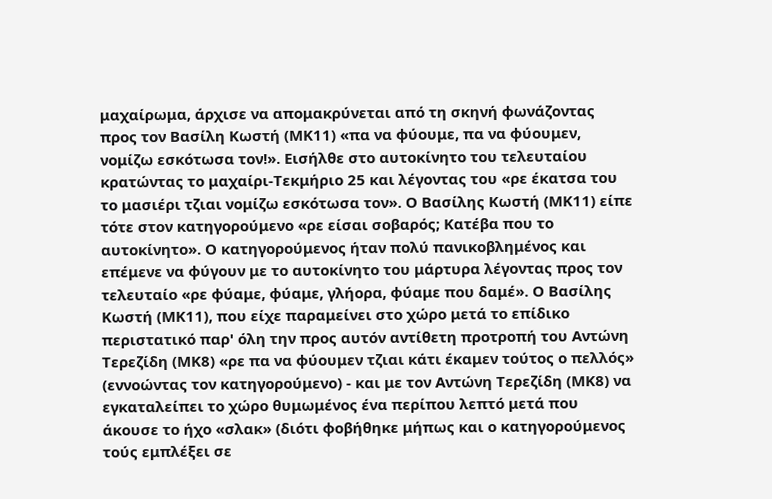μαχαίρωμα, άρχισε να απομακρύνεται από τη σκηνή φωνάζοντας προς τον Βασίλη Κωστή (ΜΚ11) «πα να φύουμε, πα να φύουμεν, νομίζω εσκότωσα τον!». Εισήλθε στο αυτοκίνητο του τελευταίου κρατώντας το μαχαίρι-Τεκμήριο 25 και λέγοντας του «ρε έκατσα του το μασιέρι τζιαι νομίζω εσκότωσα τον». Ο Βασίλης Κωστή (ΜΚ11) είπε τότε στον κατηγορούμενο «ρε είσαι σοβαρός; Κατέβα που το αυτοκίνητο». Ο κατηγορούμενος ήταν πολύ πανικοβλημένος και επέμενε να φύγουν με το αυτοκίνητο του μάρτυρα λέγοντας προς τον τελευταίο «ρε φύαμε, φύαμε, γλήορα, φύαμε που δαμέ». Ο Βασίλης Κωστή (ΜΚ11), που είχε παραμείνει στο χώρο μετά το επίδικο περιστατικό παρ' όλη την προς αυτόν αντίθετη προτροπή του Αντώνη Τερεζίδη (ΜΚ8) «ρε πα να φύουμεν τζιαι κάτι έκαμεν τούτος ο πελλός» (εννοώντας τον κατηγορούμενο) - και με τον Αντώνη Τερεζίδη (ΜΚ8) να εγκαταλείπει το χώρο θυμωμένος ένα περίπου λεπτό μετά που άκουσε το ήχο «σλακ» (διότι φοβήθηκε μήπως και ο κατηγορούμενος τούς εμπλέξει σε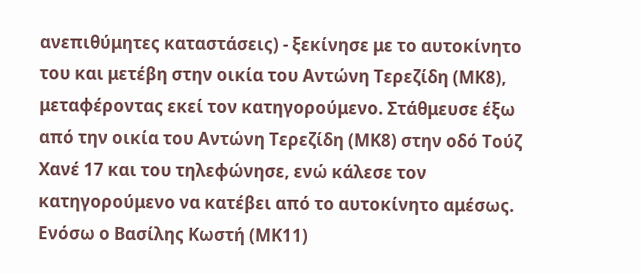ανεπιθύμητες καταστάσεις) - ξεκίνησε με το αυτοκίνητο του και μετέβη στην οικία του Αντώνη Τερεζίδη (ΜΚ8), μεταφέροντας εκεί τον κατηγορούμενο. Στάθμευσε έξω από την οικία του Αντώνη Τερεζίδη (ΜΚ8) στην οδό Τούζ Χανέ 17 και του τηλεφώνησε, ενώ κάλεσε τον κατηγορούμενο να κατέβει από το αυτοκίνητο αμέσως. Ενόσω ο Βασίλης Κωστή (ΜΚ11)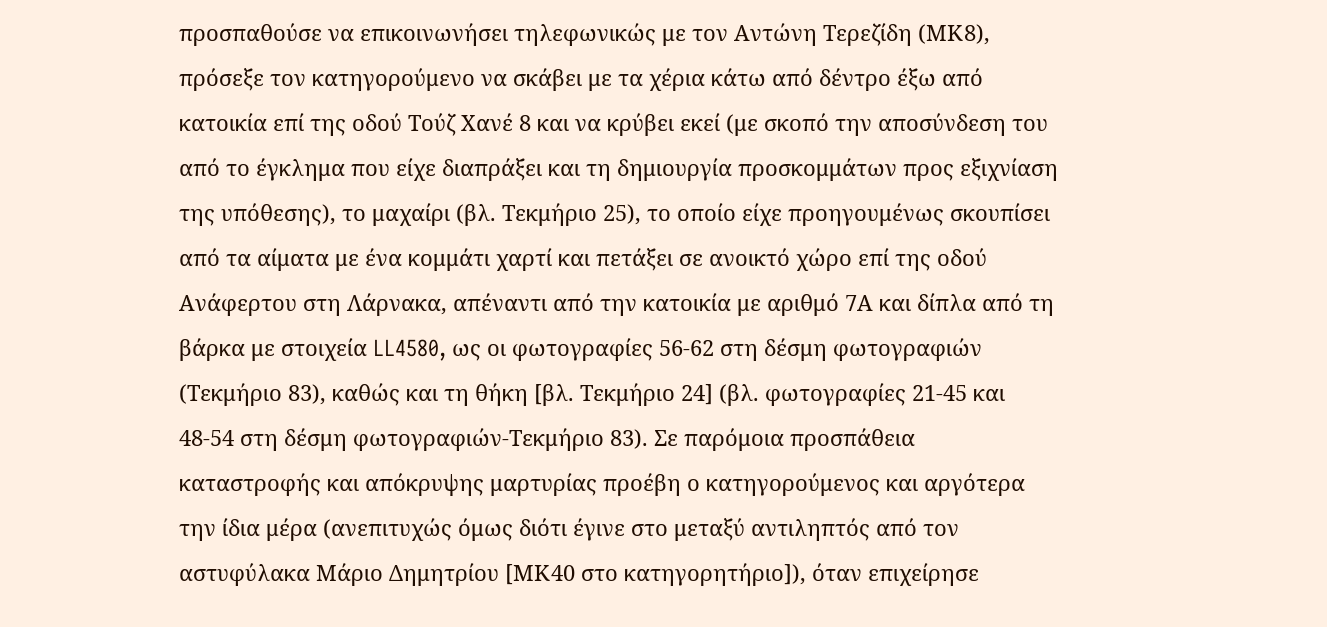προσπαθούσε να επικοινωνήσει τηλεφωνικώς με τον Αντώνη Τερεζίδη (ΜΚ8), πρόσεξε τον κατηγορούμενο να σκάβει με τα χέρια κάτω από δέντρο έξω από κατοικία επί της οδού Τούζ Χανέ 8 και να κρύβει εκεί (με σκοπό την αποσύνδεση του από το έγκλημα που είχε διαπράξει και τη δημιουργία προσκομμάτων προς εξιχνίαση της υπόθεσης), το μαχαίρι (βλ. Τεκμήριο 25), το οποίο είχε προηγουμένως σκουπίσει από τα αίματα με ένα κομμάτι χαρτί και πετάξει σε ανοικτό χώρο επί της οδού Ανάφερτου στη Λάρνακα, απέναντι από την κατοικία με αριθμό 7Α και δίπλα από τη βάρκα με στοιχεία LL4580, ως οι φωτογραφίες 56-62 στη δέσμη φωτογραφιών (Τεκμήριο 83), καθώς και τη θήκη [βλ. Τεκμήριο 24] (βλ. φωτογραφίες 21-45 και 48-54 στη δέσμη φωτογραφιών-Τεκμήριο 83). Σε παρόμοια προσπάθεια καταστροφής και απόκρυψης μαρτυρίας προέβη ο κατηγορούμενος και αργότερα την ίδια μέρα (ανεπιτυχώς όμως διότι έγινε στο μεταξύ αντιληπτός από τον αστυφύλακα Μάριο Δημητρίου [ΜΚ40 στο κατηγορητήριο]), όταν επιχείρησε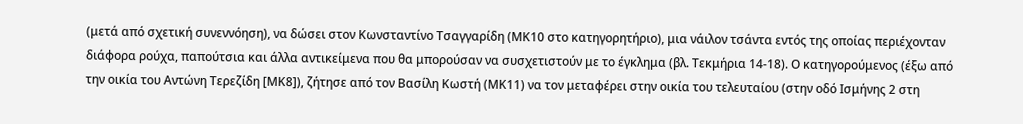(μετά από σχετική συνεννόηση), να δώσει στον Κωνσταντίνο Τσαγγαρίδη (ΜΚ10 στο κατηγορητήριο), μια νάιλον τσάντα εντός της οποίας περιέχονταν διάφορα ρούχα, παπούτσια και άλλα αντικείμενα που θα μπορούσαν να συσχετιστούν με το έγκλημα (βλ. Τεκμήρια 14-18). Ο κατηγορούμενος (έξω από την οικία του Αντώνη Τερεζίδη [ΜΚ8]), ζήτησε από τον Βασίλη Κωστή (ΜΚ11) να τον μεταφέρει στην οικία του τελευταίου (στην οδό Ισμήνης 2 στη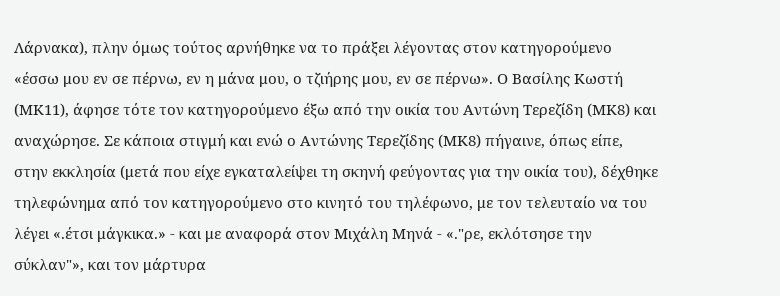Λάρνακα), πλην όμως τούτος αρνήθηκε να το πράξει λέγοντας στον κατηγορούμενο «έσσω μου εν σε πέρνω, εν η μάνα μου, ο τζιήρης μου, εν σε πέρνω». Ο Βασίλης Κωστή (ΜΚ11), άφησε τότε τον κατηγορούμενο έξω από την οικία του Αντώνη Τερεζίδη (ΜΚ8) και αναχώρησε. Σε κάποια στιγμή και ενώ ο Αντώνης Τερεζίδης (ΜΚ8) πήγαινε, όπως είπε, στην εκκλησία (μετά που είχε εγκαταλείψει τη σκηνή φεύγοντας για την οικία του), δέχθηκε τηλεφώνημα από τον κατηγορούμενο στο κινητό του τηλέφωνο, με τον τελευταίο να του λέγει «.έτσι μάγκικα.» - και με αναφορά στον Μιχάλη Μηνά - «."ρε, εκλότσησε την σύκλαν"», και τον μάρτυρα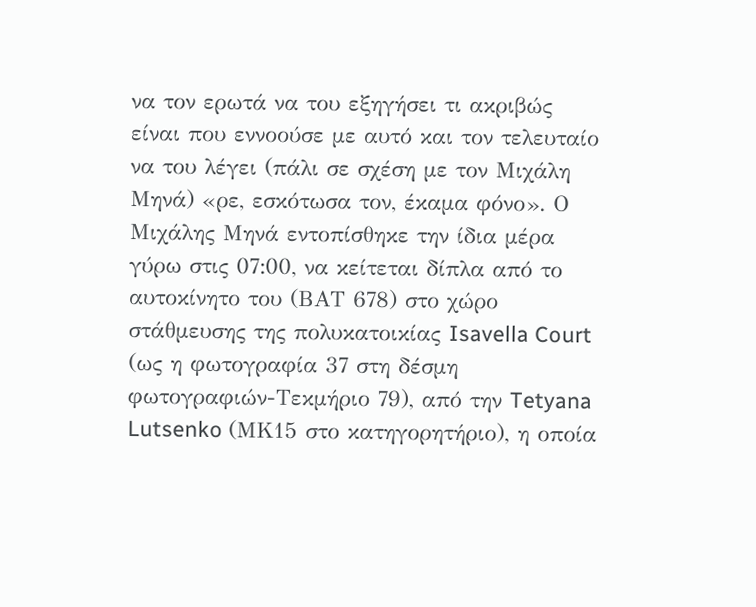να τον ερωτά να του εξηγήσει τι ακριβώς είναι που εννοούσε με αυτό και τον τελευταίο να του λέγει (πάλι σε σχέση με τον Μιχάλη Μηνά) «ρε, εσκότωσα τον, έκαμα φόνο». Ο Μιχάλης Μηνά εντοπίσθηκε την ίδια μέρα γύρω στις 07:00, να κείτεται δίπλα από το αυτοκίνητο του (ΒΑΤ 678) στο χώρο στάθμευσης της πολυκατοικίας Isavella Court (ως η φωτογραφία 37 στη δέσμη φωτογραφιών-Τεκμήριο 79), από την Tetyana Lutsenko (ΜΚ15 στο κατηγορητήριο), η οποία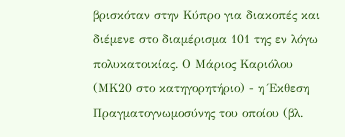βρισκόταν στην Κύπρο για διακοπές και διέμενε στο διαμέρισμα 101 της εν λόγω πολυκατοικίας. Ο Μάριος Καριόλου (ΜΚ20 στο κατηγορητήριο) - η Έκθεση Πραγματογνωμοσύνης του οποίου (βλ.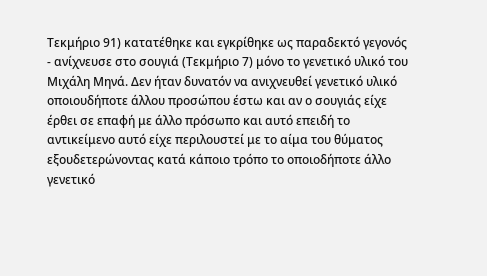Τεκμήριο 91) κατατέθηκε και εγκρίθηκε ως παραδεκτό γεγονός - ανίχνευσε στο σουγιά (Τεκμήριο 7) μόνο το γενετικό υλικό του Μιχάλη Μηνά. Δεν ήταν δυνατόν να ανιχνευθεί γενετικό υλικό οποιουδήποτε άλλου προσώπου έστω και αν ο σουγιάς είχε έρθει σε επαφή με άλλο πρόσωπο και αυτό επειδή το αντικείμενο αυτό είχε περιλουστεί με το αίμα του θύματος εξουδετερώνοντας κατά κάποιο τρόπο το οποιοδήποτε άλλο γενετικό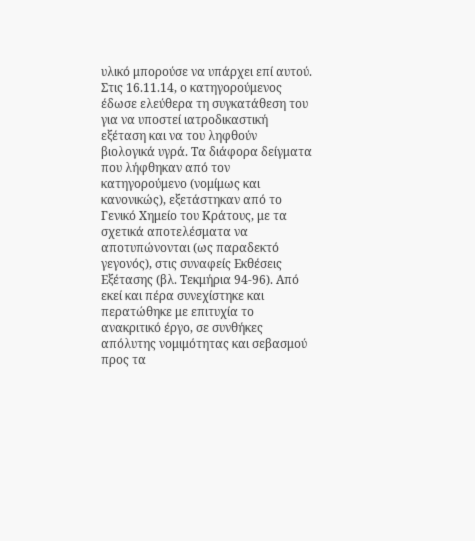υλικό μπορούσε να υπάρχει επί αυτού. Στις 16.11.14, ο κατηγορούμενος έδωσε ελεύθερα τη συγκατάθεση του για να υποστεί ιατροδικαστική εξέταση και να του ληφθούν βιολογικά υγρά. Τα διάφορα δείγματα που λήφθηκαν από τον κατηγορούμενο (νομίμως και κανονικώς), εξετάστηκαν από το Γενικό Χημείο του Κράτους, με τα σχετικά αποτελέσματα να αποτυπώνονται (ως παραδεκτό γεγονός), στις συναφείς Εκθέσεις Εξέτασης (βλ. Τεκμήρια 94-96). Από εκεί και πέρα συνεχίστηκε και περατώθηκε με επιτυχία το ανακριτικό έργο, σε συνθήκες απόλυτης νομιμότητας και σεβασμού προς τα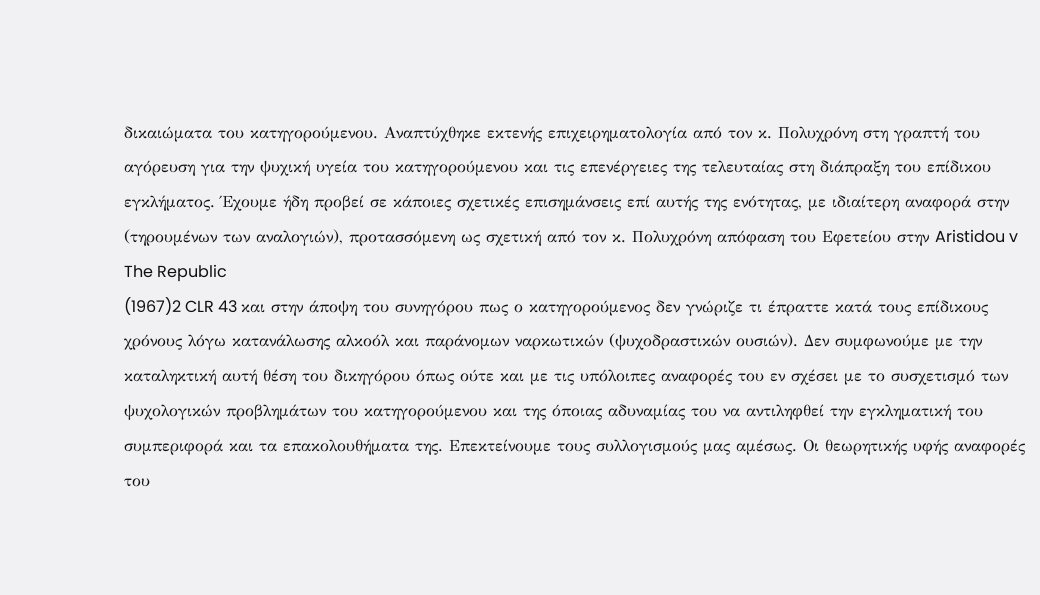δικαιώματα του κατηγορούμενου. Αναπτύχθηκε εκτενής επιχειρηματολογία από τον κ. Πολυχρόνη στη γραπτή του αγόρευση για την ψυχική υγεία του κατηγορούμενου και τις επενέργειες της τελευταίας στη διάπραξη του επίδικου εγκλήματος. Έχουμε ήδη προβεί σε κάποιες σχετικές επισημάνσεις επί αυτής της ενότητας, με ιδιαίτερη αναφορά στην (τηρουμένων των αναλογιών), προτασσόμενη ως σχετική από τον κ. Πολυχρόνη απόφαση του Εφετείου στην Aristidou v The Republic
(1967)2 CLR 43 και στην άποψη του συνηγόρου πως ο κατηγορούμενος δεν γνώριζε τι έπραττε κατά τους επίδικους χρόνους λόγω κατανάλωσης αλκοόλ και παράνομων ναρκωτικών (ψυχοδραστικών ουσιών). Δεν συμφωνούμε με την καταληκτική αυτή θέση του δικηγόρου όπως ούτε και με τις υπόλοιπες αναφορές του εν σχέσει με το συσχετισμό των ψυχολογικών προβλημάτων του κατηγορούμενου και της όποιας αδυναμίας του να αντιληφθεί την εγκληματική του συμπεριφορά και τα επακολουθήματα της. Επεκτείνουμε τους συλλογισμούς μας αμέσως. Οι θεωρητικής υφής αναφορές του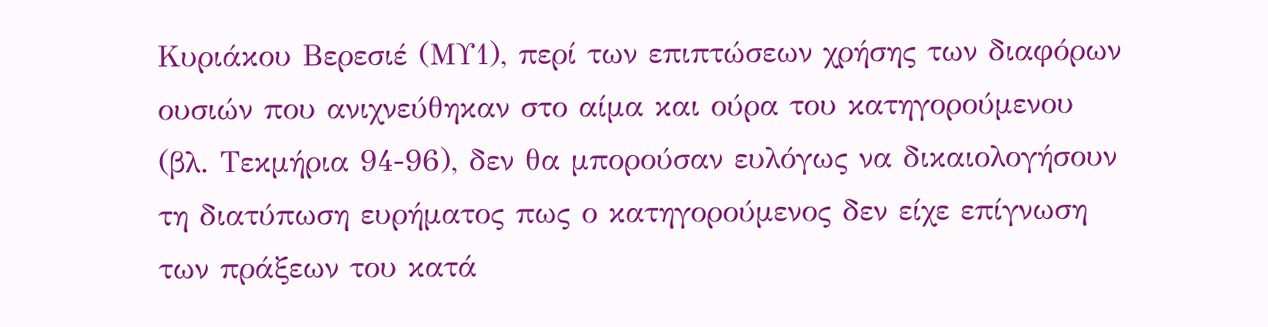Κυριάκου Βερεσιέ (ΜΥ1), περί των επιπτώσεων χρήσης των διαφόρων ουσιών που ανιχνεύθηκαν στο αίμα και ούρα του κατηγορούμενου (βλ. Τεκμήρια 94-96), δεν θα μπορούσαν ευλόγως να δικαιολογήσουν τη διατύπωση ευρήματος πως ο κατηγορούμενος δεν είχε επίγνωση των πράξεων του κατά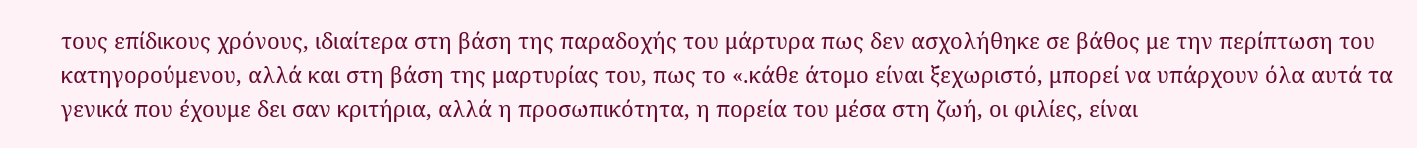τους επίδικους χρόνους, ιδιαίτερα στη βάση της παραδοχής του μάρτυρα πως δεν ασχολήθηκε σε βάθος με την περίπτωση του κατηγορούμενου, αλλά και στη βάση της μαρτυρίας του, πως το «.κάθε άτομο είναι ξεχωριστό, μπορεί να υπάρχουν όλα αυτά τα γενικά που έχουμε δει σαν κριτήρια, αλλά η προσωπικότητα, η πορεία του μέσα στη ζωή, οι φιλίες, είναι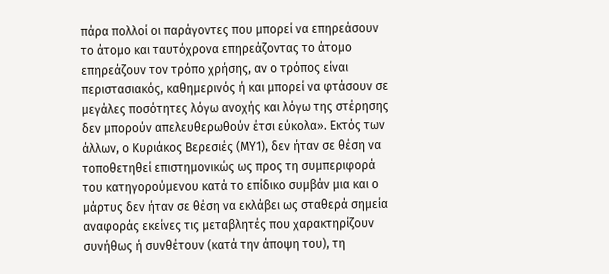πάρα πολλοί οι παράγοντες που μπορεί να επηρεάσουν το άτομο και ταυτόχρονα επηρεάζοντας το άτομο επηρεάζουν τον τρόπο χρήσης, αν ο τρόπος είναι περιστασιακός, καθημερινός ή και μπορεί να φτάσουν σε μεγάλες ποσότητες λόγω ανοχής και λόγω της στέρησης δεν μπορούν απελευθερωθούν έτσι εύκολα». Εκτός των άλλων, ο Κυριάκος Βερεσιές (ΜΥ1), δεν ήταν σε θέση να τοποθετηθεί επιστημονικώς ως προς τη συμπεριφορά του κατηγορούμενου κατά το επίδικο συμβάν μια και ο μάρτυς δεν ήταν σε θέση να εκλάβει ως σταθερά σημεία αναφοράς εκείνες τις μεταβλητές που χαρακτηρίζουν συνήθως ή συνθέτουν (κατά την άποψη του), τη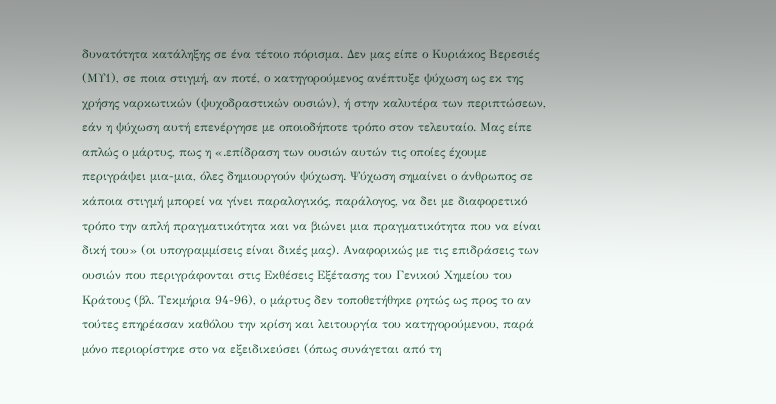δυνατότητα κατάληξης σε ένα τέτοιο πόρισμα. Δεν μας είπε ο Κυριάκος Βερεσιές (ΜΥ1), σε ποια στιγμή, αν ποτέ, ο κατηγορούμενος ανέπτυξε ψύχωση ως εκ της χρήσης ναρκωτικών (ψυχοδραστικών ουσιών), ή στην καλυτέρα των περιπτώσεων, εάν η ψύχωση αυτή επενέργησε με οποιοδήποτε τρόπο στον τελευταίο. Μας είπε απλώς ο μάρτυς, πως η «.επίδραση των ουσιών αυτών τις οποίες έχουμε περιγράψει μια-μια, όλες δημιουργούν ψύχωση. Ψύχωση σημαίνει ο άνθρωπος σε κάποια στιγμή μπορεί να γίνει παραλογικός, παράλογος, να δει με διαφορετικό τρόπο την απλή πραγματικότητα και να βιώνει μια πραγματικότητα που να είναι δική του» (οι υπογραμμίσεις είναι δικές μας). Αναφορικώς με τις επιδράσεις των ουσιών που περιγράφονται στις Εκθέσεις Εξέτασης του Γενικού Χημείου του Κράτους (βλ. Τεκμήρια 94-96), ο μάρτυς δεν τοποθετήθηκε ρητώς ως προς το αν τούτες επηρέασαν καθόλου την κρίση και λειτουργία του κατηγορούμενου, παρά μόνο περιορίστηκε στο να εξειδικεύσει (όπως συνάγεται από τη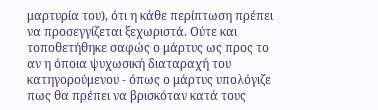μαρτυρία του), ότι η κάθε περίπτωση πρέπει να προσεγγίζεται ξεχωριστά. Ούτε και τοποθετήθηκε σαφώς ο μάρτυς ως προς το αν η όποια ψυχωσική διαταραχή του κατηγορούμενου - όπως ο μάρτυς υπολόγιζε πως θα πρέπει να βρισκόταν κατά τους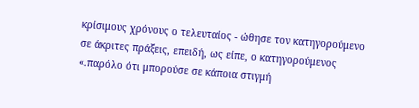κρίσιμους χρόνους ο τελευταίος - ώθησε τον κατηγορούμενο σε άκριτες πράξεις, επειδή, ως είπε, ο κατηγορούμενος «.παρόλο ότι μπορούσε σε κάποια στιγμή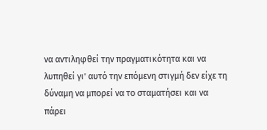να αντιληφθεί την πραγματικότητα και να λυπηθεί γι' αυτό την επόμενη στιγμή δεν είχε τη δύναμη να μπορεί να το σταματήσει και να πάρει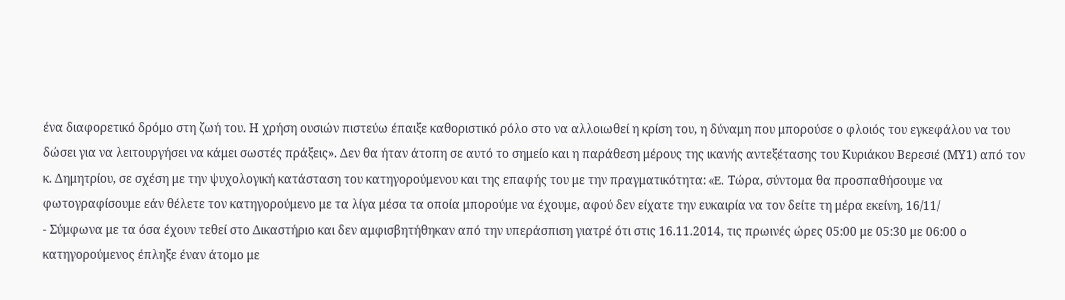ένα διαφορετικό δρόμο στη ζωή του. Η χρήση ουσιών πιστεύω έπαιξε καθοριστικό ρόλο στο να αλλοιωθεί η κρίση του, η δύναμη που μπορούσε ο φλοιός του εγκεφάλου να του δώσει για να λειτουργήσει να κάμει σωστές πράξεις». Δεν θα ήταν άτοπη σε αυτό το σημείο και η παράθεση μέρους της ικανής αντεξέτασης του Κυριάκου Βερεσιέ (ΜΥ1) από τον κ. Δημητρίου, σε σχέση με την ψυχολογική κατάσταση του κατηγορούμενου και της επαφής του με την πραγματικότητα: «E. Τώρα, σύντομα θα προσπαθήσουμε να φωτογραφίσουμε εάν θέλετε τον κατηγορούμενο με τα λίγα μέσα τα οποία μπορούμε να έχουμε, αφού δεν είχατε την ευκαιρία να τον δείτε τη μέρα εκείνη, 16/11/
- Σύμφωνα με τα όσα έχουν τεθεί στο Δικαστήριο και δεν αμφισβητήθηκαν από την υπεράσπιση γιατρέ ότι στις 16.11.2014, τις πρωινές ώρες 05:00 με 05:30 με 06:00 ο κατηγορούμενος έπληξε έναν άτομο με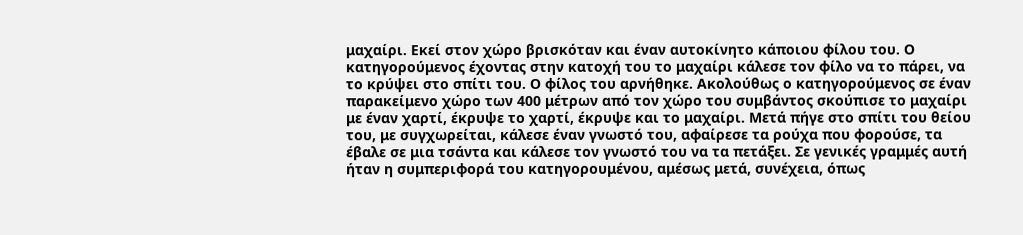μαχαίρι. Εκεί στον χώρο βρισκόταν και έναν αυτοκίνητο κάποιου φίλου του. Ο κατηγορούμενος έχοντας στην κατοχή του το μαχαίρι κάλεσε τον φίλο να το πάρει, να το κρύψει στο σπίτι του. Ο φίλος του αρνήθηκε. Ακολούθως ο κατηγορούμενος σε έναν παρακείμενο χώρο των 400 μέτρων από τον χώρο του συμβάντος σκούπισε το μαχαίρι με έναν χαρτί, έκρυψε το χαρτί, έκρυψε και το μαχαίρι. Μετά πήγε στο σπίτι του θείου του, με συγχωρείται, κάλεσε έναν γνωστό του, αφαίρεσε τα ρούχα που φορούσε, τα έβαλε σε μια τσάντα και κάλεσε τον γνωστό του να τα πετάξει. Σε γενικές γραμμές αυτή ήταν η συμπεριφορά του κατηγορουμένου, αμέσως μετά, συνέχεια, όπως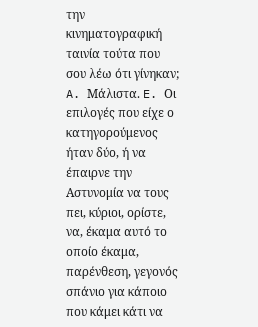την κινηματογραφική ταινία τούτα που σου λέω ότι γίνηκαν; A. Μάλιστα. E. Οι επιλογές που είχε ο κατηγορούμενος ήταν δύο, ή να έπαιρνε την Αστυνομία να τους πει, κύριοι, ορίστε, να, έκαμα αυτό το οποίο έκαμα, παρένθεση, γεγονός σπάνιο για κάποιο που κάμει κάτι να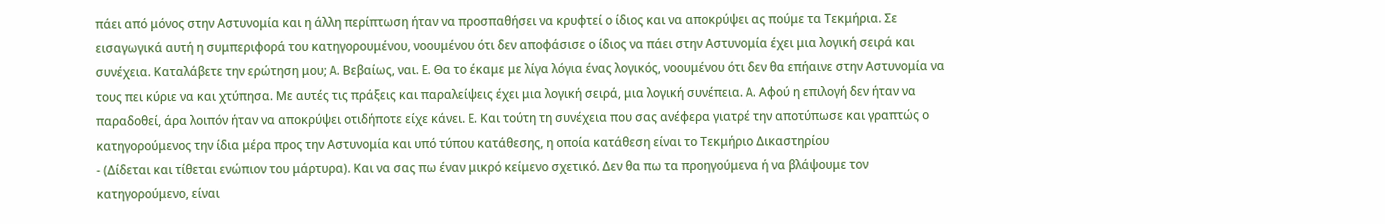πάει από μόνος στην Αστυνομία και η άλλη περίπτωση ήταν να προσπαθήσει να κρυφτεί ο ίδιος και να αποκρύψει ας πούμε τα Τεκμήρια. Σε εισαγωγικά αυτή η συμπεριφορά του κατηγορουμένου, νοουμένου ότι δεν αποφάσισε ο ίδιος να πάει στην Αστυνομία έχει μια λογική σειρά και συνέχεια. Καταλάβετε την ερώτηση μου; A. Βεβαίως, ναι. E. Θα το έκαμε με λίγα λόγια ένας λογικός, νοουμένου ότι δεν θα επήαινε στην Αστυνομία να τους πει κύριε να και χτύπησα. Με αυτές τις πράξεις και παραλείψεις έχει μια λογική σειρά, μια λογική συνέπεια. A. Αφού η επιλογή δεν ήταν να παραδοθεί, άρα λοιπόν ήταν να αποκρύψει οτιδήποτε είχε κάνει. E. Και τούτη τη συνέχεια που σας ανέφερα γιατρέ την αποτύπωσε και γραπτώς ο κατηγορούμενος την ίδια μέρα προς την Αστυνομία και υπό τύπου κατάθεσης, η οποία κατάθεση είναι το Τεκμήριο Δικαστηρίου
- (Δίδεται και τίθεται ενώπιον του μάρτυρα). Και να σας πω έναν μικρό κείμενο σχετικό. Δεν θα πω τα προηγούμενα ή να βλάψουμε τον κατηγορούμενο, είναι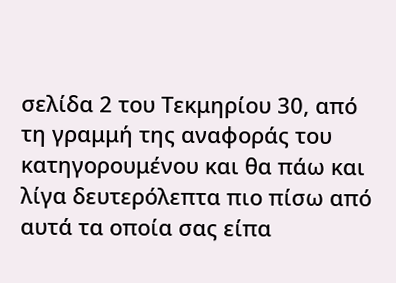σελίδα 2 του Τεκμηρίου 30, από τη γραμμή της αναφοράς του κατηγορουμένου και θα πάω και λίγα δευτερόλεπτα πιο πίσω από αυτά τα οποία σας είπα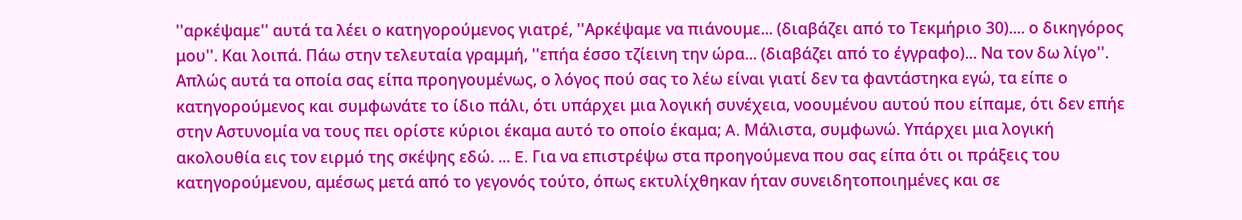''αρκέψαμε'' αυτά τα λέει ο κατηγορούμενος γιατρέ, ''Αρκέψαμε να πιάνουμε... (διαβάζει από το Τεκμήριο 30).... ο δικηγόρος μου''. Και λοιπά. Πάω στην τελευταία γραμμή, ''επήα έσσο τζίεινη την ώρα... (διαβάζει από το έγγραφο)... Να τον δω λίγο''. Απλώς αυτά τα οποία σας είπα προηγουμένως, ο λόγος πού σας το λέω είναι γιατί δεν τα φαντάστηκα εγώ, τα είπε ο κατηγορούμενος και συμφωνάτε το ίδιο πάλι, ότι υπάρχει μια λογική συνέχεια, νοουμένου αυτού που είπαμε, ότι δεν επήε στην Αστυνομία να τους πει ορίστε κύριοι έκαμα αυτό το οποίο έκαμα; A. Μάλιστα, συμφωνώ. Υπάρχει μια λογική ακολουθία εις τον ειρμό της σκέψης εδώ. ... E. Για να επιστρέψω στα προηγούμενα που σας είπα ότι οι πράξεις του κατηγορούμενου, αμέσως μετά από το γεγονός τούτο, όπως εκτυλίχθηκαν ήταν συνειδητοποιημένες και σε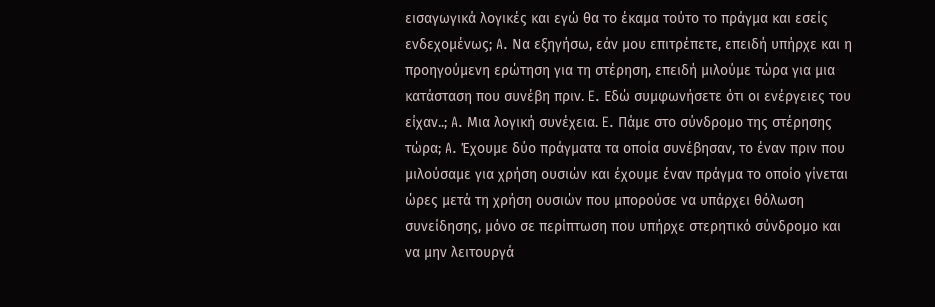εισαγωγικά λογικές και εγώ θα το έκαμα τούτο το πράγμα και εσείς ενδεχομένως; A. Να εξηγήσω, εάν μου επιτρέπετε, επειδή υπήρχε και η προηγούμενη ερώτηση για τη στέρηση, επειδή μιλούμε τώρα για μια κατάσταση που συνέβη πριν. E. Εδώ συμφωνήσετε ότι οι ενέργειες του είχαν..; A. Μια λογική συνέχεια. E. Πάμε στο σύνδρομο της στέρησης τώρα; A. Έχουμε δύο πράγματα τα οποία συνέβησαν, το έναν πριν που μιλούσαμε για χρήση ουσιών και έχουμε έναν πράγμα το οποίο γίνεται ώρες μετά τη χρήση ουσιών που μπορούσε να υπάρχει θόλωση συνείδησης, μόνο σε περίπτωση που υπήρχε στερητικό σύνδρομο και να μην λειτουργά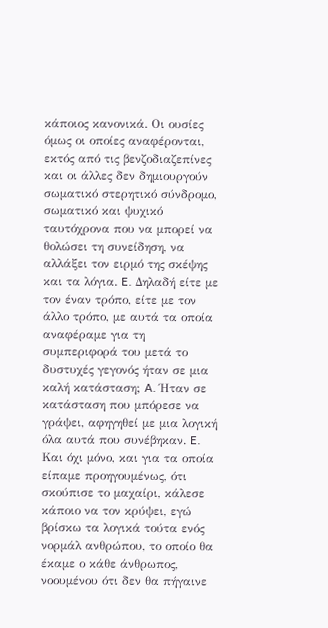κάποιος κανονικά. Οι ουσίες όμως οι οποίες αναφέρονται, εκτός από τις βενζοδιαζεπίνες και οι άλλες δεν δημιουργούν σωματικό στερητικό σύνδρομο, σωματικό και ψυχικό ταυτόχρονα που να μπορεί να θολώσει τη συνείδηση, να αλλάξει τον ειρμό της σκέψης και τα λόγια. E. Δηλαδή είτε με τον έναν τρόπο, είτε με τον άλλο τρόπο, με αυτά τα οποία αναφέραμε για τη συμπεριφορά του μετά το δυστυχές γεγονός ήταν σε μια καλή κατάσταση; A. Ήταν σε κατάσταση που μπόρεσε να γράψει, αφηγηθεί με μια λογική όλα αυτά που συνέβηκαν. E. Και όχι μόνο, και για τα οποία είπαμε προηγουμένως, ότι σκούπισε το μαχαίρι, κάλεσε κάποιο να τον κρύψει, εγώ βρίσκω τα λογικά τούτα ενός νορμάλ ανθρώπου, το οποίο θα έκαμε ο κάθε άνθρωπος, νοουμένου ότι δεν θα πήγαινε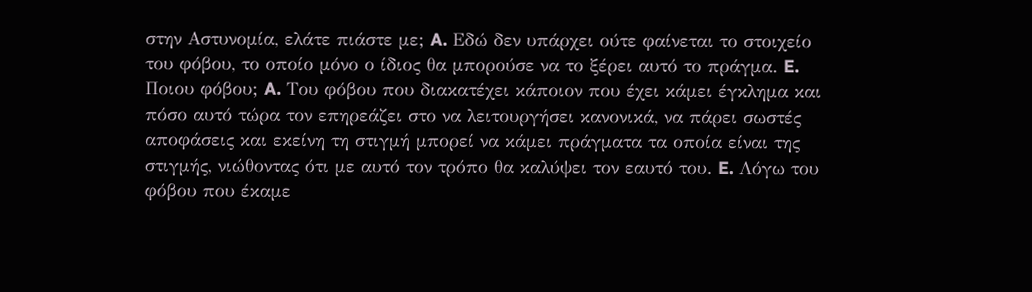στην Αστυνομία, ελάτε πιάστε με; A. Εδώ δεν υπάρχει ούτε φαίνεται το στοιχείο του φόβου, το οποίο μόνο ο ίδιος θα μπορούσε να το ξέρει αυτό το πράγμα. E. Ποιου φόβου; A. Του φόβου που διακατέχει κάποιον που έχει κάμει έγκλημα και πόσο αυτό τώρα τον επηρεάζει στο να λειτουργήσει κανονικά, να πάρει σωστές αποφάσεις και εκείνη τη στιγμή μπορεί να κάμει πράγματα τα οποία είναι της στιγμής, νιώθοντας ότι με αυτό τον τρόπο θα καλύψει τον εαυτό του. E. Λόγω του φόβου που έκαμε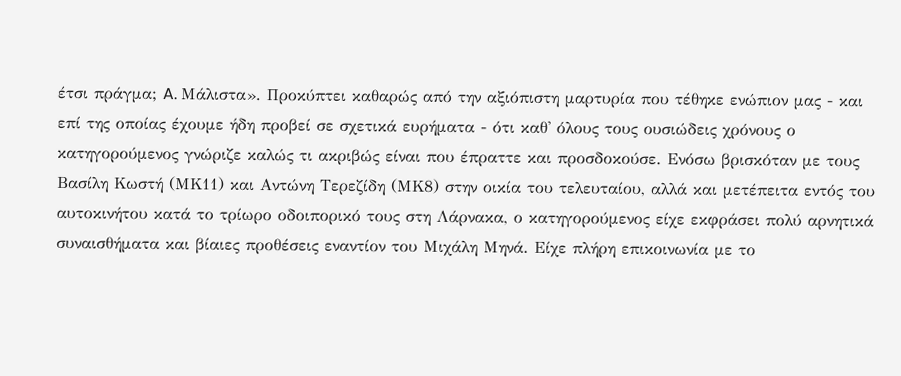έτσι πράγμα; A. Μάλιστα». Προκύπτει καθαρώς από την αξιόπιστη μαρτυρία που τέθηκε ενώπιον μας - και επί της οποίας έχουμε ήδη προβεί σε σχετικά ευρήματα - ότι καθ' όλους τους ουσιώδεις χρόνους ο κατηγορούμενος γνώριζε καλώς τι ακριβώς είναι που έπραττε και προσδοκούσε. Ενόσω βρισκόταν με τους Βασίλη Κωστή (ΜΚ11) και Αντώνη Τερεζίδη (ΜΚ8) στην οικία του τελευταίου, αλλά και μετέπειτα εντός του αυτοκινήτου κατά το τρίωρο οδοιπορικό τους στη Λάρνακα, ο κατηγορούμενος είχε εκφράσει πολύ αρνητικά συναισθήματα και βίαιες προθέσεις εναντίον του Μιχάλη Μηνά. Είχε πλήρη επικοινωνία με το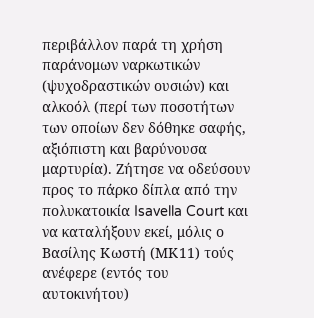περιβάλλον παρά τη χρήση παράνομων ναρκωτικών (ψυχοδραστικών ουσιών) και αλκοόλ (περί των ποσοτήτων των οποίων δεν δόθηκε σαφής, αξιόπιστη και βαρύνουσα μαρτυρία). Ζήτησε να οδεύσουν προς το πάρκο δίπλα από την πολυκατοικία Isavella Court και να καταλήξουν εκεί, μόλις ο Βασίλης Κωστή (ΜΚ11) τούς ανέφερε (εντός του αυτοκινήτου)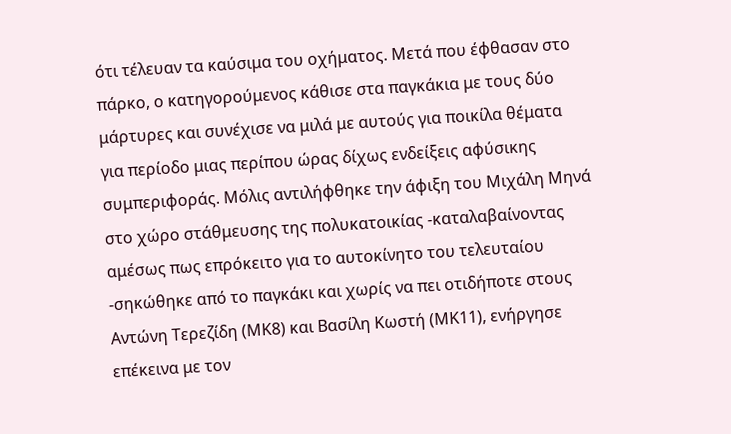ότι τέλευαν τα καύσιμα του οχήματος. Μετά που έφθασαν στο πάρκο, ο κατηγορούμενος κάθισε στα παγκάκια με τους δύο μάρτυρες και συνέχισε να μιλά με αυτούς για ποικίλα θέματα για περίοδο μιας περίπου ώρας δίχως ενδείξεις αφύσικης συμπεριφοράς. Μόλις αντιλήφθηκε την άφιξη του Μιχάλη Μηνά στο χώρο στάθμευσης της πολυκατοικίας -καταλαβαίνοντας αμέσως πως επρόκειτο για το αυτοκίνητο του τελευταίου -σηκώθηκε από το παγκάκι και χωρίς να πει οτιδήποτε στους Αντώνη Τερεζίδη (ΜΚ8) και Βασίλη Κωστή (ΜΚ11), ενήργησε επέκεινα με τον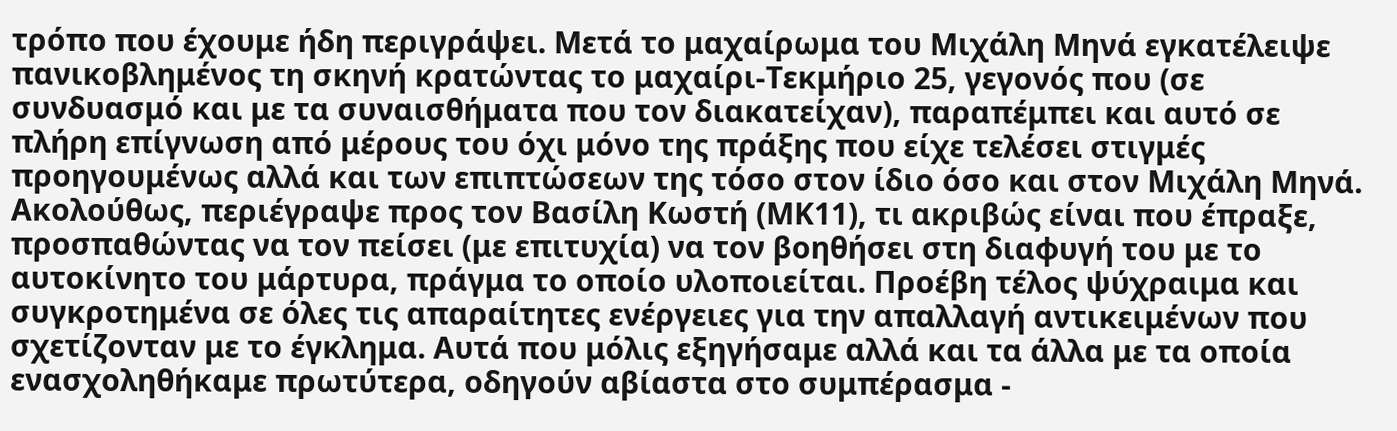τρόπο που έχουμε ήδη περιγράψει. Μετά το μαχαίρωμα του Μιχάλη Μηνά εγκατέλειψε πανικοβλημένος τη σκηνή κρατώντας το μαχαίρι-Τεκμήριο 25, γεγονός που (σε συνδυασμό και με τα συναισθήματα που τον διακατείχαν), παραπέμπει και αυτό σε πλήρη επίγνωση από μέρους του όχι μόνο της πράξης που είχε τελέσει στιγμές προηγουμένως αλλά και των επιπτώσεων της τόσο στον ίδιο όσο και στον Μιχάλη Μηνά. Ακολούθως, περιέγραψε προς τον Βασίλη Κωστή (ΜΚ11), τι ακριβώς είναι που έπραξε, προσπαθώντας να τον πείσει (με επιτυχία) να τον βοηθήσει στη διαφυγή του με το αυτοκίνητο του μάρτυρα, πράγμα το οποίο υλοποιείται. Προέβη τέλος ψύχραιμα και συγκροτημένα σε όλες τις απαραίτητες ενέργειες για την απαλλαγή αντικειμένων που σχετίζονταν με το έγκλημα. Αυτά που μόλις εξηγήσαμε αλλά και τα άλλα με τα οποία ενασχοληθήκαμε πρωτύτερα, οδηγούν αβίαστα στο συμπέρασμα -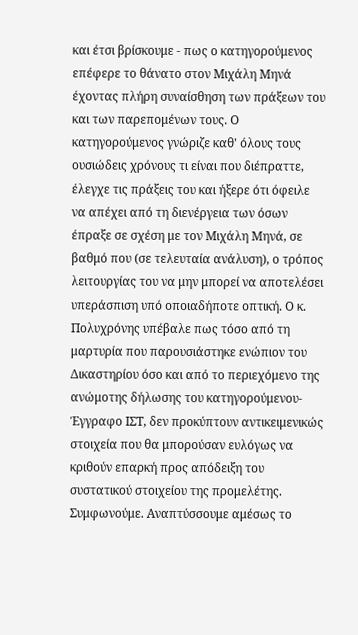και έτσι βρίσκουμε - πως ο κατηγορούμενος επέφερε το θάνατο στον Μιχάλη Μηνά έχοντας πλήρη συναίσθηση των πράξεων του και των παρεπομένων τους. Ο κατηγορούμενος γνώριζε καθ' όλους τους ουσιώδεις χρόνους τι είναι που διέπραττε, έλεγχε τις πράξεις του και ήξερε ότι όφειλε να απέχει από τη διενέργεια των όσων έπραξε σε σχέση με τον Μιχάλη Μηνά, σε βαθμό που (σε τελευταία ανάλυση), ο τρόπος λειτουργίας του να μην μπορεί να αποτελέσει υπεράσπιση υπό οποιαδήποτε οπτική. Ο κ. Πολυχρόνης υπέβαλε πως τόσο από τη μαρτυρία που παρουσιάστηκε ενώπιον του Δικαστηρίου όσο και από το περιεχόμενο της ανώμοτης δήλωσης του κατηγορούμενου-Έγγραφο ΙΣΤ, δεν προκύπτουν αντικειμενικώς στοιχεία που θα μπορούσαν ευλόγως να κριθούν επαρκή προς απόδειξη του συστατικού στοιχείου της προμελέτης. Συμφωνούμε. Αναπτύσσουμε αμέσως το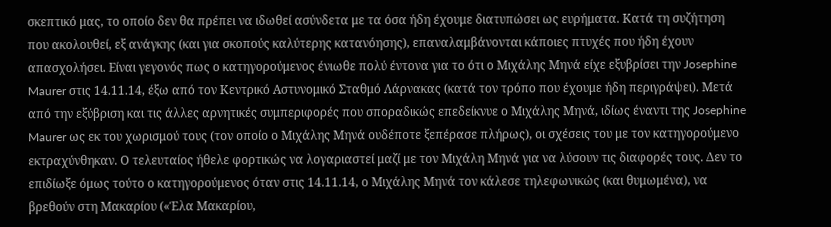σκεπτικό μας, το οποίο δεν θα πρέπει να ιδωθεί ασύνδετα με τα όσα ήδη έχουμε διατυπώσει ως ευρήματα. Κατά τη συζήτηση που ακολουθεί, εξ ανάγκης (και για σκοπούς καλύτερης κατανόησης), επαναλαμβάνονται κάποιες πτυχές που ήδη έχουν απασχολήσει. Είναι γεγονός πως ο κατηγορούμενος ένιωθε πολύ έντονα για το ότι ο Μιχάλης Μηνά είχε εξυβρίσει την Josephine Maurer στις 14.11.14, έξω από τον Κεντρικό Αστυνομικό Σταθμό Λάρνακας (κατά τον τρόπο που έχουμε ήδη περιγράψει). Μετά από την εξύβριση και τις άλλες αρνητικές συμπεριφορές που σποραδικώς επεδείκνυε ο Μιχάλης Μηνά, ιδίως έναντι της Josephine Maurer ως εκ του χωρισμού τους (τον οποίο ο Μιχάλης Μηνά ουδέποτε ξεπέρασε πλήρως), οι σχέσεις του με τον κατηγορούμενο εκτραχύνθηκαν. Ο τελευταίος ήθελε φορτικώς να λογαριαστεί μαζί με τον Μιχάλη Μηνά για να λύσουν τις διαφορές τους. Δεν το επιδίωξε όμως τούτο ο κατηγορούμενος όταν στις 14.11.14, ο Μιχάλης Μηνά τον κάλεσε τηλεφωνικώς (και θυμωμένα), να βρεθούν στη Μακαρίου («Έλα Μακαρίου,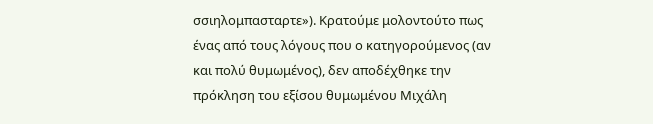σσιηλομπασταρτε»). Κρατούμε μολοντούτο πως ένας από τους λόγους που ο κατηγορούμενος (αν και πολύ θυμωμένος), δεν αποδέχθηκε την πρόκληση του εξίσου θυμωμένου Μιχάλη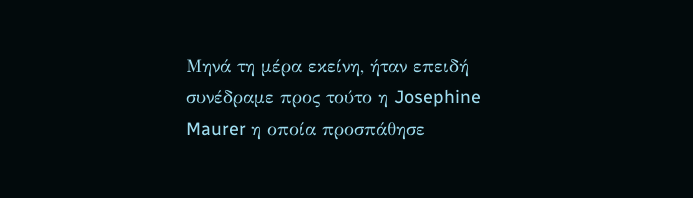Μηνά τη μέρα εκείνη, ήταν επειδή συνέδραμε προς τούτο η Josephine Maurer η οποία προσπάθησε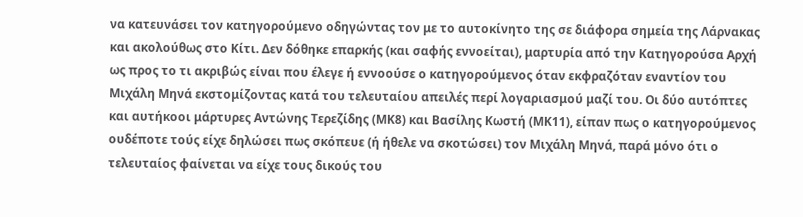να κατευνάσει τον κατηγορούμενο οδηγώντας τον με το αυτοκίνητο της σε διάφορα σημεία της Λάρνακας και ακολούθως στο Κίτι. Δεν δόθηκε επαρκής (και σαφής εννοείται), μαρτυρία από την Κατηγορούσα Αρχή ως προς το τι ακριβώς είναι που έλεγε ή εννοούσε ο κατηγορούμενος όταν εκφραζόταν εναντίον του Μιχάλη Μηνά εκστομίζοντας κατά του τελευταίου απειλές περί λογαριασμού μαζί του. Οι δύο αυτόπτες και αυτήκοοι μάρτυρες Αντώνης Τερεζίδης (ΜΚ8) και Βασίλης Κωστή (ΜΚ11), είπαν πως ο κατηγορούμενος ουδέποτε τούς είχε δηλώσει πως σκόπευε (ή ήθελε να σκοτώσει) τον Μιχάλη Μηνά, παρά μόνο ότι ο τελευταίος φαίνεται να είχε τους δικούς του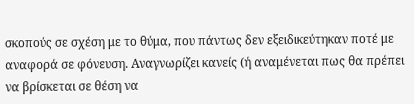σκοπούς σε σχέση με το θύμα, που πάντως δεν εξειδικεύτηκαν ποτέ με αναφορά σε φόνευση. Αναγνωρίζει κανείς (ή αναμένεται πως θα πρέπει να βρίσκεται σε θέση να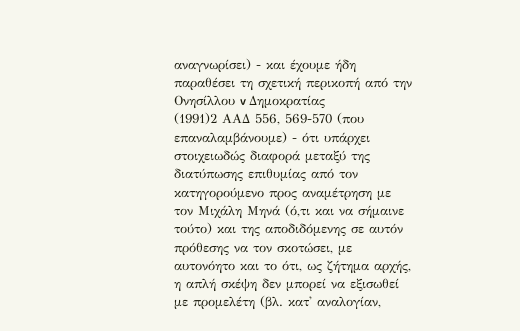αναγνωρίσει) - και έχουμε ήδη παραθέσει τη σχετική περικοπή από την Ονησίλλου v Δημοκρατίας
(1991)2 ΑΑΔ 556, 569-570 (που επαναλαμβάνουμε) - ότι υπάρχει στοιχειωδώς διαφορά μεταξύ της διατύπωσης επιθυμίας από τον κατηγορούμενο προς αναμέτρηση με τον Μιχάλη Μηνά (ό,τι και να σήμαινε τούτο) και της αποδιδόμενης σε αυτόν πρόθεσης να τον σκοτώσει, με αυτονόητο και το ότι, ως ζήτημα αρχής, η απλή σκέψη δεν μπορεί να εξισωθεί με προμελέτη (βλ. κατ' αναλογίαν,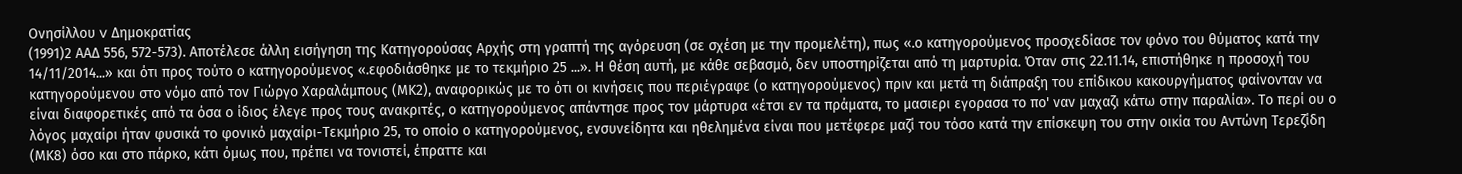Ονησίλλου v Δημοκρατίας
(1991)2 ΑΑΔ 556, 572-573). Αποτέλεσε άλλη εισήγηση της Κατηγορούσας Αρχής στη γραπτή της αγόρευση (σε σχέση με την προμελέτη), πως «.ο κατηγορούμενος προσχεδίασε τον φόνο του θύματος κατά την 14/11/2014...» και ότι προς τούτο ο κατηγορούμενος «.εφοδιάσθηκε με το τεκμήριο 25 ...». Η θέση αυτή, με κάθε σεβασμό, δεν υποστηρίζεται από τη μαρτυρία. Όταν στις 22.11.14, επιστήθηκε η προσοχή του κατηγορούμενου στο νόμο από τον Γιώργο Χαραλάμπους (ΜΚ2), αναφορικώς με το ότι οι κινήσεις που περιέγραφε (ο κατηγορούμενος) πριν και μετά τη διάπραξη του επίδικου κακουργήματος φαίνονταν να είναι διαφορετικές από τα όσα ο ίδιος έλεγε προς τους ανακριτές, ο κατηγορούμενος απάντησε προς τον μάρτυρα «έτσι εν τα πράματα, το μασιερι εγορασα το πο' ναν μαχαζι κάτω στην παραλία». Το περί ου ο λόγος μαχαίρι ήταν φυσικά το φονικό μαχαίρι-Τεκμήριο 25, το οποίο ο κατηγορούμενος, ενσυνείδητα και ηθελημένα είναι που μετέφερε μαζί του τόσο κατά την επίσκεψη του στην οικία του Αντώνη Τερεζίδη (ΜΚ8) όσο και στο πάρκο, κάτι όμως που, πρέπει να τονιστεί, έπραττε και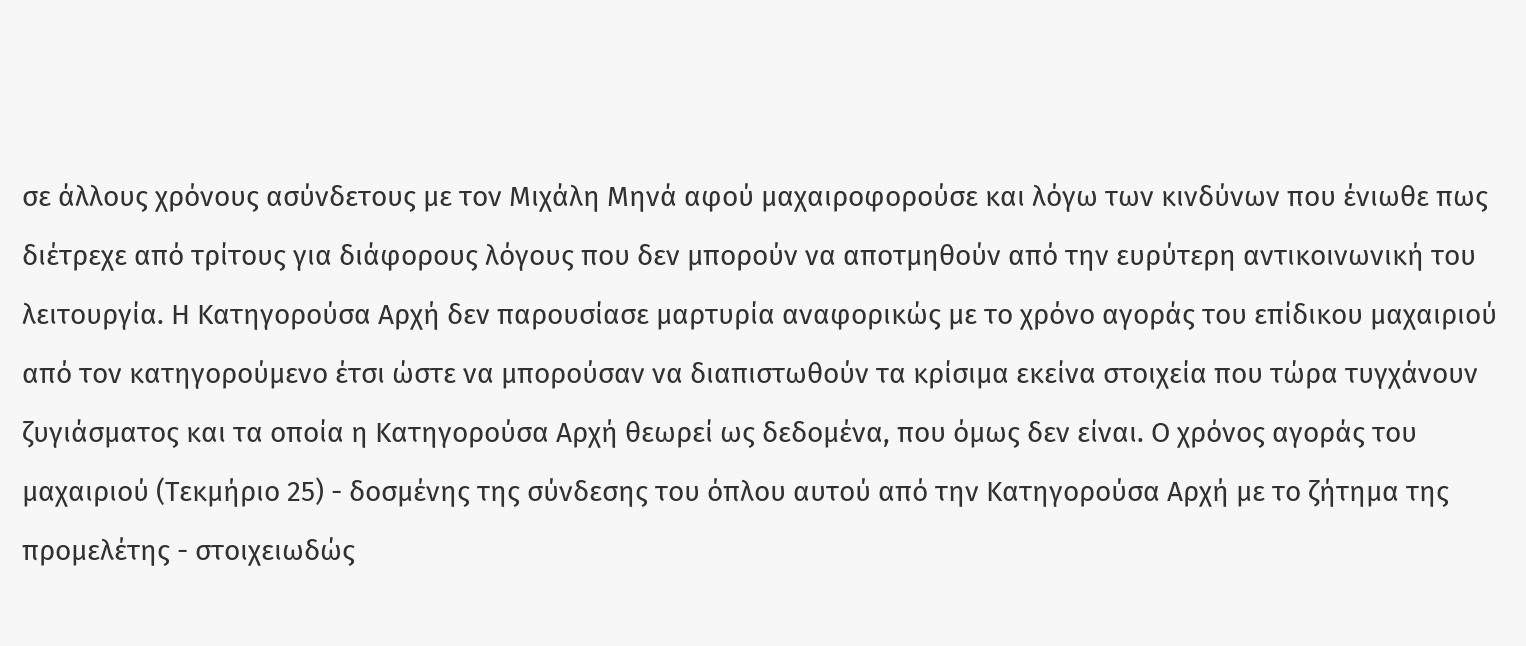σε άλλους χρόνους ασύνδετους με τον Μιχάλη Μηνά αφού μαχαιροφορούσε και λόγω των κινδύνων που ένιωθε πως διέτρεχε από τρίτους για διάφορους λόγους που δεν μπορούν να αποτμηθούν από την ευρύτερη αντικοινωνική του λειτουργία. Η Κατηγορούσα Αρχή δεν παρουσίασε μαρτυρία αναφορικώς με το χρόνο αγοράς του επίδικου μαχαιριού από τον κατηγορούμενο έτσι ώστε να μπορούσαν να διαπιστωθούν τα κρίσιμα εκείνα στοιχεία που τώρα τυγχάνουν ζυγιάσματος και τα οποία η Κατηγορούσα Αρχή θεωρεί ως δεδομένα, που όμως δεν είναι. Ο χρόνος αγοράς του μαχαιριού (Τεκμήριο 25) - δοσμένης της σύνδεσης του όπλου αυτού από την Κατηγορούσα Αρχή με το ζήτημα της προμελέτης - στοιχειωδώς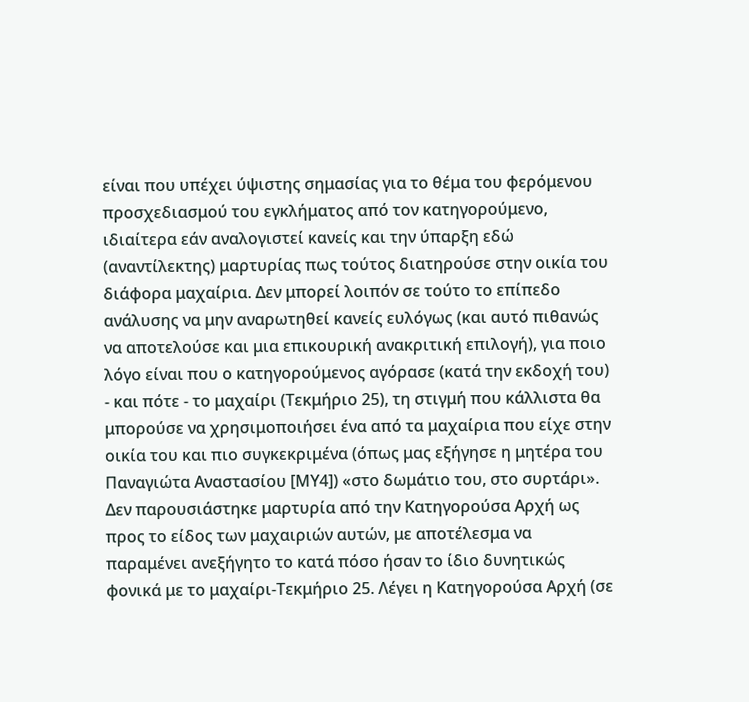είναι που υπέχει ύψιστης σημασίας για το θέμα του φερόμενου προσχεδιασμού του εγκλήματος από τον κατηγορούμενο, ιδιαίτερα εάν αναλογιστεί κανείς και την ύπαρξη εδώ (αναντίλεκτης) μαρτυρίας πως τούτος διατηρούσε στην οικία του διάφορα μαχαίρια. Δεν μπορεί λοιπόν σε τούτο το επίπεδο ανάλυσης να μην αναρωτηθεί κανείς ευλόγως (και αυτό πιθανώς να αποτελούσε και μια επικουρική ανακριτική επιλογή), για ποιο λόγο είναι που ο κατηγορούμενος αγόρασε (κατά την εκδοχή του) - και πότε - το μαχαίρι (Τεκμήριο 25), τη στιγμή που κάλλιστα θα μπορούσε να χρησιμοποιήσει ένα από τα μαχαίρια που είχε στην οικία του και πιο συγκεκριμένα (όπως μας εξήγησε η μητέρα του Παναγιώτα Αναστασίου [ΜΥ4]) «στο δωμάτιο του, στο συρτάρι». Δεν παρουσιάστηκε μαρτυρία από την Κατηγορούσα Αρχή ως προς το είδος των μαχαιριών αυτών, με αποτέλεσμα να παραμένει ανεξήγητο το κατά πόσο ήσαν το ίδιο δυνητικώς φονικά με το μαχαίρι-Τεκμήριο 25. Λέγει η Κατηγορούσα Αρχή (σε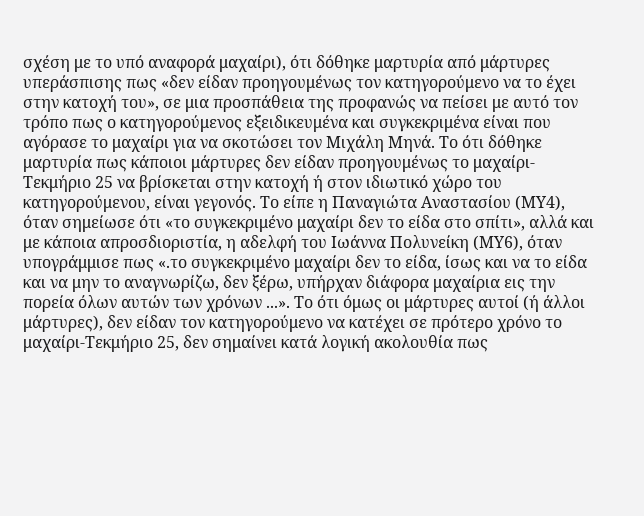σχέση με το υπό αναφορά μαχαίρι), ότι δόθηκε μαρτυρία από μάρτυρες υπεράσπισης πως «δεν είδαν προηγουμένως τον κατηγορούμενο να το έχει στην κατοχή του», σε μια προσπάθεια της προφανώς να πείσει με αυτό τον τρόπο πως ο κατηγορούμενος εξειδικευμένα και συγκεκριμένα είναι που αγόρασε το μαχαίρι για να σκοτώσει τον Μιχάλη Μηνά. Το ότι δόθηκε μαρτυρία πως κάποιοι μάρτυρες δεν είδαν προηγουμένως το μαχαίρι-Τεκμήριο 25 να βρίσκεται στην κατοχή ή στον ιδιωτικό χώρο του κατηγορούμενου, είναι γεγονός. Το είπε η Παναγιώτα Αναστασίου (ΜΥ4), όταν σημείωσε ότι «το συγκεκριμένο μαχαίρι δεν το είδα στο σπίτι», αλλά και με κάποια απροσδιοριστία, η αδελφή του Ιωάννα Πολυνείκη (ΜΥ6), όταν υπογράμμισε πως «.το συγκεκριμένο μαχαίρι δεν το είδα, ίσως και να το είδα και να μην το αναγνωρίζω, δεν ξέρω, υπήρχαν διάφορα μαχαίρια εις την πορεία όλων αυτών των χρόνων ...». Το ότι όμως οι μάρτυρες αυτοί (ή άλλοι μάρτυρες), δεν είδαν τον κατηγορούμενο να κατέχει σε πρότερο χρόνο το μαχαίρι-Τεκμήριο 25, δεν σημαίνει κατά λογική ακολουθία πως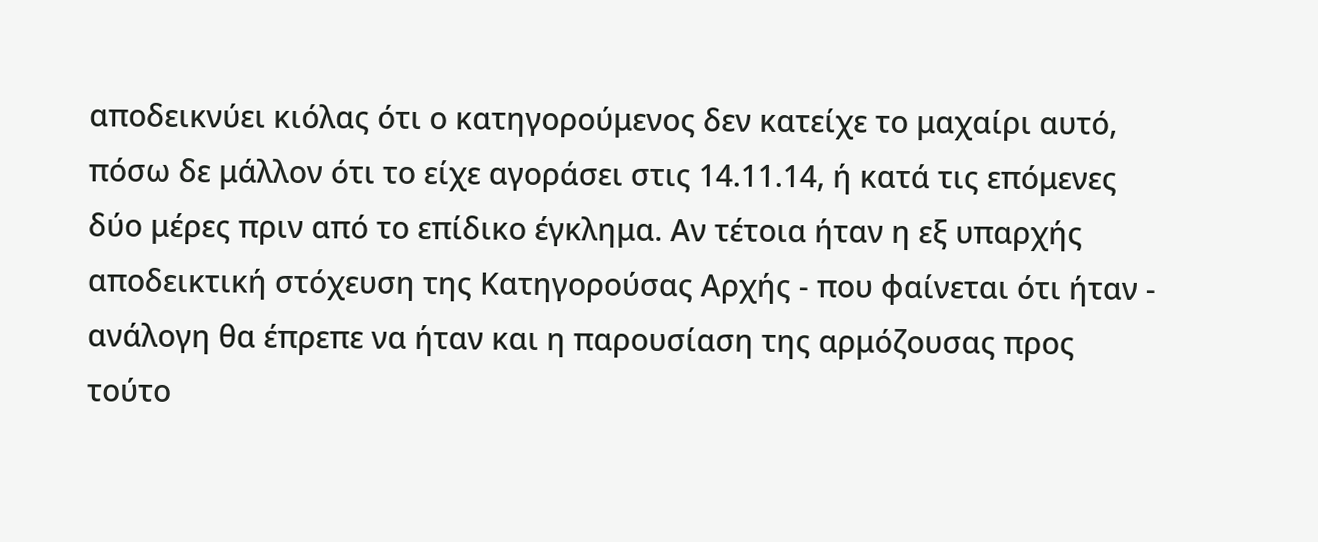αποδεικνύει κιόλας ότι ο κατηγορούμενος δεν κατείχε το μαχαίρι αυτό, πόσω δε μάλλον ότι το είχε αγοράσει στις 14.11.14, ή κατά τις επόμενες δύο μέρες πριν από το επίδικο έγκλημα. Αν τέτοια ήταν η εξ υπαρχής αποδεικτική στόχευση της Κατηγορούσας Αρχής - που φαίνεται ότι ήταν - ανάλογη θα έπρεπε να ήταν και η παρουσίαση της αρμόζουσας προς τούτο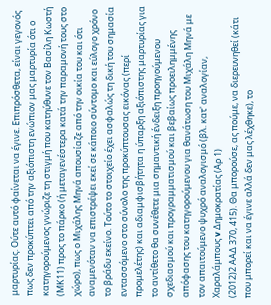μαρτυρίας. Ούτε αυτό φαίνεται να έγινε. Επιπρόσθετα, είναι γεγονός πως δεν προκύπτει από την αξιόπιστη ενώπιον μας μαρτυρία ότι ο κατηγορούμενος γνώριζε τη στιγμή που κατηύθυνε τον Βασίλη Κωστή (ΜΚ11) προς το πάρκο (ή μεταγενέστερα κατά την παραμονή τους στο χώρο), πως ο Μιχάλης Μηνά απουσίαζε από την οικία του και ότι αναμενόταν να επιστρέψει εκεί σε κάποιο σύντομο και εύλογο χρόνο το βράδυ εκείνο. Τούτο το στοιχείο έχει ασφαλώς τη δική του σημασία εντασσόμενο στο σύνολο της προκύπτουσας εικόνας (περί προμελέτης) και αδιαμφισβήτητα η ύπαρξη αξιόπιστης μαρτυρίας για το αντίθετο θα συνέθετε μια σημαντική ένδειξη προηγούμενου σχεδιασμού και προγραμματισμού και βεβαίως προειλημμένης απόφασης του κατηγορούμενου για θανάτωση του Μιχάλη Μηνά με τον απαιτούμενο ψυχρό αναλογισμό (βλ. κατ' αναλογίαν, Χαραλάμπους v Δημοκρατίας (Αρ 1)
(2012)2 ΑΑΔ 370, 415). Θα μπορούσε, ας πούμε, να διερευνηθεί (κάτι που μπορεί και να έγινε αλλά δεν μας λέχθηκε), το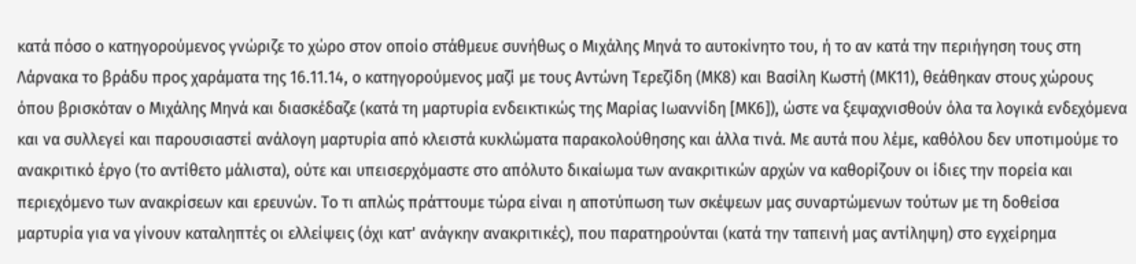κατά πόσο ο κατηγορούμενος γνώριζε το χώρο στον οποίο στάθμευε συνήθως ο Μιχάλης Μηνά το αυτοκίνητο του, ή το αν κατά την περιήγηση τους στη Λάρνακα το βράδυ προς χαράματα της 16.11.14, ο κατηγορούμενος μαζί με τους Αντώνη Τερεζίδη (ΜΚ8) και Βασίλη Κωστή (ΜΚ11), θεάθηκαν στους χώρους όπου βρισκόταν ο Μιχάλης Μηνά και διασκέδαζε (κατά τη μαρτυρία ενδεικτικώς της Μαρίας Ιωαννίδη [ΜΚ6]), ώστε να ξεψαχνισθούν όλα τα λογικά ενδεχόμενα και να συλλεγεί και παρουσιαστεί ανάλογη μαρτυρία από κλειστά κυκλώματα παρακολούθησης και άλλα τινά. Με αυτά που λέμε, καθόλου δεν υποτιμούμε το ανακριτικό έργο (το αντίθετο μάλιστα), ούτε και υπεισερχόμαστε στο απόλυτο δικαίωμα των ανακριτικών αρχών να καθορίζουν οι ίδιες την πορεία και περιεχόμενο των ανακρίσεων και ερευνών. Το τι απλώς πράττουμε τώρα είναι η αποτύπωση των σκέψεων μας συναρτώμενων τούτων με τη δοθείσα μαρτυρία για να γίνουν καταληπτές οι ελλείψεις (όχι κατ' ανάγκην ανακριτικές), που παρατηρούνται (κατά την ταπεινή μας αντίληψη) στο εγχείρημα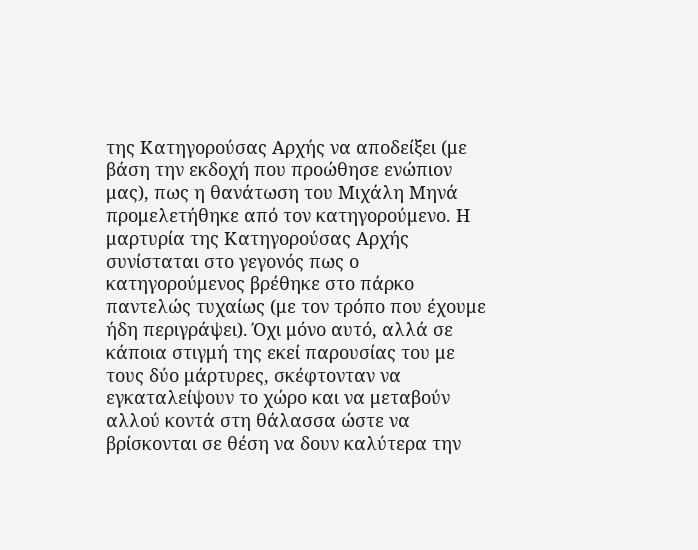της Κατηγορούσας Αρχής να αποδείξει (με βάση την εκδοχή που προώθησε ενώπιον μας), πως η θανάτωση του Μιχάλη Μηνά προμελετήθηκε από τον κατηγορούμενο. Η μαρτυρία της Κατηγορούσας Αρχής συνίσταται στο γεγονός πως ο κατηγορούμενος βρέθηκε στο πάρκο παντελώς τυχαίως (με τον τρόπο που έχουμε ήδη περιγράψει). Όχι μόνο αυτό, αλλά σε κάποια στιγμή της εκεί παρουσίας του με τους δύο μάρτυρες, σκέφτονταν να εγκαταλείψουν το χώρο και να μεταβούν αλλού κοντά στη θάλασσα ώστε να βρίσκονται σε θέση να δουν καλύτερα την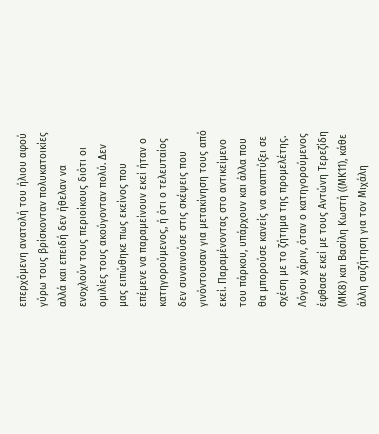επερχόμενη ανατολή του ήλιου αφού γύρω τους βρίσκονταν πολυκατοικίες αλλά και επειδή δεν ήθελαν να ενοχλούν τους περιοίκους διότι οι ομιλίες τους ακούγονταν πολύ. Δεν μας ειπώθηκε πως εκείνος που επέμενε να παραμείνουν εκεί ήταν ο κατηγορούμενος, ή ότι ο τελευταίος δεν συναινούσε στις σκέψεις που γινόντουσαν για μετακίνηση τους από εκεί. Παραμένοντας στο αντικείμενο του πάρκου, υπάρχουν και άλλα που θα μπορούσε κανείς να αναπτύξει σε σχέση με το ζήτημα της προμελέτης. Λόγου χάριν, όταν ο κατηγορούμενος έφθασε εκεί με τους Αντώνη Τερεζίδη (ΜΚ8) και Βασίλη Κωστή ((ΜΚ11), κάθε άλλη συζήτηση για τον Μιχάλη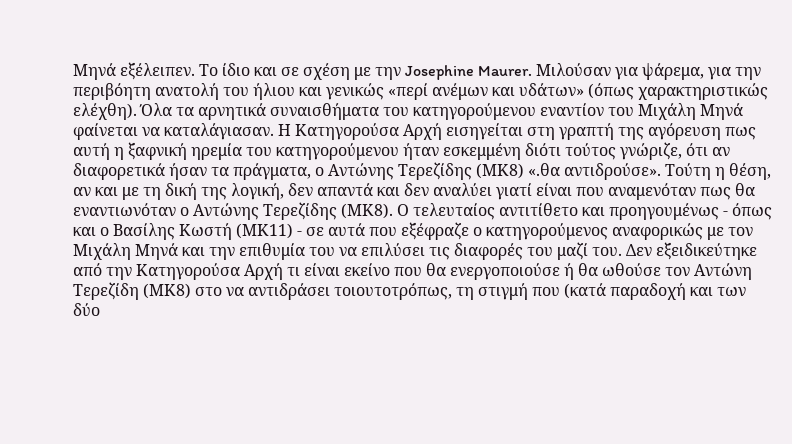Μηνά εξέλειπεν. Το ίδιο και σε σχέση με την Josephine Maurer. Μιλούσαν για ψάρεμα, για την περιβόητη ανατολή του ήλιου και γενικώς «περί ανέμων και υδάτων» (όπως χαρακτηριστικώς ελέχθη). Όλα τα αρνητικά συναισθήματα του κατηγορούμενου εναντίον του Μιχάλη Μηνά φαίνεται να καταλάγιασαν. Η Κατηγορούσα Αρχή εισηγείται στη γραπτή της αγόρευση πως αυτή η ξαφνική ηρεμία του κατηγορούμενου ήταν εσκεμμένη διότι τούτος γνώριζε, ότι αν διαφορετικά ήσαν τα πράγματα, ο Αντώνης Τερεζίδης (ΜΚ8) «.θα αντιδρούσε». Τούτη η θέση, αν και με τη δική της λογική, δεν απαντά και δεν αναλύει γιατί είναι που αναμενόταν πως θα εναντιωνόταν ο Αντώνης Τερεζίδης (ΜΚ8). Ο τελευταίος αντιτίθετο και προηγουμένως - όπως και ο Βασίλης Κωστή (ΜΚ11) - σε αυτά που εξέφραζε ο κατηγορούμενος αναφορικώς με τον Μιχάλη Μηνά και την επιθυμία του να επιλύσει τις διαφορές του μαζί του. Δεν εξειδικεύτηκε από την Κατηγορούσα Αρχή τι είναι εκείνο που θα ενεργοποιούσε ή θα ωθούσε τον Αντώνη Τερεζίδη (ΜΚ8) στο να αντιδράσει τοιουτοτρόπως, τη στιγμή που (κατά παραδοχή και των δύο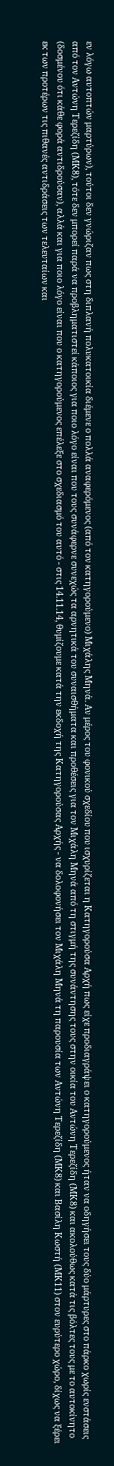εν λόγω αυτοπτών μαρτύρων), τούτοι δεν γνώριζαν πως στη διπλανή πολυκατοικία διέμενε ο πολλά αναφερόμενος (από τον κατηγορούμενο) Μιχάλης Μηνά. Αν μέρος του φονικού σχεδίου που ισχυρίζεται η Κατηγορούσα Αρχή πως είχε προδιαγράψει ο κατηγορούμενος ήταν να οδηγήσει τους δύο μάρτυρες στο πάρκο χωρίς ενστάσεις από τον Αντώνη Τερεζίδη (ΜΚ8), τότε δεν μπορεί παρά να προβληματιστεί κάποιος για ποιο λόγο είναι που τους συνάφερνε συνεχώς τα αρνητικά του συναισθήματα και προθέσεις για τον Μιχάλη Μηνά από τη στιγμή της συνάντησης τους στην οικία του Αντώνη Τερεζίδη (ΜΚ8) και ακολούθως κατά τις βόλτες τους με το αυτοκίνητο (δοσμένου ότι κάθε φορά αντιδρούσαν), αλλά και για ποιο λόγο είναι που ο κατηγορούμενος επέλεξε στο σχεδιασμό του αυτό - στις 14.11.14, θυμίζουμε κατά την εκδοχή της Κατηγορούσας Αρχής - να δολοφονήσει τον Μιχάλη Μηνά τη παρουσία των Αντώνη Τερεζίδη (ΜΚ8) και Βασίλη Κωστή (ΜΚ11) στον ευρύτερο χώρο, δίχως να ξέρει εκ των προτέρων τις πιθανές αντιδράσεις των τελευταίων και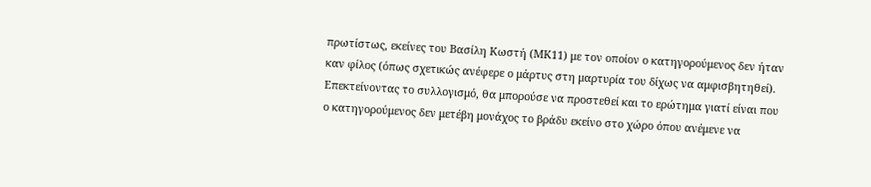πρωτίστως, εκείνες του Βασίλη Κωστή (ΜΚ11) με τον οποίον ο κατηγορούμενος δεν ήταν καν φίλος (όπως σχετικώς ανέφερε ο μάρτυς στη μαρτυρία του δίχως να αμφισβητηθεί). Επεκτείνοντας το συλλογισμό, θα μπορούσε να προστεθεί και το ερώτημα γιατί είναι που ο κατηγορούμενος δεν μετέβη μονάχος το βράδυ εκείνο στο χώρο όπου ανέμενε να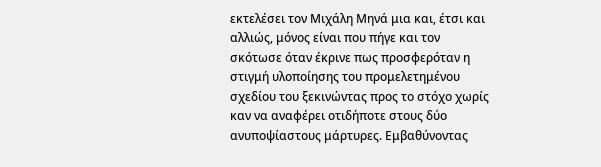εκτελέσει τον Μιχάλη Μηνά μια και, έτσι και αλλιώς, μόνος είναι που πήγε και τον σκότωσε όταν έκρινε πως προσφερόταν η στιγμή υλοποίησης του προμελετημένου σχεδίου του ξεκινώντας προς το στόχο χωρίς καν να αναφέρει οτιδήποτε στους δύο ανυποψίαστους μάρτυρες. Εμβαθύνοντας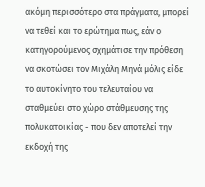ακόμη περισσότερο στα πράγματα, μπορεί να τεθεί και το ερώτημα πως, εάν ο κατηγορούμενος σχημάτισε την πρόθεση να σκοτώσει τον Μιχάλη Μηνά μόλις είδε το αυτοκίνητο του τελευταίου να σταθμεύει στο χώρο στάθμευσης της πολυκατοικίας - που δεν αποτελεί την εκδοχή της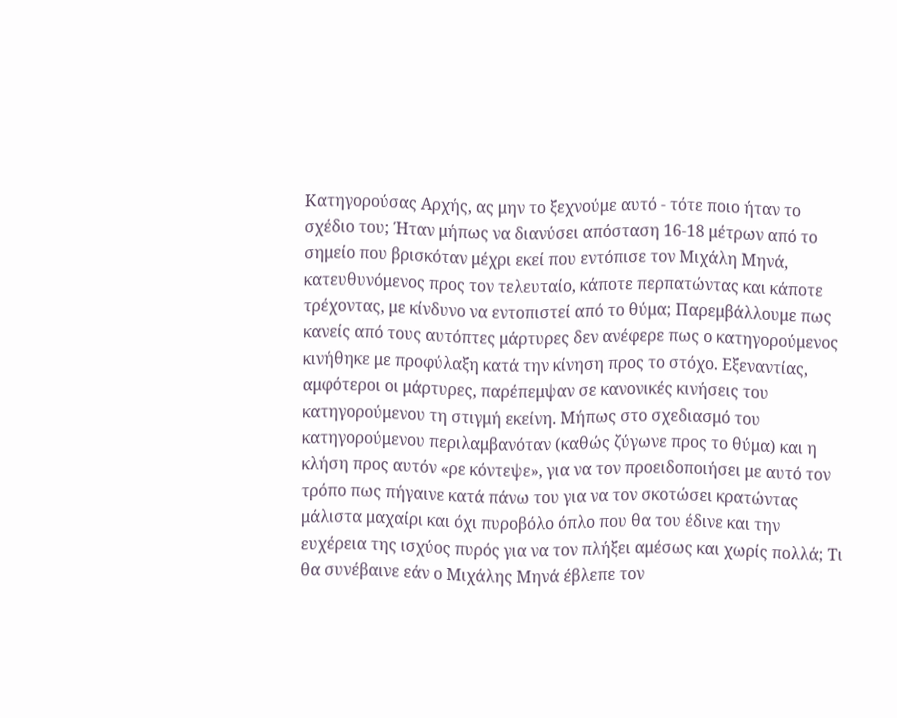Κατηγορούσας Αρχής, ας μην το ξεχνούμε αυτό - τότε ποιο ήταν το σχέδιο του; Ήταν μήπως να διανύσει απόσταση 16-18 μέτρων από το σημείο που βρισκόταν μέχρι εκεί που εντόπισε τον Μιχάλη Μηνά, κατευθυνόμενος προς τον τελευταίο, κάποτε περπατώντας και κάποτε τρέχοντας, με κίνδυνο να εντοπιστεί από το θύμα; Παρεμβάλλουμε πως κανείς από τους αυτόπτες μάρτυρες δεν ανέφερε πως ο κατηγορούμενος κινήθηκε με προφύλαξη κατά την κίνηση προς το στόχο. Εξεναντίας, αμφότεροι οι μάρτυρες, παρέπεμψαν σε κανονικές κινήσεις του κατηγορούμενου τη στιγμή εκείνη. Μήπως στο σχεδιασμό του κατηγορούμενου περιλαμβανόταν (καθώς ζύγωνε προς το θύμα) και η κλήση προς αυτόν «ρε κόντεψε», για να τον προειδοποιήσει με αυτό τον τρόπο πως πήγαινε κατά πάνω του για να τον σκοτώσει κρατώντας μάλιστα μαχαίρι και όχι πυροβόλο όπλο που θα του έδινε και την ευχέρεια της ισχύος πυρός για να τον πλήξει αμέσως και χωρίς πολλά; Τι θα συνέβαινε εάν ο Μιχάλης Μηνά έβλεπε τον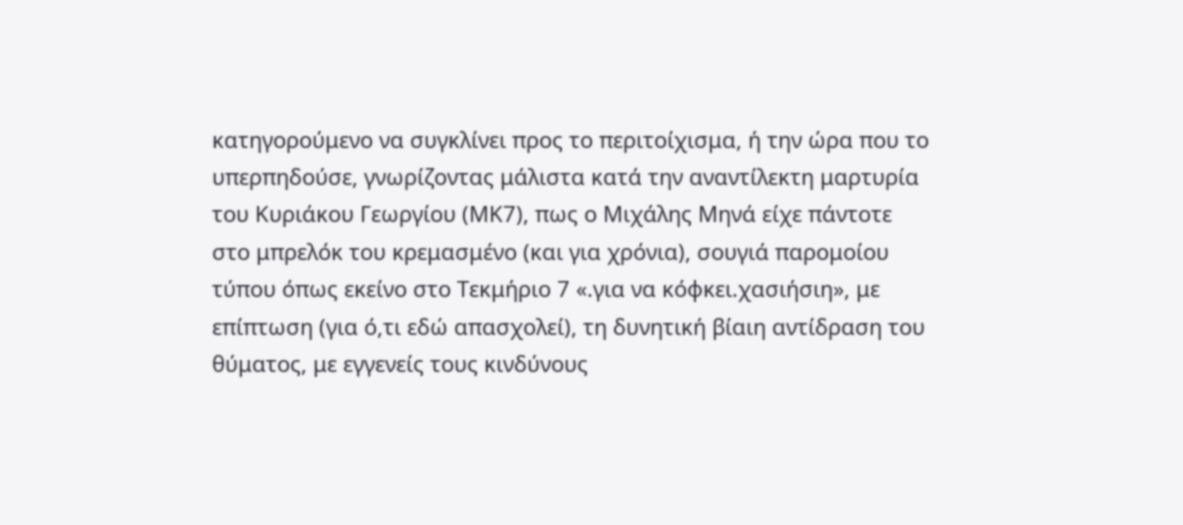κατηγορούμενο να συγκλίνει προς το περιτοίχισμα, ή την ώρα που το υπερπηδούσε, γνωρίζοντας μάλιστα κατά την αναντίλεκτη μαρτυρία του Κυριάκου Γεωργίου (ΜΚ7), πως ο Μιχάλης Μηνά είχε πάντοτε στο μπρελόκ του κρεμασμένο (και για χρόνια), σουγιά παρομοίου τύπου όπως εκείνο στο Τεκμήριο 7 «.για να κόφκει.χασιήσιη», με επίπτωση (για ό,τι εδώ απασχολεί), τη δυνητική βίαιη αντίδραση του θύματος, με εγγενείς τους κινδύνους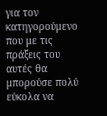για τον κατηγορούμενο που με τις πράξεις του αυτές θα μπορούσε πολύ εύκολα να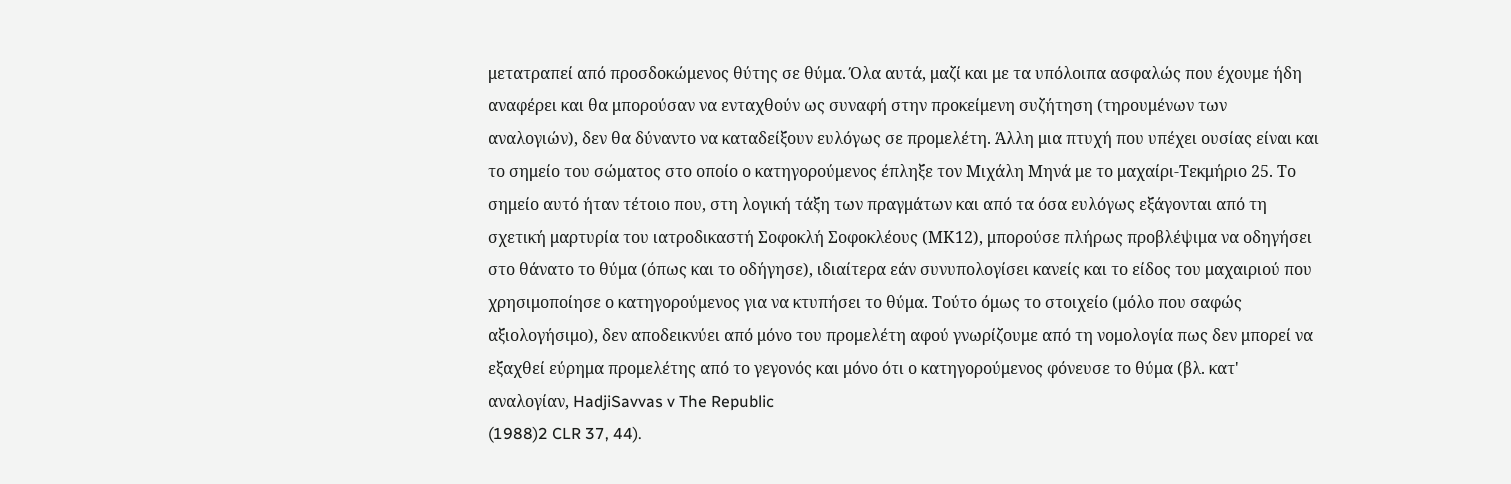μετατραπεί από προσδοκώμενος θύτης σε θύμα. Όλα αυτά, μαζί και με τα υπόλοιπα ασφαλώς που έχουμε ήδη αναφέρει και θα μπορούσαν να ενταχθούν ως συναφή στην προκείμενη συζήτηση (τηρουμένων των αναλογιών), δεν θα δύναντο να καταδείξουν ευλόγως σε προμελέτη. Άλλη μια πτυχή που υπέχει ουσίας είναι και το σημείο του σώματος στο οποίο ο κατηγορούμενος έπληξε τον Μιχάλη Μηνά με το μαχαίρι-Τεκμήριο 25. Το σημείο αυτό ήταν τέτοιο που, στη λογική τάξη των πραγμάτων και από τα όσα ευλόγως εξάγονται από τη σχετική μαρτυρία του ιατροδικαστή Σοφοκλή Σοφοκλέους (ΜΚ12), μπορούσε πλήρως προβλέψιμα να οδηγήσει στο θάνατο το θύμα (όπως και το οδήγησε), ιδιαίτερα εάν συνυπολογίσει κανείς και το είδος του μαχαιριού που χρησιμοποίησε ο κατηγορούμενος για να κτυπήσει το θύμα. Τούτο όμως το στοιχείο (μόλο που σαφώς αξιολογήσιμο), δεν αποδεικνύει από μόνο του προμελέτη αφού γνωρίζουμε από τη νομολογία πως δεν μπορεί να εξαχθεί εύρημα προμελέτης από το γεγονός και μόνο ότι ο κατηγορούμενος φόνευσε το θύμα (βλ. κατ' αναλογίαν, HadjiSavvas v The Republic
(1988)2 CLR 37, 44).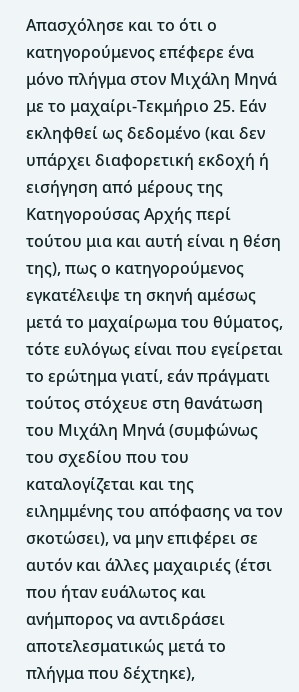Απασχόλησε και το ότι ο κατηγορούμενος επέφερε ένα μόνο πλήγμα στον Μιχάλη Μηνά με το μαχαίρι-Τεκμήριο 25. Εάν εκληφθεί ως δεδομένο (και δεν υπάρχει διαφορετική εκδοχή ή εισήγηση από μέρους της Κατηγορούσας Αρχής περί τούτου μια και αυτή είναι η θέση της), πως ο κατηγορούμενος εγκατέλειψε τη σκηνή αμέσως μετά το μαχαίρωμα του θύματος, τότε ευλόγως είναι που εγείρεται το ερώτημα γιατί, εάν πράγματι τούτος στόχευε στη θανάτωση του Μιχάλη Μηνά (συμφώνως του σχεδίου που του καταλογίζεται και της ειλημμένης του απόφασης να τον σκοτώσει), να μην επιφέρει σε αυτόν και άλλες μαχαιριές (έτσι που ήταν ευάλωτος και ανήμπορος να αντιδράσει αποτελεσματικώς μετά το πλήγμα που δέχτηκε),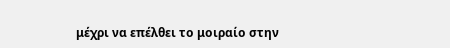μέχρι να επέλθει το μοιραίο στην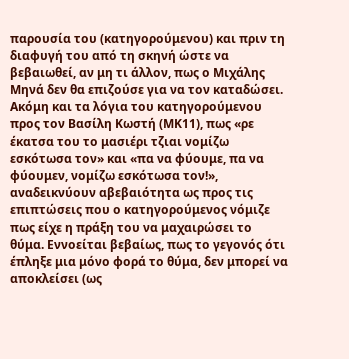παρουσία του (κατηγορούμενου) και πριν τη διαφυγή του από τη σκηνή ώστε να βεβαιωθεί, αν μη τι άλλον, πως ο Μιχάλης Μηνά δεν θα επιζούσε για να τον καταδώσει. Ακόμη και τα λόγια του κατηγορούμενου προς τον Βασίλη Κωστή (ΜΚ11), πως «ρε έκατσα του το μασιέρι τζιαι νομίζω εσκότωσα τον» και «πα να φύουμε, πα να φύουμεν, νομίζω εσκότωσα τον!», αναδεικνύουν αβεβαιότητα ως προς τις επιπτώσεις που ο κατηγορούμενος νόμιζε πως είχε η πράξη του να μαχαιρώσει το θύμα. Εννοείται βεβαίως, πως το γεγονός ότι έπληξε μια μόνο φορά το θύμα, δεν μπορεί να αποκλείσει (ως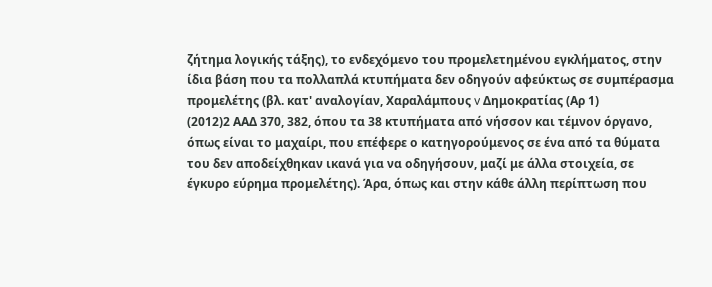ζήτημα λογικής τάξης), το ενδεχόμενο του προμελετημένου εγκλήματος, στην ίδια βάση που τα πολλαπλά κτυπήματα δεν οδηγούν αφεύκτως σε συμπέρασμα προμελέτης (βλ. κατ' αναλογίαν, Χαραλάμπους v Δημοκρατίας (Αρ 1)
(2012)2 ΑΑΔ 370, 382, όπου τα 38 κτυπήματα από νήσσον και τέμνον όργανο, όπως είναι το μαχαίρι, που επέφερε ο κατηγορούμενος σε ένα από τα θύματα του δεν αποδείχθηκαν ικανά για να οδηγήσουν, μαζί με άλλα στοιχεία, σε έγκυρο εύρημα προμελέτης). Άρα, όπως και στην κάθε άλλη περίπτωση που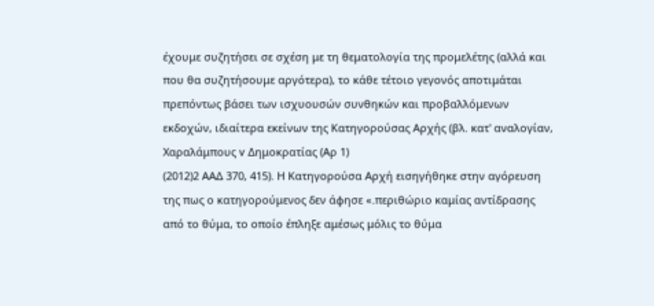έχουμε συζητήσει σε σχέση με τη θεματολογία της προμελέτης (αλλά και που θα συζητήσουμε αργότερα), το κάθε τέτοιο γεγονός αποτιμάται πρεπόντως βάσει των ισχυουσών συνθηκών και προβαλλόμενων εκδοχών, ιδιαίτερα εκείνων της Κατηγορούσας Αρχής (βλ. κατ' αναλογίαν, Χαραλάμπους v Δημοκρατίας (Αρ 1)
(2012)2 ΑΑΔ 370, 415). Η Κατηγορούσα Αρχή εισηγήθηκε στην αγόρευση της πως ο κατηγορούμενος δεν άφησε «.περιθώριο καμίας αντίδρασης από το θύμα, το οποίο έπληξε αμέσως μόλις το θύμα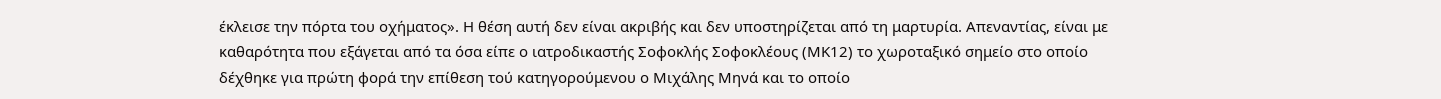έκλεισε την πόρτα του οχήματος». Η θέση αυτή δεν είναι ακριβής και δεν υποστηρίζεται από τη μαρτυρία. Απεναντίας, είναι με καθαρότητα που εξάγεται από τα όσα είπε ο ιατροδικαστής Σοφοκλής Σοφοκλέους (ΜΚ12) το χωροταξικό σημείο στο οποίο δέχθηκε για πρώτη φορά την επίθεση τού κατηγορούμενου ο Μιχάλης Μηνά και το οποίο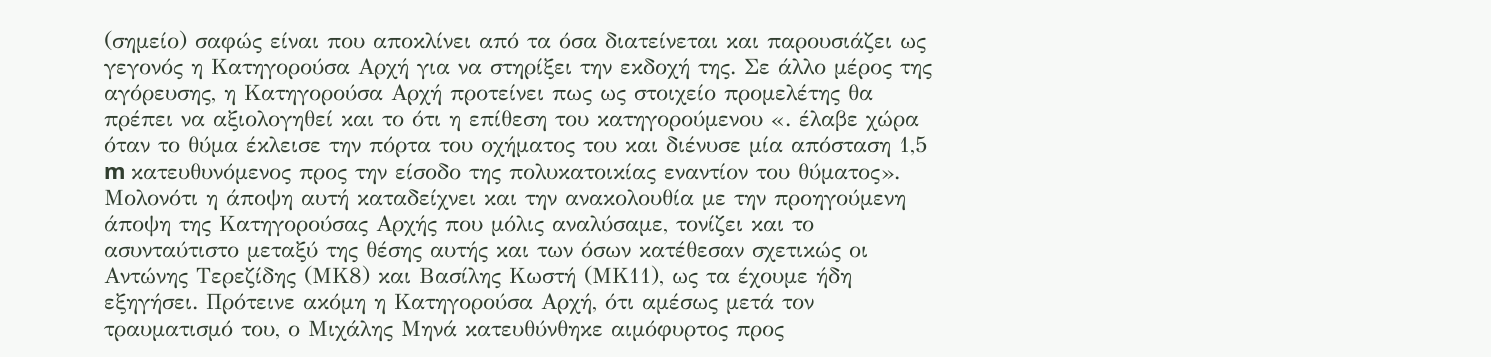(σημείο) σαφώς είναι που αποκλίνει από τα όσα διατείνεται και παρουσιάζει ως γεγονός η Κατηγορούσα Αρχή για να στηρίξει την εκδοχή της. Σε άλλο μέρος της αγόρευσης, η Κατηγορούσα Αρχή προτείνει πως ως στοιχείο προμελέτης θα πρέπει να αξιολογηθεί και το ότι η επίθεση του κατηγορούμενου «. έλαβε χώρα όταν το θύμα έκλεισε την πόρτα του οχήματος του και διένυσε μία απόσταση 1,5 m κατευθυνόμενος προς την είσοδο της πολυκατοικίας εναντίον του θύματος». Μολονότι η άποψη αυτή καταδείχνει και την ανακολουθία με την προηγούμενη άποψη της Κατηγορούσας Αρχής που μόλις αναλύσαμε, τονίζει και το ασυνταύτιστο μεταξύ της θέσης αυτής και των όσων κατέθεσαν σχετικώς οι Αντώνης Τερεζίδης (ΜΚ8) και Βασίλης Κωστή (ΜΚ11), ως τα έχουμε ήδη εξηγήσει. Πρότεινε ακόμη η Κατηγορούσα Αρχή, ότι αμέσως μετά τον τραυματισμό του, ο Μιχάλης Μηνά κατευθύνθηκε αιμόφυρτος προς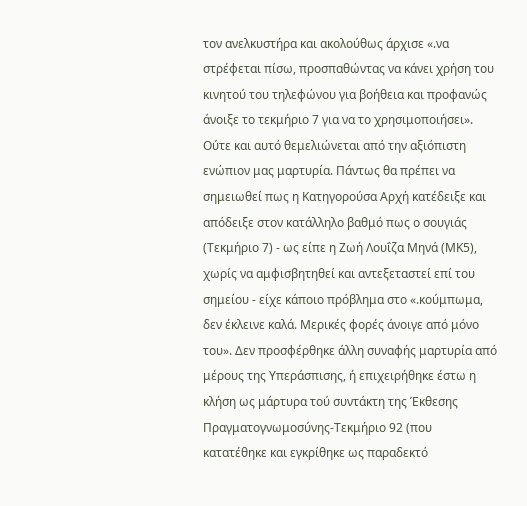τον ανελκυστήρα και ακολούθως άρχισε «.να στρέφεται πίσω, προσπαθώντας να κάνει χρήση του κινητού του τηλεφώνου για βοήθεια και προφανώς άνοιξε το τεκμήριο 7 για να το χρησιμοποιήσει». Ούτε και αυτό θεμελιώνεται από την αξιόπιστη ενώπιον μας μαρτυρία. Πάντως θα πρέπει να σημειωθεί πως η Κατηγορούσα Αρχή κατέδειξε και απόδειξε στον κατάλληλο βαθμό πως ο σουγιάς (Τεκμήριο 7) - ως είπε η Ζωή Λουΐζα Μηνά (ΜΚ5), χωρίς να αμφισβητηθεί και αντεξεταστεί επί του σημείου - είχε κάποιο πρόβλημα στο «.κούμπωμα, δεν έκλεινε καλά. Μερικές φορές άνοιγε από μόνο του». Δεν προσφέρθηκε άλλη συναφής μαρτυρία από μέρους της Υπεράσπισης, ή επιχειρήθηκε έστω η κλήση ως μάρτυρα τού συντάκτη της Έκθεσης Πραγματογνωμοσύνης-Τεκμήριο 92 (που κατατέθηκε και εγκρίθηκε ως παραδεκτό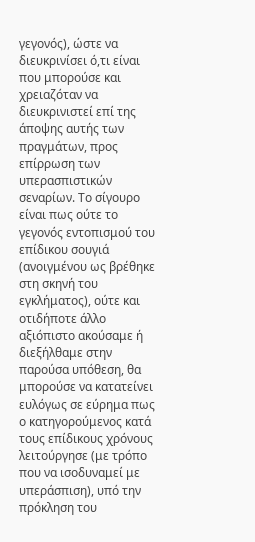γεγονός), ώστε να διευκρινίσει ό,τι είναι που μπορούσε και χρειαζόταν να διευκρινιστεί επί της άποψης αυτής των πραγμάτων, προς επίρρωση των υπερασπιστικών σεναρίων. Το σίγουρο είναι πως ούτε το γεγονός εντοπισμού του επίδικου σουγιά (ανοιγμένου ως βρέθηκε στη σκηνή του εγκλήματος), ούτε και οτιδήποτε άλλο αξιόπιστο ακούσαμε ή διεξήλθαμε στην παρούσα υπόθεση, θα μπορούσε να κατατείνει ευλόγως σε εύρημα πως ο κατηγορούμενος κατά τους επίδικους χρόνους λειτούργησε (με τρόπο που να ισοδυναμεί με υπεράσπιση), υπό την πρόκληση του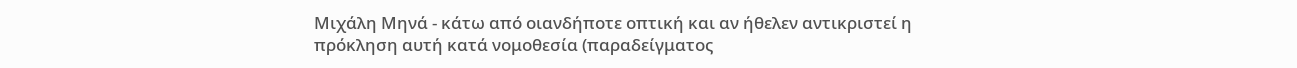Μιχάλη Μηνά - κάτω από οιανδήποτε οπτική και αν ήθελεν αντικριστεί η πρόκληση αυτή κατά νομοθεσία (παραδείγματος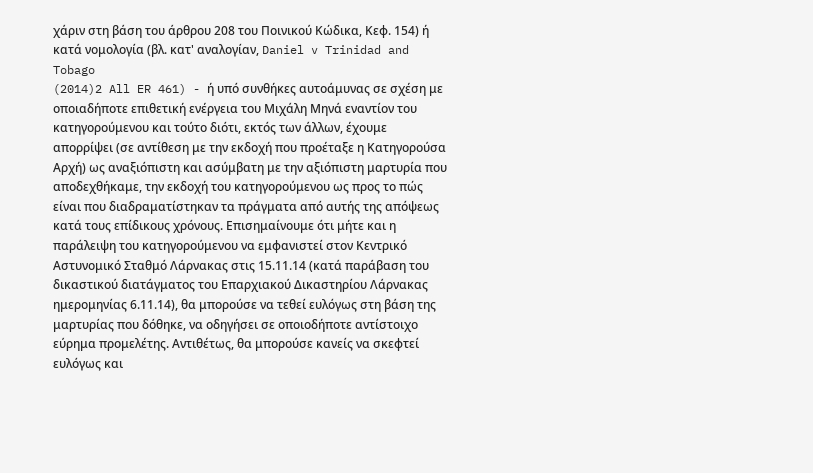χάριν στη βάση του άρθρου 208 του Ποινικού Κώδικα, Κεφ. 154) ή κατά νομολογία (βλ. κατ' αναλογίαν, Daniel v Trinidad and Tobago
(2014)2 All ER 461) - ή υπό συνθήκες αυτοάμυνας σε σχέση με οποιαδήποτε επιθετική ενέργεια του Μιχάλη Μηνά εναντίον του κατηγορούμενου και τούτο διότι, εκτός των άλλων, έχουμε απορρίψει (σε αντίθεση με την εκδοχή που προέταξε η Κατηγορούσα Αρχή) ως αναξιόπιστη και ασύμβατη με την αξιόπιστη μαρτυρία που αποδεχθήκαμε, την εκδοχή του κατηγορούμενου ως προς το πώς είναι που διαδραματίστηκαν τα πράγματα από αυτής της απόψεως κατά τους επίδικους χρόνους. Επισημαίνουμε ότι μήτε και η παράλειψη του κατηγορούμενου να εμφανιστεί στον Κεντρικό Αστυνομικό Σταθμό Λάρνακας στις 15.11.14 (κατά παράβαση του δικαστικού διατάγματος του Επαρχιακού Δικαστηρίου Λάρνακας ημερομηνίας 6.11.14), θα μπορούσε να τεθεί ευλόγως στη βάση της μαρτυρίας που δόθηκε, να οδηγήσει σε οποιοδήποτε αντίστοιχο εύρημα προμελέτης. Αντιθέτως, θα μπορούσε κανείς να σκεφτεί ευλόγως και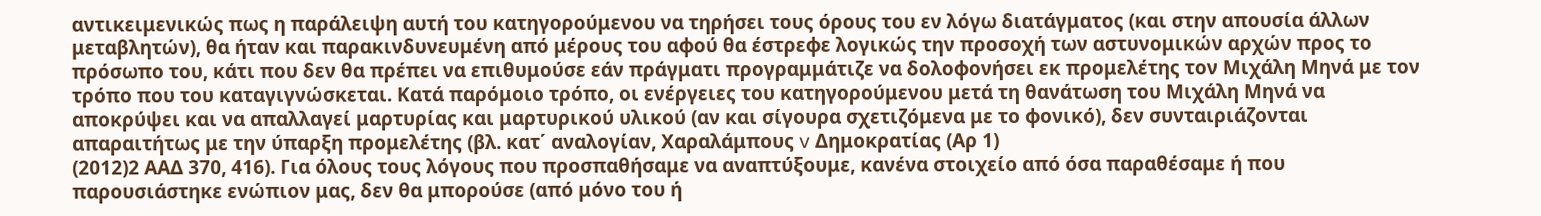αντικειμενικώς πως η παράλειψη αυτή του κατηγορούμενου να τηρήσει τους όρους του εν λόγω διατάγματος (και στην απουσία άλλων μεταβλητών), θα ήταν και παρακινδυνευμένη από μέρους του αφού θα έστρεφε λογικώς την προσοχή των αστυνομικών αρχών προς το πρόσωπο του, κάτι που δεν θα πρέπει να επιθυμούσε εάν πράγματι προγραμμάτιζε να δολοφονήσει εκ προμελέτης τον Μιχάλη Μηνά με τον τρόπο που του καταγιγνώσκεται. Κατά παρόμοιο τρόπο, οι ενέργειες του κατηγορούμενου μετά τη θανάτωση του Μιχάλη Μηνά να αποκρύψει και να απαλλαγεί μαρτυρίας και μαρτυρικού υλικού (αν και σίγουρα σχετιζόμενα με το φονικό), δεν συνταιριάζονται απαραιτήτως με την ύπαρξη προμελέτης (βλ. κατ΄ αναλογίαν, Χαραλάμπους v Δημοκρατίας (Αρ 1)
(2012)2 ΑΑΔ 370, 416). Για όλους τους λόγους που προσπαθήσαμε να αναπτύξουμε, κανένα στοιχείο από όσα παραθέσαμε ή που παρουσιάστηκε ενώπιον μας, δεν θα μπορούσε (από μόνο του ή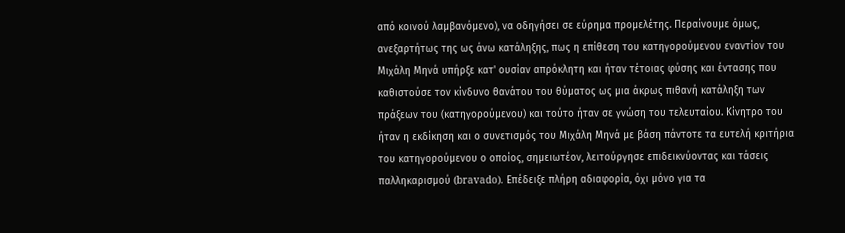από κοινού λαμβανόμενο), να οδηγήσει σε εύρημα προμελέτης. Περαίνουμε όμως, ανεξαρτήτως της ως άνω κατάληξης, πως η επίθεση του κατηγορούμενου εναντίον του Μιχάλη Μηνά υπήρξε κατ' ουσίαν απρόκλητη και ήταν τέτοιας φύσης και έντασης που καθιστούσε τον κίνδυνο θανάτου του θύματος ως μια άκρως πιθανή κατάληξη των πράξεων του (κατηγορούμενου) και τούτο ήταν σε γνώση του τελευταίου. Κίνητρο του ήταν η εκδίκηση και ο συνετισμός του Μιχάλη Μηνά με βάση πάντοτε τα ευτελή κριτήρια του κατηγορούμενου ο οποίος, σημειωτέον, λειτούργησε επιδεικνύοντας και τάσεις παλληκαρισμού (bravado). Επέδειξε πλήρη αδιαφορία, όχι μόνο για τα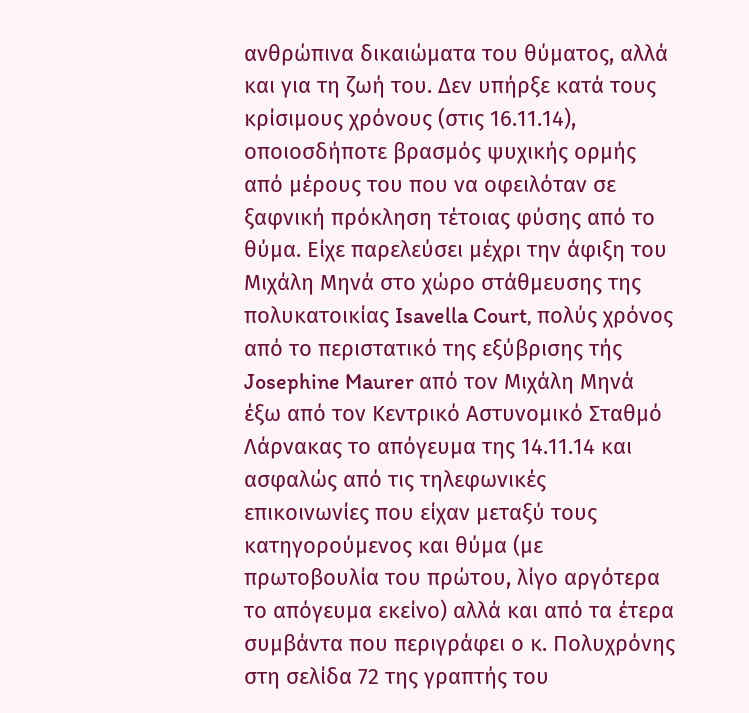ανθρώπινα δικαιώματα του θύματος, αλλά και για τη ζωή του. Δεν υπήρξε κατά τους κρίσιμους χρόνους (στις 16.11.14), οποιοσδήποτε βρασμός ψυχικής ορμής από μέρους του που να οφειλόταν σε ξαφνική πρόκληση τέτοιας φύσης από το θύμα. Είχε παρελεύσει μέχρι την άφιξη του Μιχάλη Μηνά στο χώρο στάθμευσης της πολυκατοικίας Isavella Court, πολύς χρόνος από το περιστατικό της εξύβρισης τής Josephine Maurer από τον Μιχάλη Μηνά έξω από τον Κεντρικό Αστυνομικό Σταθμό Λάρνακας το απόγευμα της 14.11.14 και ασφαλώς από τις τηλεφωνικές επικοινωνίες που είχαν μεταξύ τους κατηγορούμενος και θύμα (με πρωτοβουλία του πρώτου, λίγο αργότερα το απόγευμα εκείνο) αλλά και από τα έτερα συμβάντα που περιγράφει ο κ. Πολυχρόνης στη σελίδα 72 της γραπτής του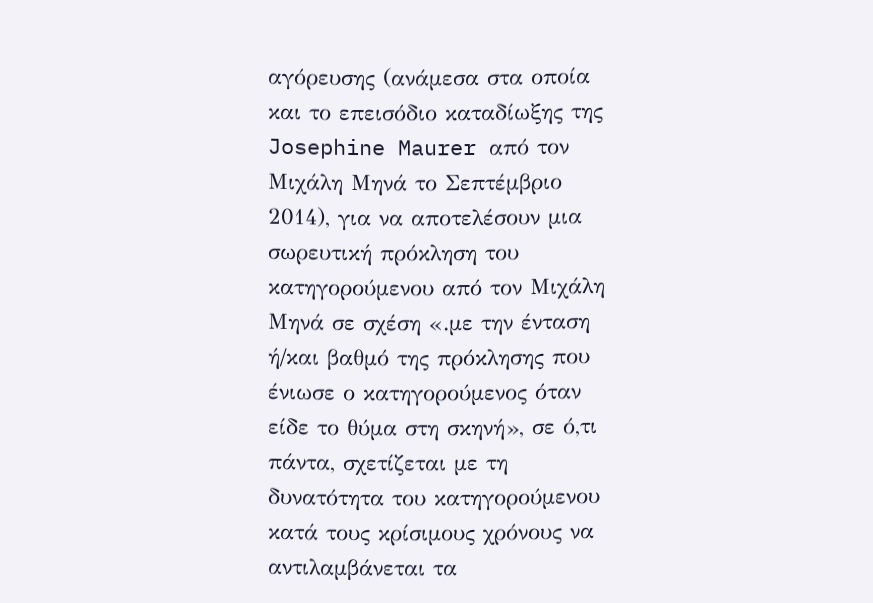αγόρευσης (ανάμεσα στα οποία και το επεισόδιο καταδίωξης της Josephine Maurer από τον Μιχάλη Μηνά το Σεπτέμβριο 2014), για να αποτελέσουν μια σωρευτική πρόκληση του κατηγορούμενου από τον Μιχάλη Μηνά σε σχέση «.με την ένταση ή/και βαθμό της πρόκλησης που ένιωσε ο κατηγορούμενος όταν είδε το θύμα στη σκηνή», σε ό,τι πάντα, σχετίζεται με τη δυνατότητα του κατηγορούμενου κατά τους κρίσιμους χρόνους να αντιλαμβάνεται τα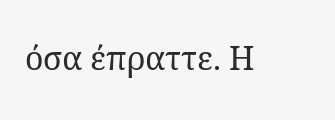όσα έπραττε. Η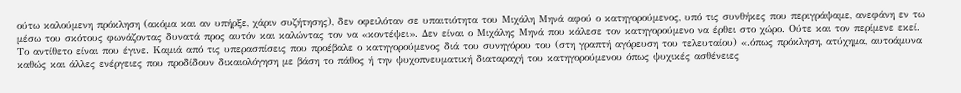ούτω καλούμενη πρόκληση (ακόμα και αν υπήρξε, χάριν συζήτησης), δεν οφειλόταν σε υπαιτιότητα του Μιχάλη Μηνά αφού ο κατηγορούμενος, υπό τις συνθήκες που περιγράψαμε, ανεφάνη εν τω μέσω του σκότους φωνάζοντας δυνατά προς αυτόν και καλώντας τον να «κοντέψει». Δεν είναι ο Μιχάλης Μηνά που κάλεσε τον κατηγορούμενο να έρθει στο χώρο. Ούτε και τον περίμενε εκεί. Το αντίθετο είναι που έγινε. Καμιά από τις υπερασπίσεις που προέβαλε ο κατηγορούμενος διά του συνηγόρου του (στη γραπτή αγόρευση του τελευταίου) «.όπως πρόκληση, ατύχημα, αυτοάμυνα καθώς και άλλες ενέργειες που προδίδουν δικαιολόγηση με βάση το πάθος ή την ψυχοπνευματική διαταραχή του κατηγορούμενου όπως ψυχικές ασθένειες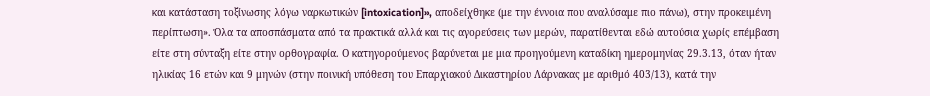και κατάσταση τοξίνωσης λόγω ναρκωτικών [intoxication]», αποδείχθηκε (με την έννοια που αναλύσαμε πιο πάνω), στην προκειμένη περίπτωση». Όλα τα αποσπάσματα από τα πρακτικά αλλά και τις αγορεύσεις των μερών, παρατίθενται εδώ αυτούσια χωρίς επέμβαση είτε στη σύνταξη είτε στην ορθογραφία. Ο κατηγορούμενος βαρύνεται με μια προηγούμενη καταδίκη ημερομηνίας 29.3.13, όταν ήταν ηλικίας 16 ετών και 9 μηνών (στην ποινική υπόθεση του Επαρχιακού Δικαστηρίου Λάρνακας με αριθμό 403/13), κατά την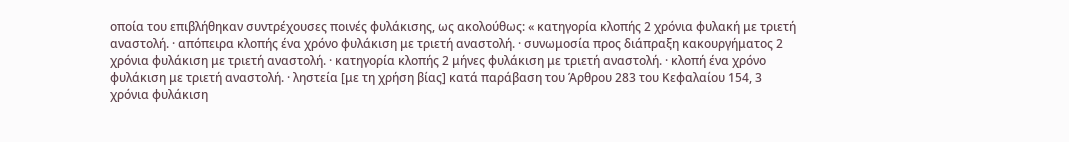οποία του επιβλήθηκαν συντρέχουσες ποινές φυλάκισης, ως ακολούθως: « κατηγορία κλοπής 2 χρόνια φυλακή με τριετή αναστολή. · απόπειρα κλοπής ένα χρόνο φυλάκιση με τριετή αναστολή. · συνωμοσία προς διάπραξη κακουργήματος 2 χρόνια φυλάκιση με τριετή αναστολή. · κατηγορία κλοπής 2 μήνες φυλάκιση με τριετή αναστολή. · κλοπή ένα χρόνο φυλάκιση με τριετή αναστολή. · ληστεία [με τη χρήση βίας] κατά παράβαση του Άρθρου 283 του Κεφαλαίου 154, 3 χρόνια φυλάκιση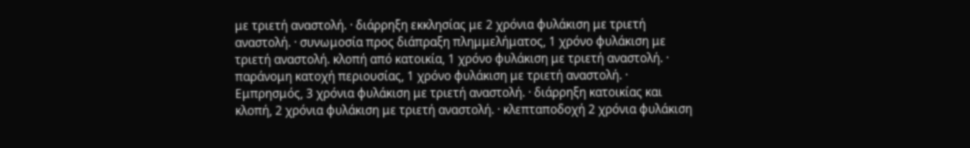με τριετή αναστολή. · διάρρηξη εκκλησίας με 2 χρόνια φυλάκιση με τριετή αναστολή. · συνωμοσία προς διάπραξη πλημμελήματος, 1 χρόνο φυλάκιση με τριετή αναστολή. κλοπή από κατοικία, 1 χρόνο φυλάκιση με τριετή αναστολή. · παράνομη κατοχή περιουσίας, 1 χρόνο φυλάκιση με τριετή αναστολή. · Εμπρησμός, 3 χρόνια φυλάκιση με τριετή αναστολή. · διάρρηξη κατοικίας και κλοπή, 2 χρόνια φυλάκιση με τριετή αναστολή. · κλεπταποδοχή 2 χρόνια φυλάκιση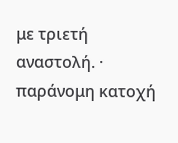με τριετή αναστολή. · παράνομη κατοχή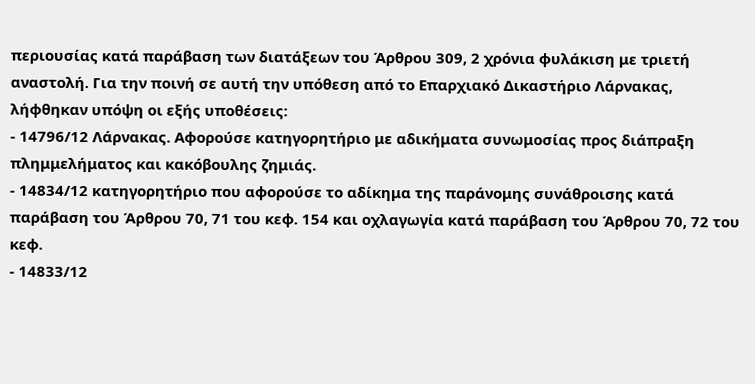περιουσίας κατά παράβαση των διατάξεων του Άρθρου 309, 2 χρόνια φυλάκιση με τριετή αναστολή. Για την ποινή σε αυτή την υπόθεση από το Επαρχιακό Δικαστήριο Λάρνακας, λήφθηκαν υπόψη οι εξής υποθέσεις:
- 14796/12 Λάρνακας. Αφορούσε κατηγορητήριο με αδικήματα συνωμοσίας προς διάπραξη πλημμελήματος και κακόβουλης ζημιάς.
- 14834/12 κατηγορητήριο που αφορούσε το αδίκημα της παράνομης συνάθροισης κατά παράβαση του Άρθρου 70, 71 του κεφ. 154 και οχλαγωγία κατά παράβαση του Άρθρου 70, 72 του κεφ.
- 14833/12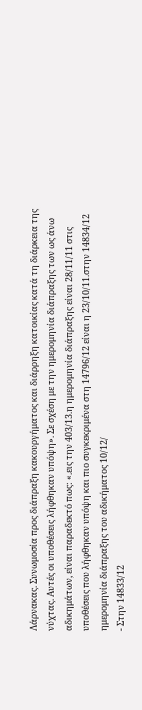Λάρνακας. Συνωμοσία προς διάπραξη κακουργήματος και διάρρηξη κατοικίας κατά τη διάρκεια της νύχτας. Αυτές οι υποθέσεις λήφθηκαν υπόψη». Σε σχέση με την ημερομηνία διάπραξης των ως άνω αδικημάτων, είναι παραδεκτό πως: «.εις την 403/13.η ημερομηνία διάπραξης είναι 28/11/11 στις υποθέσεις που λήφθηκαν υπόψη και πιο συγκεκριμένα στη 14796/12 είναι η 23/10/11.στην 14834/12 ημερομηνία διάπραξης του αδικήματος 10/12/
- Στην 14833/12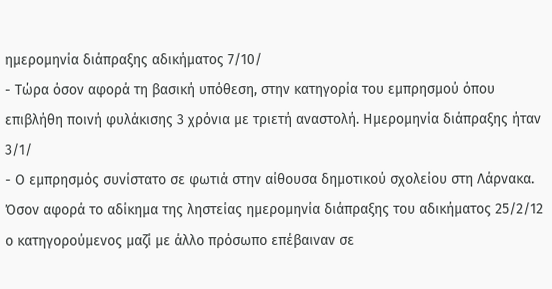ημερομηνία διάπραξης αδικήματος 7/10/
- Τώρα όσον αφορά τη βασική υπόθεση, στην κατηγορία του εμπρησμού όπου επιβλήθη ποινή φυλάκισης 3 χρόνια με τριετή αναστολή. Ημερομηνία διάπραξης ήταν 3/1/
- Ο εμπρησμός συνίστατο σε φωτιά στην αίθουσα δημοτικού σχολείου στη Λάρνακα. Όσον αφορά το αδίκημα της ληστείας ημερομηνία διάπραξης του αδικήματος 25/2/12 ο κατηγορούμενος μαζί με άλλο πρόσωπο επέβαιναν σε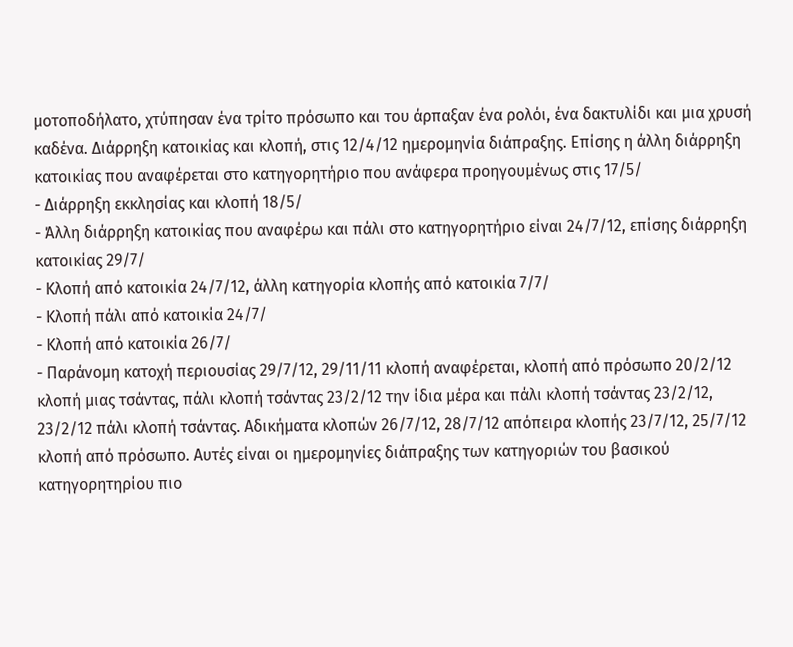μοτοποδήλατο, χτύπησαν ένα τρίτο πρόσωπο και του άρπαξαν ένα ρολόι, ένα δακτυλίδι και μια χρυσή καδένα. Διάρρηξη κατοικίας και κλοπή, στις 12/4/12 ημερομηνία διάπραξης. Επίσης η άλλη διάρρηξη κατοικίας που αναφέρεται στο κατηγορητήριο που ανάφερα προηγουμένως στις 17/5/
- Διάρρηξη εκκλησίας και κλοπή 18/5/
- Άλλη διάρρηξη κατοικίας που αναφέρω και πάλι στο κατηγορητήριο είναι 24/7/12, επίσης διάρρηξη κατοικίας 29/7/
- Κλοπή από κατοικία 24/7/12, άλλη κατηγορία κλοπής από κατοικία 7/7/
- Κλοπή πάλι από κατοικία 24/7/
- Κλοπή από κατοικία 26/7/
- Παράνομη κατοχή περιουσίας 29/7/12, 29/11/11 κλοπή αναφέρεται, κλοπή από πρόσωπο 20/2/12 κλοπή μιας τσάντας, πάλι κλοπή τσάντας 23/2/12 την ίδια μέρα και πάλι κλοπή τσάντας 23/2/12, 23/2/12 πάλι κλοπή τσάντας. Αδικήματα κλοπών 26/7/12, 28/7/12 απόπειρα κλοπής 23/7/12, 25/7/12 κλοπή από πρόσωπο. Αυτές είναι οι ημερομηνίες διάπραξης των κατηγοριών του βασικού κατηγορητηρίου πιο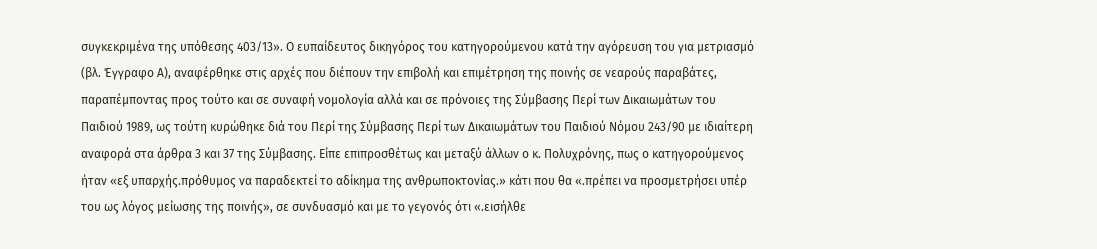συγκεκριμένα της υπόθεσης 403/13». Ο ευπαίδευτος δικηγόρος του κατηγορούμενου κατά την αγόρευση του για μετριασμό (βλ. Έγγραφο Α), αναφέρθηκε στις αρχές που διέπουν την επιβολή και επιμέτρηση της ποινής σε νεαρούς παραβάτες, παραπέμποντας προς τούτο και σε συναφή νομολογία αλλά και σε πρόνοιες της Σύμβασης Περί των Δικαιωμάτων του Παιδιού 1989, ως τούτη κυρώθηκε διά του Περί της Σύμβασης Περί των Δικαιωμάτων του Παιδιού Νόμου 243/90 με ιδιαίτερη αναφορά στα άρθρα 3 και 37 της Σύμβασης. Είπε επιπροσθέτως και μεταξύ άλλων ο κ. Πολυχρόνης, πως ο κατηγορούμενος ήταν «εξ υπαρχής.πρόθυμος να παραδεκτεί το αδίκημα της ανθρωποκτονίας.» κάτι που θα «.πρέπει να προσμετρήσει υπέρ του ως λόγος μείωσης της ποινής», σε συνδυασμό και με το γεγονός ότι «.εισήλθε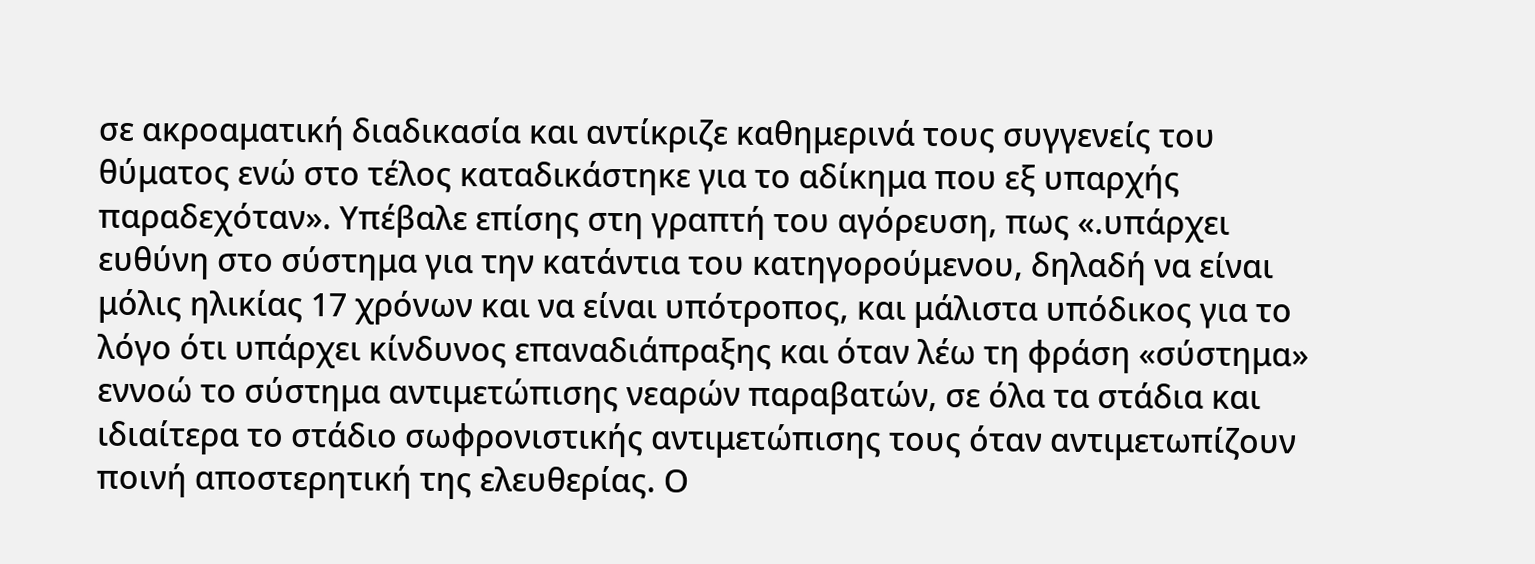σε ακροαματική διαδικασία και αντίκριζε καθημερινά τους συγγενείς του θύματος ενώ στο τέλος καταδικάστηκε για το αδίκημα που εξ υπαρχής παραδεχόταν». Υπέβαλε επίσης στη γραπτή του αγόρευση, πως «.υπάρχει ευθύνη στο σύστημα για την κατάντια του κατηγορούμενου, δηλαδή να είναι μόλις ηλικίας 17 χρόνων και να είναι υπότροπος, και μάλιστα υπόδικος για το λόγο ότι υπάρχει κίνδυνος επαναδιάπραξης και όταν λέω τη φράση «σύστημα» εννοώ το σύστημα αντιμετώπισης νεαρών παραβατών, σε όλα τα στάδια και ιδιαίτερα το στάδιο σωφρονιστικής αντιμετώπισης τους όταν αντιμετωπίζουν ποινή αποστερητική της ελευθερίας. Ο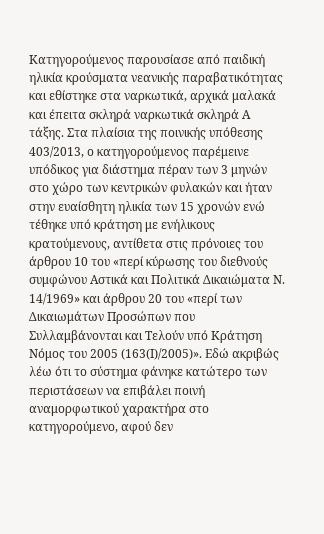Κατηγορούμενος παρουσίασε από παιδική ηλικία κρούσματα νεανικής παραβατικότητας και εθίστηκε στα ναρκωτικά, αρχικά μαλακά και έπειτα σκληρά ναρκωτικά σκληρά Α τάξης. Στα πλαίσια της ποινικής υπόθεσης 403/2013, ο κατηγορούμενος παρέμεινε υπόδικος για διάστημα πέραν των 3 μηνών στο χώρο των κεντρικών φυλακών και ήταν στην ευαίσθητη ηλικία των 15 χρονών ενώ τέθηκε υπό κράτηση με ενήλικους κρατούμενους, αντίθετα στις πρόνοιες του άρθρου 10 του «περί κύρωσης του διεθνούς συμφώνου Αστικά και Πολιτικά Δικαιώματα Ν. 14/1969» και άρθρου 20 του «περί των Δικαιωμάτων Προσώπων που Συλλαμβάνονται και Τελούν υπό Κράτηση Νόμος του 2005 (163(Ι)/2005)». Εδώ ακριβώς λέω ότι το σύστημα φάνηκε κατώτερο των περιστάσεων να επιβάλει ποινή αναμορφωτικού χαρακτήρα στο κατηγορούμενο, αφού δεν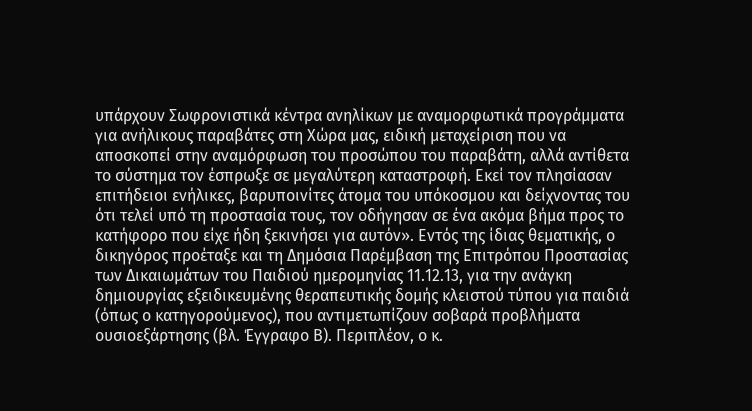υπάρχουν Σωφρονιστικά κέντρα ανηλίκων με αναμορφωτικά προγράμματα για ανήλικους παραβάτες στη Χώρα μας, ειδική μεταχείριση που να αποσκοπεί στην αναμόρφωση του προσώπου του παραβάτη, αλλά αντίθετα το σύστημα τον έσπρωξε σε μεγαλύτερη καταστροφή. Εκεί τον πλησίασαν επιτήδειοι ενήλικες, βαρυποινίτες άτομα του υπόκοσμου και δείχνοντας του ότι τελεί υπό τη προστασία τους, τον οδήγησαν σε ένα ακόμα βήμα προς το κατήφορο που είχε ήδη ξεκινήσει για αυτόν». Εντός της ίδιας θεματικής, ο δικηγόρος προέταξε και τη Δημόσια Παρέμβαση της Επιτρόπου Προστασίας των Δικαιωμάτων του Παιδιού ημερομηνίας 11.12.13, για την ανάγκη δημιουργίας εξειδικευμένης θεραπευτικής δομής κλειστού τύπου για παιδιά (όπως ο κατηγορούμενος), που αντιμετωπίζουν σοβαρά προβλήματα ουσιοεξάρτησης (βλ. Έγγραφο Β). Περιπλέον, ο κ.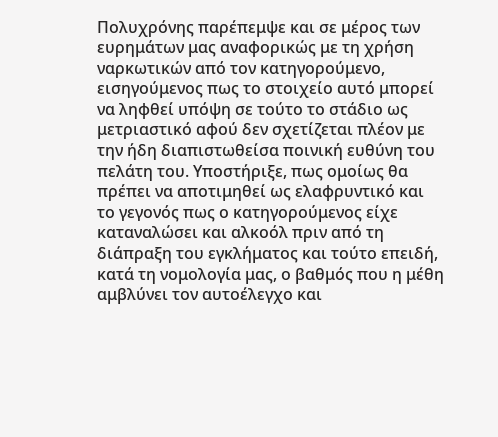Πολυχρόνης παρέπεμψε και σε μέρος των ευρημάτων μας αναφορικώς με τη χρήση ναρκωτικών από τον κατηγορούμενο, εισηγούμενος πως το στοιχείο αυτό μπορεί να ληφθεί υπόψη σε τούτο το στάδιο ως μετριαστικό αφού δεν σχετίζεται πλέον με την ήδη διαπιστωθείσα ποινική ευθύνη του πελάτη του. Υποστήριξε, πως ομοίως θα πρέπει να αποτιμηθεί ως ελαφρυντικό και το γεγονός πως ο κατηγορούμενος είχε καταναλώσει και αλκοόλ πριν από τη διάπραξη του εγκλήματος και τούτο επειδή, κατά τη νομολογία μας, ο βαθμός που η μέθη αμβλύνει τον αυτοέλεγχο και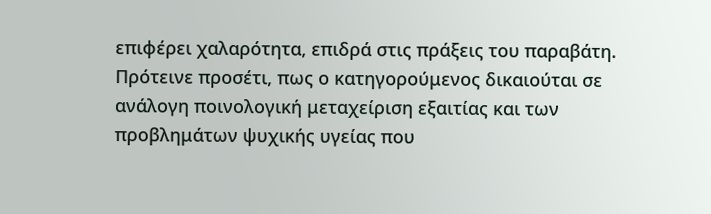επιφέρει χαλαρότητα, επιδρά στις πράξεις του παραβάτη. Πρότεινε προσέτι, πως ο κατηγορούμενος δικαιούται σε ανάλογη ποινολογική μεταχείριση εξαιτίας και των προβλημάτων ψυχικής υγείας που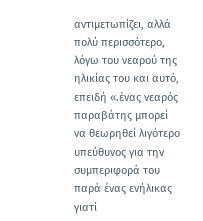αντιμετωπίζει, αλλά πολύ περισσότερο, λόγω του νεαρού της ηλικίας του και αυτό, επειδή «.ένας νεαρός παραβάτης μπορεί να θεωρηθεί λιγότερο υπεύθυνος για την συμπεριφορά του παρά ένας ενήλικας γιατί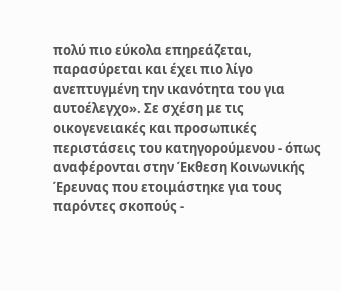πολύ πιο εύκολα επηρεάζεται, παρασύρεται και έχει πιο λίγο ανεπτυγμένη την ικανότητα του για αυτοέλεγχο». Σε σχέση με τις οικογενειακές και προσωπικές περιστάσεις του κατηγορούμενου - όπως αναφέρονται στην Έκθεση Κοινωνικής Έρευνας που ετοιμάστηκε για τους παρόντες σκοπούς -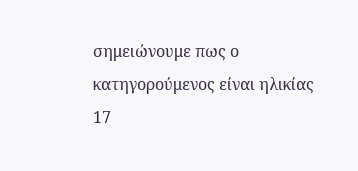σημειώνουμε πως ο κατηγορούμενος είναι ηλικίας 17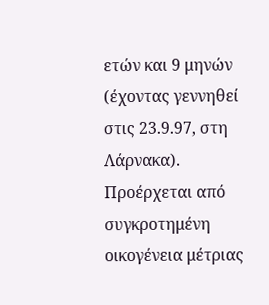ετών και 9 μηνών (έχοντας γεννηθεί στις 23.9.97, στη Λάρνακα). Προέρχεται από συγκροτημένη οικογένεια μέτριας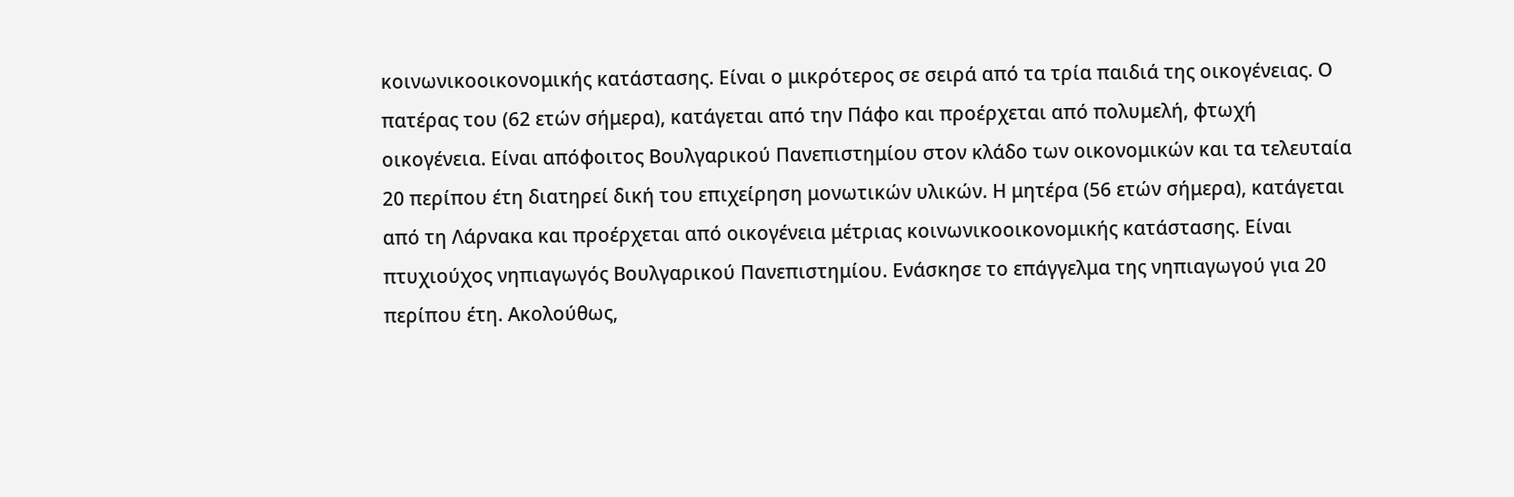κοινωνικοοικονομικής κατάστασης. Είναι ο μικρότερος σε σειρά από τα τρία παιδιά της οικογένειας. Ο πατέρας του (62 ετών σήμερα), κατάγεται από την Πάφο και προέρχεται από πολυμελή, φτωχή οικογένεια. Είναι απόφοιτος Βουλγαρικού Πανεπιστημίου στον κλάδο των οικονομικών και τα τελευταία 20 περίπου έτη διατηρεί δική του επιχείρηση μονωτικών υλικών. Η μητέρα (56 ετών σήμερα), κατάγεται από τη Λάρνακα και προέρχεται από οικογένεια μέτριας κοινωνικοοικονομικής κατάστασης. Είναι πτυχιούχος νηπιαγωγός Βουλγαρικού Πανεπιστημίου. Ενάσκησε το επάγγελμα της νηπιαγωγού για 20 περίπου έτη. Ακολούθως,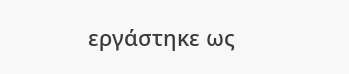εργάστηκε ως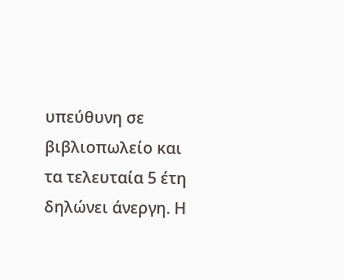υπεύθυνη σε βιβλιοπωλείο και τα τελευταία 5 έτη δηλώνει άνεργη. Η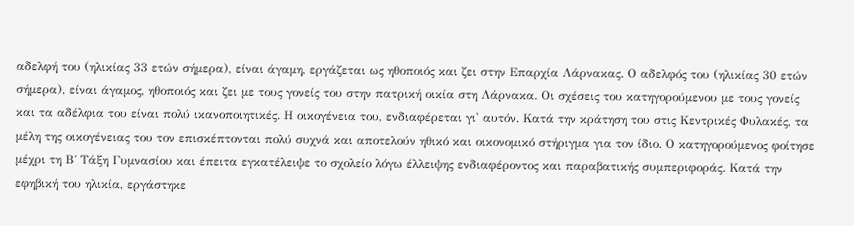αδελφή του (ηλικίας 33 ετών σήμερα), είναι άγαμη, εργάζεται ως ηθοποιός και ζει στην Επαρχία Λάρνακας. Ο αδελφός του (ηλικίας 30 ετών σήμερα), είναι άγαμος, ηθοποιός και ζει με τους γονείς του στην πατρική οικία στη Λάρνακα. Οι σχέσεις του κατηγορούμενου με τους γονείς και τα αδέλφια του είναι πολύ ικανοποιητικές. Η οικογένεια του, ενδιαφέρεται γι' αυτόν. Κατά την κράτηση του στις Κεντρικές Φυλακές, τα μέλη της οικογένειας του τον επισκέπτονται πολύ συχνά και αποτελούν ηθικό και οικονομικό στήριγμα για τον ίδιο. Ο κατηγορούμενος φοίτησε μέχρι τη Β΄ Τάξη Γυμνασίου και έπειτα εγκατέλειψε το σχολείο λόγω έλλειψης ενδιαφέροντος και παραβατικής συμπεριφοράς. Κατά την εφηβική του ηλικία, εργάστηκε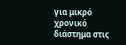για μικρό χρονικό διάστημα στις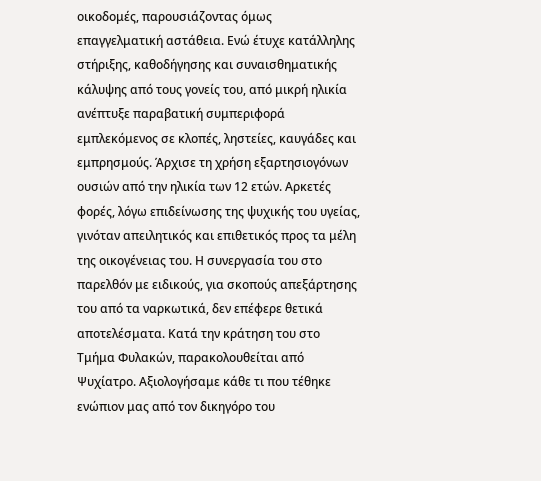οικοδομές, παρουσιάζοντας όμως επαγγελματική αστάθεια. Ενώ έτυχε κατάλληλης στήριξης, καθοδήγησης και συναισθηματικής κάλυψης από τους γονείς του, από μικρή ηλικία ανέπτυξε παραβατική συμπεριφορά εμπλεκόμενος σε κλοπές, ληστείες, καυγάδες και εμπρησμούς. Άρχισε τη χρήση εξαρτησιογόνων ουσιών από την ηλικία των 12 ετών. Αρκετές φορές, λόγω επιδείνωσης της ψυχικής του υγείας, γινόταν απειλητικός και επιθετικός προς τα μέλη της οικογένειας του. Η συνεργασία του στο παρελθόν με ειδικούς, για σκοπούς απεξάρτησης του από τα ναρκωτικά, δεν επέφερε θετικά αποτελέσματα. Κατά την κράτηση του στο Τμήμα Φυλακών, παρακολουθείται από Ψυχίατρο. Αξιολογήσαμε κάθε τι που τέθηκε ενώπιον μας από τον δικηγόρο του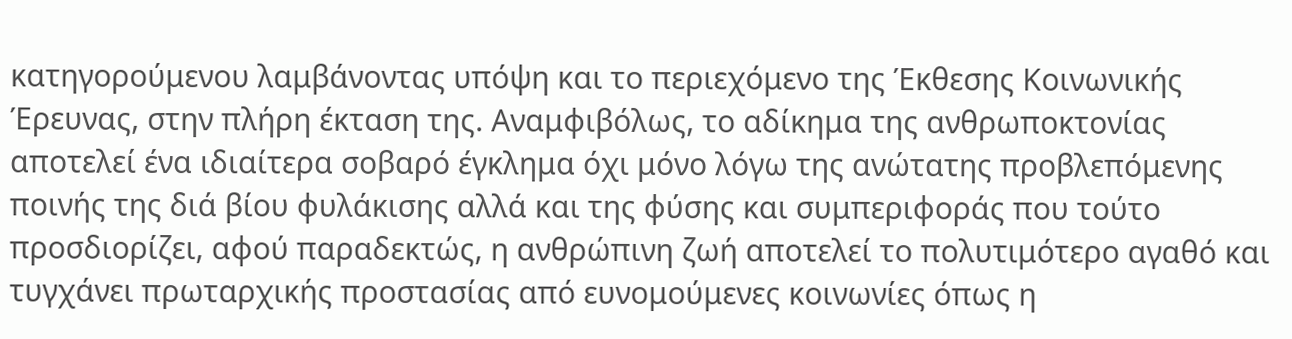κατηγορούμενου λαμβάνοντας υπόψη και το περιεχόμενο της Έκθεσης Κοινωνικής Έρευνας, στην πλήρη έκταση της. Αναμφιβόλως, το αδίκημα της ανθρωποκτονίας αποτελεί ένα ιδιαίτερα σοβαρό έγκλημα όχι μόνο λόγω της ανώτατης προβλεπόμενης ποινής της διά βίου φυλάκισης αλλά και της φύσης και συμπεριφοράς που τούτο προσδιορίζει, αφού παραδεκτώς, η ανθρώπινη ζωή αποτελεί το πολυτιμότερο αγαθό και τυγχάνει πρωταρχικής προστασίας από ευνομούμενες κοινωνίες όπως η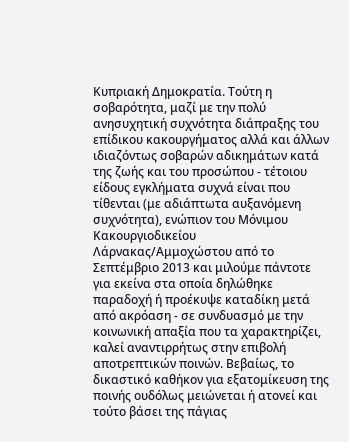Κυπριακή Δημοκρατία. Τούτη η σοβαρότητα, μαζί με την πολύ ανησυχητική συχνότητα διάπραξης του επίδικου κακουργήματος αλλά και άλλων ιδιαζόντως σοβαρών αδικημάτων κατά της ζωής και του προσώπου - τέτοιου είδους εγκλήματα συχνά είναι που τίθενται (με αδιάπτωτα αυξανόμενη συχνότητα), ενώπιον του Μόνιμου Κακουργιοδικείου Λάρνακας/Αμμοχώστου από το Σεπτέμβριο 2013 και μιλούμε πάντοτε για εκείνα στα οποία δηλώθηκε παραδοχή ή προέκυψε καταδίκη μετά από ακρόαση - σε συνδυασμό με την κοινωνική απαξία που τα χαρακτηρίζει, καλεί αναντιρρήτως στην επιβολή αποτρεπτικών ποινών. Βεβαίως, το δικαστικό καθήκον για εξατομίκευση της ποινής ουδόλως μειώνεται ή ατονεί και τούτο βάσει της πάγιας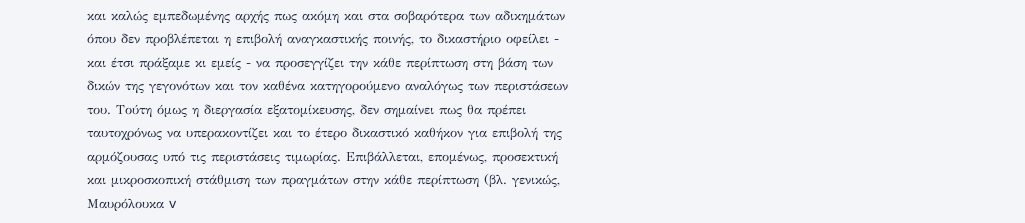και καλώς εμπεδωμένης αρχής πως ακόμη και στα σοβαρότερα των αδικημάτων όπου δεν προβλέπεται η επιβολή αναγκαστικής ποινής, το δικαστήριο οφείλει - και έτσι πράξαμε κι εμείς - να προσεγγίζει την κάθε περίπτωση στη βάση των δικών της γεγονότων και τον καθένα κατηγορούμενο αναλόγως των περιστάσεων του. Τούτη όμως η διεργασία εξατομίκευσης, δεν σημαίνει πως θα πρέπει ταυτοχρόνως να υπερακοντίζει και το έτερο δικαστικό καθήκον για επιβολή της αρμόζουσας υπό τις περιστάσεις τιμωρίας. Επιβάλλεται, επομένως, προσεκτική και μικροσκοπική στάθμιση των πραγμάτων στην κάθε περίπτωση (βλ. γενικώς, Μαυρόλουκα v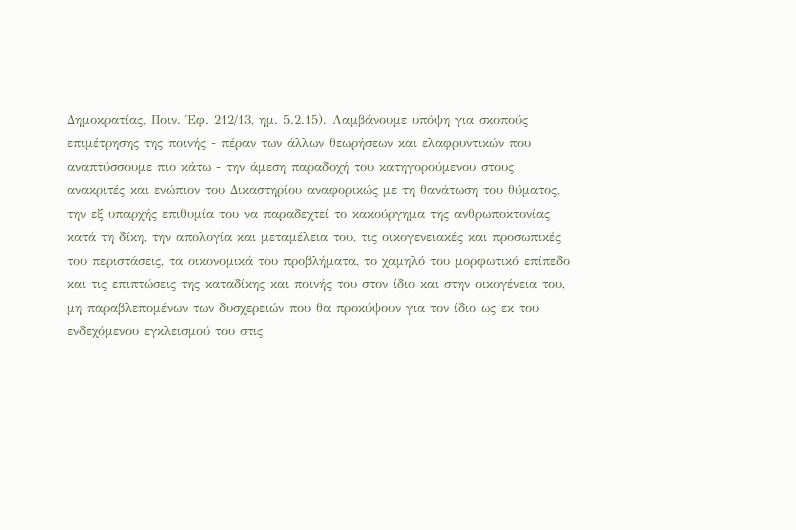Δημοκρατίας, Ποιν. Έφ. 212/13, ημ. 5.2.15). Λαμβάνουμε υπόψη για σκοπούς επιμέτρησης της ποινής - πέραν των άλλων θεωρήσεων και ελαφρυντικών που αναπτύσσουμε πιο κάτω - την άμεση παραδοχή του κατηγορούμενου στους ανακριτές και ενώπιον του Δικαστηρίου αναφορικώς με τη θανάτωση του θύματος, την εξ υπαρχής επιθυμία του να παραδεχτεί το κακούργημα της ανθρωποκτονίας κατά τη δίκη, την απολογία και μεταμέλεια του, τις οικογενειακές και προσωπικές του περιστάσεις, τα οικονομικά του προβλήματα, το χαμηλό του μορφωτικό επίπεδο και τις επιπτώσεις της καταδίκης και ποινής του στον ίδιο και στην οικογένεια του, μη παραβλεπομένων των δυσχερειών που θα προκύψουν για τον ίδιο ως εκ του ενδεχόμενου εγκλεισμού του στις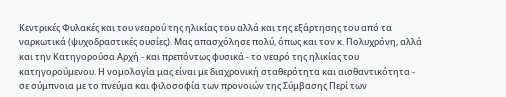Κεντρικές Φυλακές και του νεαρού της ηλικίας του αλλά και της εξάρτησης του από τα ναρκωτικά (ψυχοδραστικές ουσίες). Μας απασχόλησε πολύ, όπως και τον κ. Πολυχρόνη, αλλά και την Κατηγορούσα Αρχή - και πρεπόντως φυσικά - το νεαρό της ηλικίας του κατηγορούμενου. Η νομολογία μας είναι με διαχρονική σταθερότητα και αισθαντικότητα - σε σύμπνοια με το πνεύμα και φιλοσοφία των προνοιών της Σύμβασης Περί των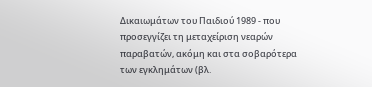Δικαιωμάτων του Παιδιού 1989 - που προσεγγίζει τη μεταχείριση νεαρών παραβατών, ακόμη και στα σοβαρότερα των εγκλημάτων (βλ.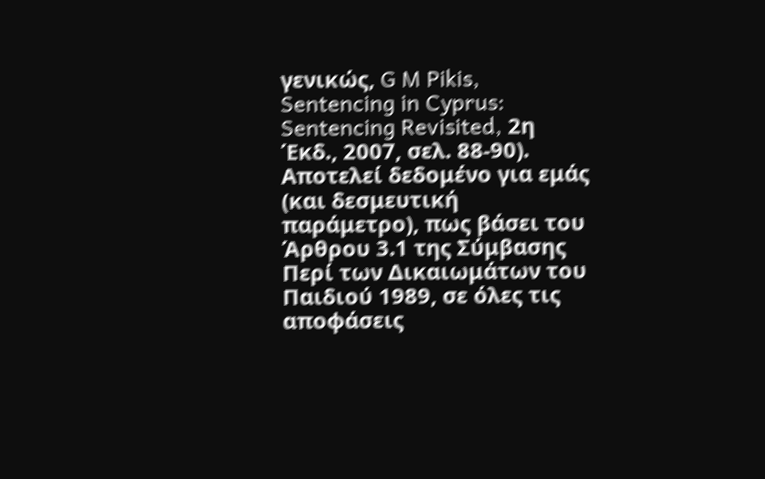γενικώς, G M Pikis, Sentencing in Cyprus: Sentencing Revisited, 2η Έκδ., 2007, σελ. 88-90). Αποτελεί δεδομένο για εμάς (και δεσμευτική παράμετρο), πως βάσει του Άρθρου 3.1 της Σύμβασης Περί των Δικαιωμάτων του Παιδιού 1989, σε όλες τις αποφάσεις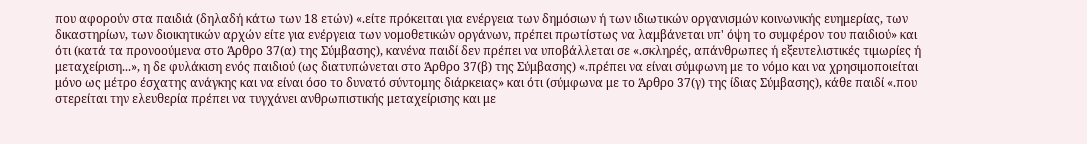που αφορούν στα παιδιά (δηλαδή κάτω των 18 ετών) «.είτε πρόκειται για ενέργεια των δημόσιων ή των ιδιωτικών οργανισμών κοινωνικής ευημερίας, των δικαστηρίων, των διοικητικών αρχών είτε για ενέργεια των νομοθετικών οργάνων, πρέπει πρωτίστως να λαμβάνεται υπ' όψη το συμφέρον του παιδιού» και ότι (κατά τα προνοούμενα στο Άρθρο 37(α) της Σύμβασης), κανένα παιδί δεν πρέπει να υποβάλλεται σε «.σκληρές, απάνθρωπες ή εξευτελιστικές τιμωρίες ή μεταχείριση...», η δε φυλάκιση ενός παιδιού (ως διατυπώνεται στο Άρθρο 37(β) της Σύμβασης) «.πρέπει να είναι σύμφωνη με το νόμο και να χρησιμοποιείται μόνο ως μέτρο έσχατης ανάγκης και να είναι όσο το δυνατό σύντομης διάρκειας» και ότι (σύμφωνα με το Άρθρο 37(γ) της ίδιας Σύμβασης), κάθε παιδί «.που στερείται την ελευθερία πρέπει να τυγχάνει ανθρωπιστικής μεταχείρισης και με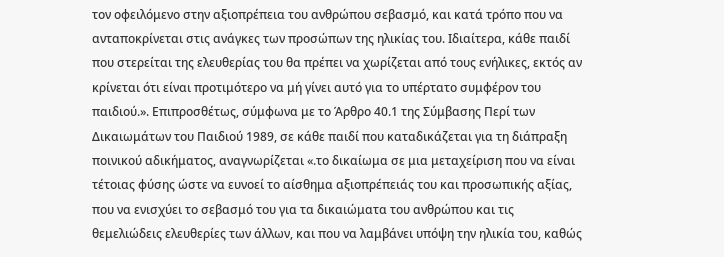τον οφειλόμενο στην αξιοπρέπεια του ανθρώπου σεβασμό, και κατά τρόπο που να ανταποκρίνεται στις ανάγκες των προσώπων της ηλικίας του. Ιδιαίτερα, κάθε παιδί που στερείται της ελευθερίας του θα πρέπει να χωρίζεται από τους ενήλικες, εκτός αν κρίνεται ότι είναι προτιμότερο να μή γίνει αυτό για το υπέρτατο συμφέρον του παιδιού.». Επιπροσθέτως, σύμφωνα με το Άρθρο 40.1 της Σύμβασης Περί των Δικαιωμάτων του Παιδιού 1989, σε κάθε παιδί που καταδικάζεται για τη διάπραξη ποινικού αδικήματος, αναγνωρίζεται «.το δικαίωμα σε μια μεταχείριση που να είναι τέτοιας φύσης ώστε να ευνοεί το αίσθημα αξιοπρέπειάς του και προσωπικής αξίας, που να ενισχύει το σεβασμό του για τα δικαιώματα του ανθρώπου και τις θεμελιώδεις ελευθερίες των άλλων, και που να λαμβάνει υπόψη την ηλικία του, καθώς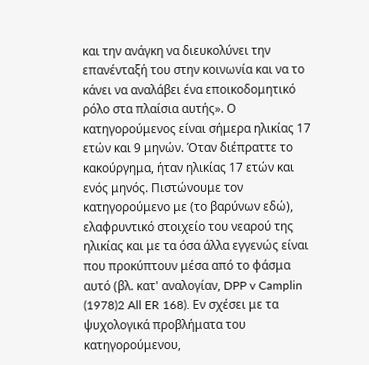και την ανάγκη να διευκολύνει την επανένταξή του στην κοινωνία και να το κάνει να αναλάβει ένα εποικοδομητικό ρόλο στα πλαίσια αυτής». Ο κατηγορούμενος είναι σήμερα ηλικίας 17 ετών και 9 μηνών. Όταν διέπραττε το κακούργημα, ήταν ηλικίας 17 ετών και ενός μηνός. Πιστώνουμε τον κατηγορούμενο με (το βαρύνων εδώ), ελαφρυντικό στοιχείο του νεαρού της ηλικίας και με τα όσα άλλα εγγενώς είναι που προκύπτουν μέσα από το φάσμα αυτό (βλ. κατ' αναλογίαν, DPP v Camplin
(1978)2 All ER 168). Εν σχέσει με τα ψυχολογικά προβλήματα του κατηγορούμενου,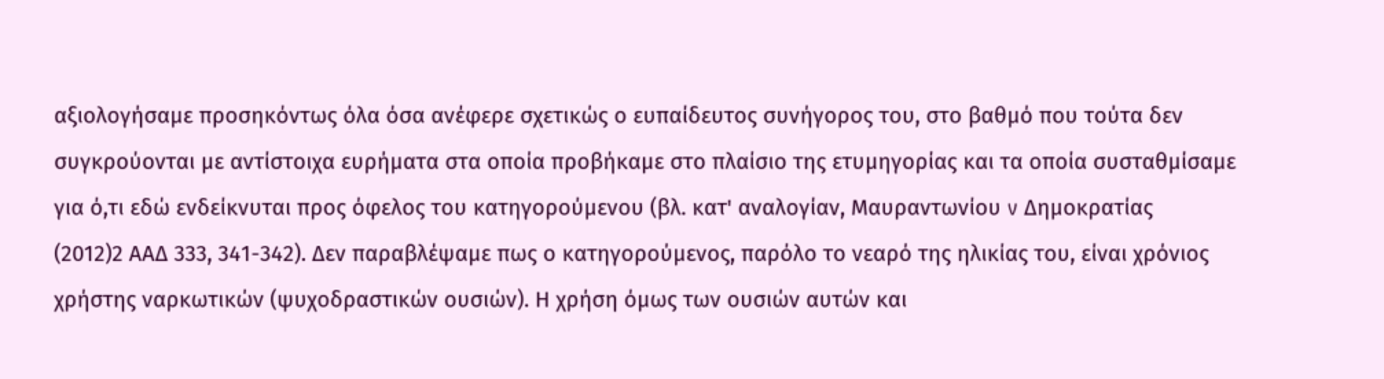αξιολογήσαμε προσηκόντως όλα όσα ανέφερε σχετικώς ο ευπαίδευτος συνήγορος του, στο βαθμό που τούτα δεν συγκρούονται με αντίστοιχα ευρήματα στα οποία προβήκαμε στο πλαίσιο της ετυμηγορίας και τα οποία συσταθμίσαμε για ό,τι εδώ ενδείκνυται προς όφελος του κατηγορούμενου (βλ. κατ' αναλογίαν, Μαυραντωνίου v Δημοκρατίας
(2012)2 ΑΑΔ 333, 341-342). Δεν παραβλέψαμε πως ο κατηγορούμενος, παρόλο το νεαρό της ηλικίας του, είναι χρόνιος χρήστης ναρκωτικών (ψυχοδραστικών ουσιών). Η χρήση όμως των ουσιών αυτών και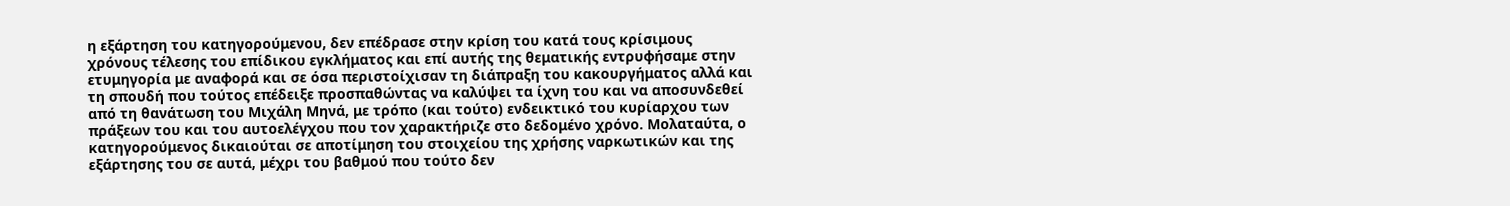η εξάρτηση του κατηγορούμενου, δεν επέδρασε στην κρίση του κατά τους κρίσιμους χρόνους τέλεσης του επίδικου εγκλήματος και επί αυτής της θεματικής εντρυφήσαμε στην ετυμηγορία με αναφορά και σε όσα περιστοίχισαν τη διάπραξη του κακουργήματος αλλά και τη σπουδή που τούτος επέδειξε προσπαθώντας να καλύψει τα ίχνη του και να αποσυνδεθεί από τη θανάτωση του Μιχάλη Μηνά, με τρόπο (και τούτο) ενδεικτικό του κυρίαρχου των πράξεων του και του αυτοελέγχου που τον χαρακτήριζε στο δεδομένο χρόνο. Μολαταύτα, ο κατηγορούμενος δικαιούται σε αποτίμηση του στοιχείου της χρήσης ναρκωτικών και της εξάρτησης του σε αυτά, μέχρι του βαθμού που τούτο δεν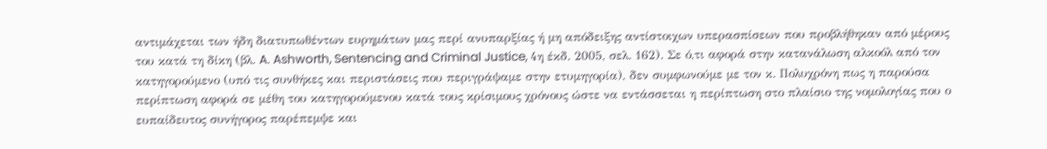αντιμάχεται των ήδη διατυπωθέντων ευρημάτων μας περί ανυπαρξίας ή μη απόδειξης αντίστοιχων υπερασπίσεων που προβλήθηκαν από μέρους του κατά τη δίκη (βλ. A. Ashworth, Sentencing and Criminal Justice, 4η έκδ. 2005, σελ. 162). Σε ό,τι αφορά στην κατανάλωση αλκοόλ από τον κατηγορούμενο (υπό τις συνθήκες και περιστάσεις που περιγράψαμε στην ετυμηγορία), δεν συμφωνούμε με τον κ. Πολυχρόνη πως η παρούσα περίπτωση αφορά σε μέθη του κατηγορούμενου κατά τους κρίσιμους χρόνους ώστε να εντάσσεται η περίπτωση στο πλαίσιο της νομολογίας που ο ευπαίδευτος συνήγορος παρέπεμψε και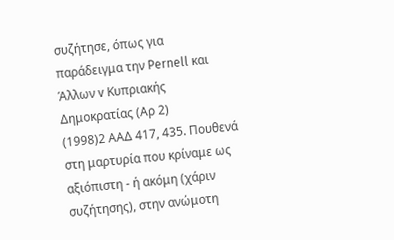συζήτησε, όπως για παράδειγμα την Pernell και Άλλων v Κυπριακής Δημοκρατίας (Αρ 2)
(1998)2 ΑΑΔ 417, 435. Πουθενά στη μαρτυρία που κρίναμε ως αξιόπιστη - ή ακόμη (χάριν συζήτησης), στην ανώμοτη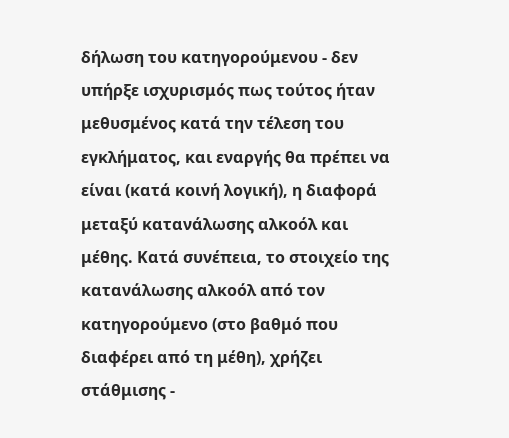δήλωση του κατηγορούμενου - δεν υπήρξε ισχυρισμός πως τούτος ήταν μεθυσμένος κατά την τέλεση του εγκλήματος, και εναργής θα πρέπει να είναι (κατά κοινή λογική), η διαφορά μεταξύ κατανάλωσης αλκοόλ και μέθης. Κατά συνέπεια, το στοιχείο της κατανάλωσης αλκοόλ από τον κατηγορούμενο (στο βαθμό που διαφέρει από τη μέθη), χρήζει στάθμισης -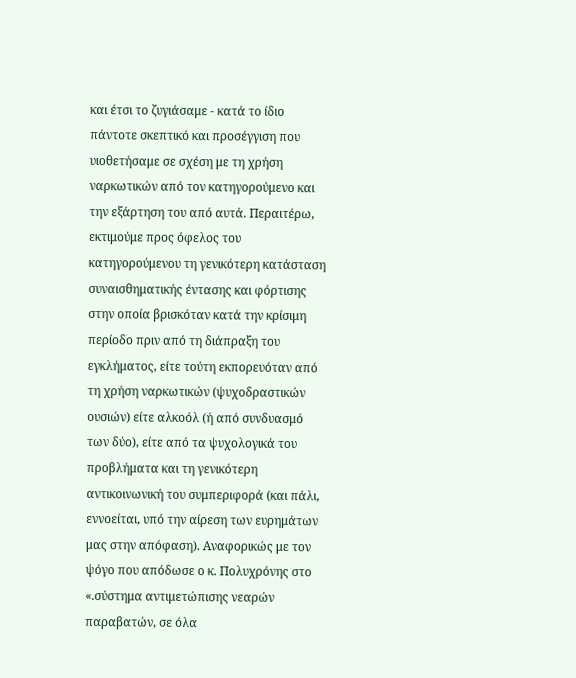και έτσι το ζυγιάσαμε - κατά το ίδιο πάντοτε σκεπτικό και προσέγγιση που υιοθετήσαμε σε σχέση με τη χρήση ναρκωτικών από τον κατηγορούμενο και την εξάρτηση του από αυτά. Περαιτέρω, εκτιμούμε προς όφελος του κατηγορούμενου τη γενικότερη κατάσταση συναισθηματικής έντασης και φόρτισης στην οποία βρισκόταν κατά την κρίσιμη περίοδο πριν από τη διάπραξη του εγκλήματος, είτε τούτη εκπορευόταν από τη χρήση ναρκωτικών (ψυχοδραστικών ουσιών) είτε αλκοόλ (ή από συνδυασμό των δύο), είτε από τα ψυχολογικά του προβλήματα και τη γενικότερη αντικοινωνική του συμπεριφορά (και πάλι, εννοείται, υπό την αίρεση των ευρημάτων μας στην απόφαση). Αναφορικώς με τον ψόγο που απόδωσε ο κ. Πολυχρόνης στο «.σύστημα αντιμετώπισης νεαρών παραβατών, σε όλα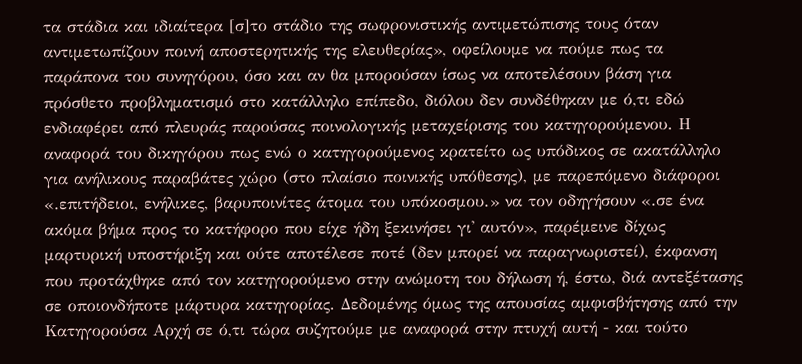τα στάδια και ιδιαίτερα [σ]το στάδιο της σωφρονιστικής αντιμετώπισης τους όταν αντιμετωπίζουν ποινή αποστερητικής της ελευθερίας», οφείλουμε να πούμε πως τα παράπονα του συνηγόρου, όσο και αν θα μπορούσαν ίσως να αποτελέσουν βάση για πρόσθετο προβληματισμό στο κατάλληλο επίπεδο, διόλου δεν συνδέθηκαν με ό,τι εδώ ενδιαφέρει από πλευράς παρούσας ποινολογικής μεταχείρισης του κατηγορούμενου. Η αναφορά του δικηγόρου πως ενώ ο κατηγορούμενος κρατείτο ως υπόδικος σε ακατάλληλο για ανήλικους παραβάτες χώρο (στο πλαίσιο ποινικής υπόθεσης), με παρεπόμενο διάφοροι «.επιτήδειοι, ενήλικες, βαρυποινίτες άτομα του υπόκοσμου.» να τον οδηγήσουν «.σε ένα ακόμα βήμα προς το κατήφορο που είχε ήδη ξεκινήσει γι' αυτόν», παρέμεινε δίχως μαρτυρική υποστήριξη και ούτε αποτέλεσε ποτέ (δεν μπορεί να παραγνωριστεί), έκφανση που προτάχθηκε από τον κατηγορούμενο στην ανώμοτη του δήλωση ή, έστω, διά αντεξέτασης σε οποιονδήποτε μάρτυρα κατηγορίας. Δεδομένης όμως της απουσίας αμφισβήτησης από την Κατηγορούσα Αρχή σε ό,τι τώρα συζητούμε με αναφορά στην πτυχή αυτή - και τούτο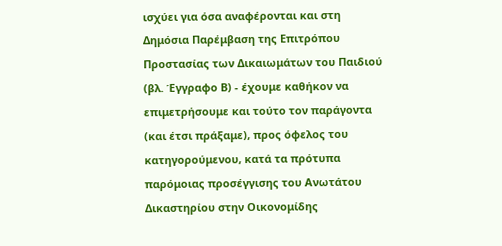ισχύει για όσα αναφέρονται και στη Δημόσια Παρέμβαση της Επιτρόπου Προστασίας των Δικαιωμάτων του Παιδιού (βλ. Έγγραφο Β) - έχουμε καθήκον να επιμετρήσουμε και τούτο τον παράγοντα (και έτσι πράξαμε), προς όφελος του κατηγορούμενου, κατά τα πρότυπα παρόμοιας προσέγγισης του Ανωτάτου Δικαστηρίου στην Οικονομίδης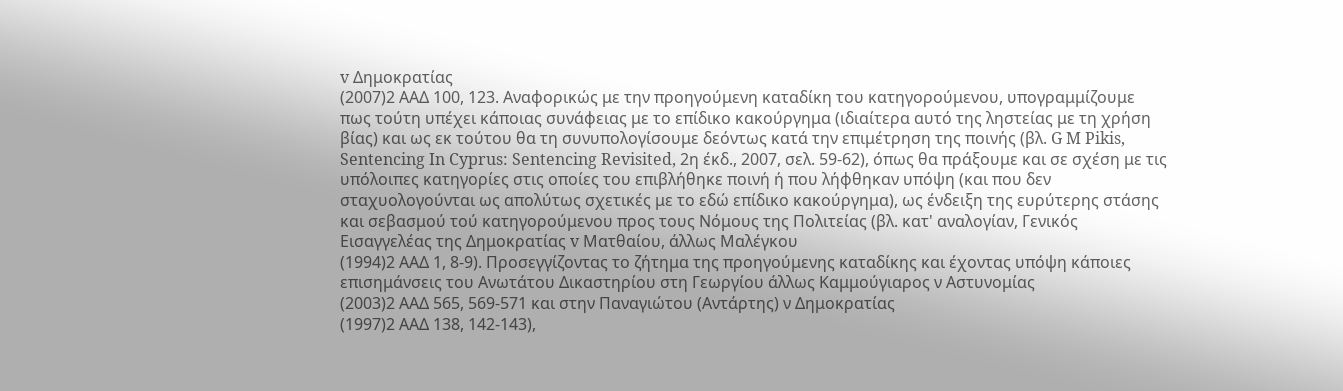v Δημοκρατίας
(2007)2 ΑΑΔ 100, 123. Αναφορικώς με την προηγούμενη καταδίκη του κατηγορούμενου, υπογραμμίζουμε πως τούτη υπέχει κάποιας συνάφειας με το επίδικο κακούργημα (ιδιαίτερα αυτό της ληστείας με τη χρήση βίας) και ως εκ τούτου θα τη συνυπολογίσουμε δεόντως κατά την επιμέτρηση της ποινής (βλ. G M Pikis, Sentencing In Cyprus: Sentencing Revisited, 2η έκδ., 2007, σελ. 59-62), όπως θα πράξουμε και σε σχέση με τις υπόλοιπες κατηγορίες στις οποίες του επιβλήθηκε ποινή ή που λήφθηκαν υπόψη (και που δεν σταχυολογούνται ως απολύτως σχετικές με το εδώ επίδικο κακούργημα), ως ένδειξη της ευρύτερης στάσης και σεβασμού τού κατηγορούμενου προς τους Νόμους της Πολιτείας (βλ. κατ' αναλογίαν, Γενικός Εισαγγελέας της Δημοκρατίας v Ματθαίου, άλλως Μαλέγκου
(1994)2 ΑΑΔ 1, 8-9). Προσεγγίζοντας το ζήτημα της προηγούμενης καταδίκης και έχοντας υπόψη κάποιες επισημάνσεις του Ανωτάτου Δικαστηρίου στη Γεωργίου άλλως Καμμούγιαρος ν Αστυνομίας
(2003)2 ΑΑΔ 565, 569-571 και στην Παναγιώτου (Αντάρτης) ν Δημοκρατίας
(1997)2 ΑΑΔ 138, 142-143),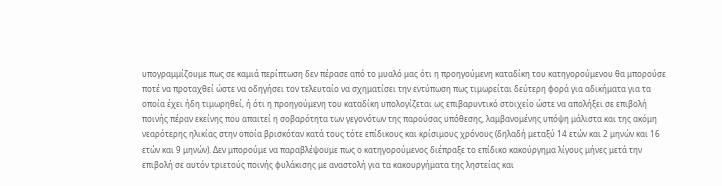υπογραμμίζουμε πως σε καμιά περίπτωση δεν πέρασε από το μυαλό μας ότι η προηγούμενη καταδίκη του κατηγορούμενου θα μπορούσε ποτέ να προταχθεί ώστε να οδηγήσει τον τελευταίο να σχηματίσει την εντύπωση πως τιμωρείται δεύτερη φορά για αδικήματα για τα οποία έχει ήδη τιμωρηθεί, ή ότι η προηγούμενη του καταδίκη υπολογίζεται ως επιβαρυντικό στοιχείο ώστε να απολήξει σε επιβολή ποινής πέραν εκείνης που απαιτεί η σοβαρότητα των γεγονότων της παρούσας υπόθεσης, λαμβανομένης υπόψη μάλιστα και της ακόμη νεαρότερης ηλικίας στην οποία βρισκόταν κατά τους τότε επίδικους και κρίσιμους χρόνους (δηλαδή μεταξύ 14 ετών και 2 μηνών και 16 ετών και 9 μηνών). Δεν μπορούμε να παραβλέψουμε πως ο κατηγορούμενος διέπραξε το επίδικο κακούργημα λίγους μήνες μετά την επιβολή σε αυτόν τριετούς ποινής φυλάκισης με αναστολή για τα κακουργήματα της ληστείας και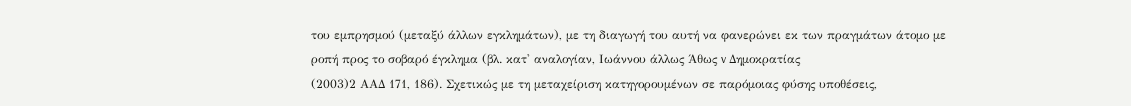του εμπρησμού (μεταξύ άλλων εγκλημάτων), με τη διαγωγή του αυτή να φανερώνει εκ των πραγμάτων άτομο με ροπή προς το σοβαρό έγκλημα (βλ. κατ' αναλογίαν, Ιωάννου άλλως Άθως v Δημοκρατίας
(2003)2 ΑΑΔ 171, 186). Σχετικώς με τη μεταχείριση κατηγορουμένων σε παρόμοιας φύσης υποθέσεις,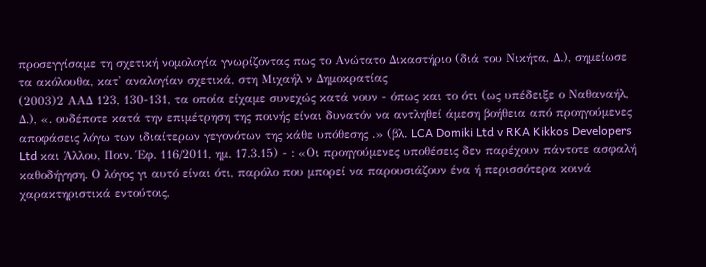προσεγγίσαμε τη σχετική νομολογία γνωρίζοντας πως το Ανώτατο Δικαστήριο (διά του Νικήτα, Δ.), σημείωσε τα ακόλουθα, κατ' αναλογίαν σχετικά, στη Μιχαήλ ν Δημοκρατίας
(2003)2 ΑΑΔ 123, 130-131, τα οποία είχαμε συνεχώς κατά νουν - όπως και το ότι (ως υπέδειξε ο Ναθαναήλ, Δ.), «. ουδέποτε κατά την επιμέτρηση της ποινής είναι δυνατόν να αντληθεί άμεση βοήθεια από προηγούμενες αποφάσεις λόγω των ιδιαίτερων γεγονότων της κάθε υπόθεσης .» (βλ. LCA Domiki Ltd v RKA Kikkos Developers Ltd και Άλλου, Ποιν. Έφ. 116/2011, ημ. 17.3.15) - : «Οι προηγούμενες υποθέσεις δεν παρέχουν πάντοτε ασφαλή καθοδήγηση. Ο λόγος γι αυτό είναι ότι, παρόλο που μπορεί να παρουσιάζουν ένα ή περισσότερα κοινά χαρακτηριστικά εντούτοις,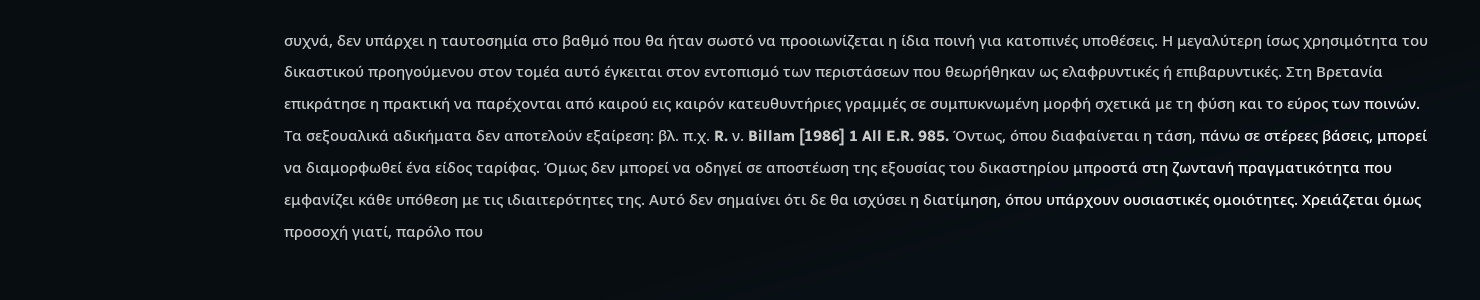συχνά, δεν υπάρχει η ταυτοσημία στο βαθμό που θα ήταν σωστό να προοιωνίζεται η ίδια ποινή για κατοπινές υποθέσεις. Η μεγαλύτερη ίσως χρησιμότητα του δικαστικού προηγούμενου στον τομέα αυτό έγκειται στον εντοπισμό των περιστάσεων που θεωρήθηκαν ως ελαφρυντικές ή επιβαρυντικές. Στη Βρετανία επικράτησε η πρακτική να παρέχονται από καιρού εις καιρόν κατευθυντήριες γραμμές σε συμπυκνωμένη μορφή σχετικά με τη φύση και το εύρος των ποινών. Τα σεξουαλικά αδικήματα δεν αποτελούν εξαίρεση: βλ. π.χ. R. ν. Billam [1986] 1 All E.R. 985. Όντως, όπου διαφαίνεται η τάση, πάνω σε στέρεες βάσεις, μπορεί να διαμορφωθεί ένα είδος ταρίφας. Όμως δεν μπορεί να οδηγεί σε αποστέωση της εξουσίας του δικαστηρίου μπροστά στη ζωντανή πραγματικότητα που εμφανίζει κάθε υπόθεση με τις ιδιαιτερότητες της. Αυτό δεν σημαίνει ότι δε θα ισχύσει η διατίμηση, όπου υπάρχουν ουσιαστικές ομοιότητες. Χρειάζεται όμως προσοχή γιατί, παρόλο που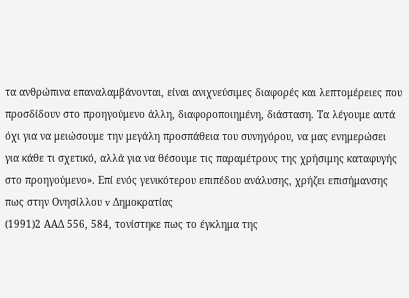τα ανθρώπινα επαναλαμβάνονται, είναι ανιχνεύσιμες διαφορές και λεπτομέρειες που προσδίδουν στο προηγούμενο άλλη, διαφοροποιημένη, διάσταση. Τα λέγουμε αυτά όχι για να μειώσουμε την μεγάλη προσπάθεια του συνηγόρου, να μας ενημερώσει για κάθε τι σχετικό, αλλά για να θέσουμε τις παραμέτρους της χρήσιμης καταφυγής στο προηγούμενο». Επί ενός γενικότερου επιπέδου ανάλυσης, χρήζει επισήμανσης πως στην Ονησίλλου v Δημοκρατίας
(1991)2 ΑΑΔ 556, 584, τονίστηκε πως το έγκλημα της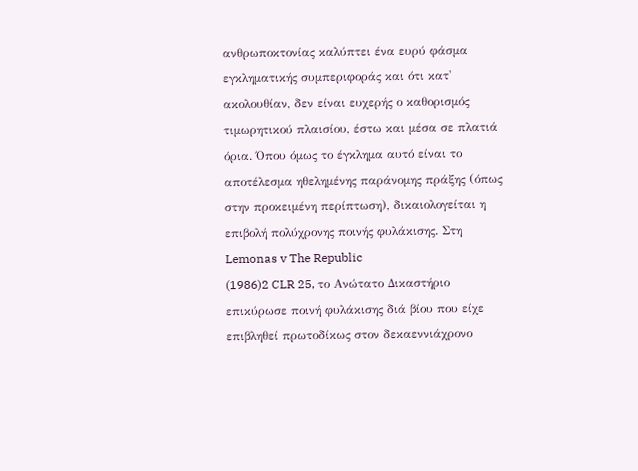ανθρωποκτονίας καλύπτει ένα ευρύ φάσμα εγκληματικής συμπεριφοράς και ότι κατ' ακολουθίαν, δεν είναι ευχερής ο καθορισμός τιμωρητικού πλαισίου, έστω και μέσα σε πλατιά όρια. Όπου όμως το έγκλημα αυτό είναι το αποτέλεσμα ηθελημένης παράνομης πράξης (όπως στην προκειμένη περίπτωση), δικαιολογείται η επιβολή πολύχρονης ποινής φυλάκισης. Στη Lemonas v The Republic
(1986)2 CLR 25, το Ανώτατο Δικαστήριο επικύρωσε ποινή φυλάκισης διά βίου που είχε επιβληθεί πρωτοδίκως στον δεκαεννιάχρονο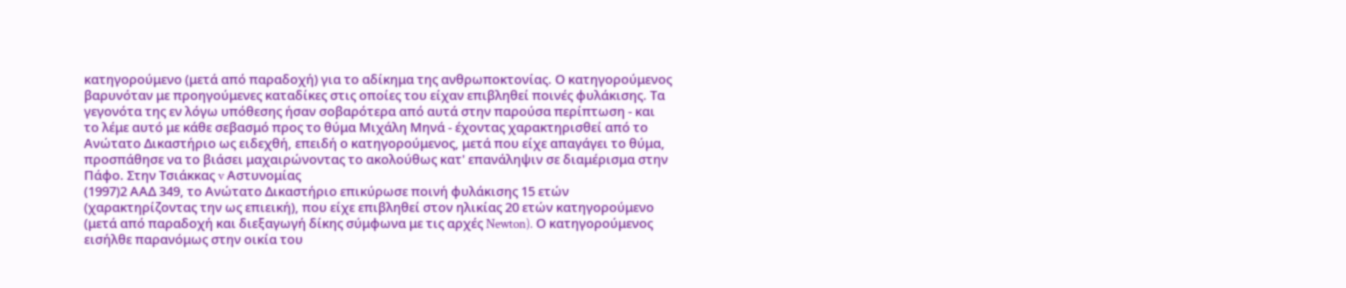κατηγορούμενο (μετά από παραδοχή) για το αδίκημα της ανθρωποκτονίας. Ο κατηγορούμενος βαρυνόταν με προηγούμενες καταδίκες στις οποίες του είχαν επιβληθεί ποινές φυλάκισης. Τα γεγονότα της εν λόγω υπόθεσης ήσαν σοβαρότερα από αυτά στην παρούσα περίπτωση - και το λέμε αυτό με κάθε σεβασμό προς το θύμα Μιχάλη Μηνά - έχοντας χαρακτηρισθεί από το Ανώτατο Δικαστήριο ως ειδεχθή, επειδή ο κατηγορούμενος, μετά που είχε απαγάγει το θύμα, προσπάθησε να το βιάσει μαχαιρώνοντας το ακολούθως κατ' επανάληψιν σε διαμέρισμα στην Πάφο. Στην Τσιάκκας v Αστυνομίας
(1997)2 ΑΑΔ 349, το Ανώτατο Δικαστήριο επικύρωσε ποινή φυλάκισης 15 ετών (χαρακτηρίζοντας την ως επιεική), που είχε επιβληθεί στον ηλικίας 20 ετών κατηγορούμενο (μετά από παραδοχή και διεξαγωγή δίκης σύμφωνα με τις αρχές Newton). Ο κατηγορούμενος εισήλθε παρανόμως στην οικία του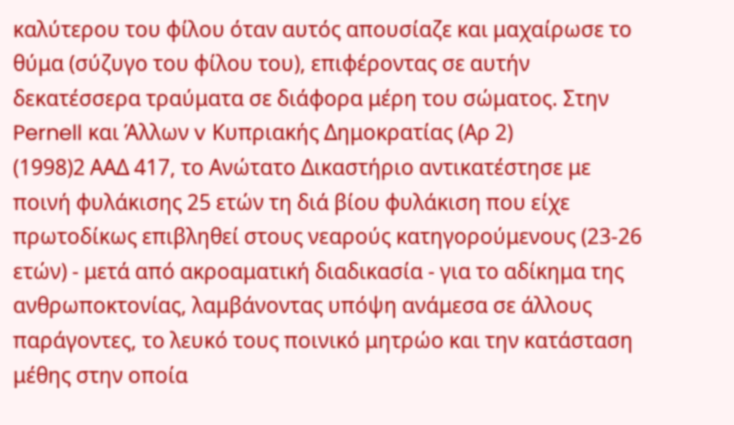καλύτερου του φίλου όταν αυτός απουσίαζε και μαχαίρωσε το θύμα (σύζυγο του φίλου του), επιφέροντας σε αυτήν δεκατέσσερα τραύματα σε διάφορα μέρη του σώματος. Στην Pernell και Άλλων v Κυπριακής Δημοκρατίας (Αρ 2)
(1998)2 ΑΑΔ 417, το Ανώτατο Δικαστήριο αντικατέστησε με ποινή φυλάκισης 25 ετών τη διά βίου φυλάκιση που είχε πρωτοδίκως επιβληθεί στους νεαρούς κατηγορούμενους (23-26 ετών) - μετά από ακροαματική διαδικασία - για το αδίκημα της ανθρωποκτονίας, λαμβάνοντας υπόψη ανάμεσα σε άλλους παράγοντες, το λευκό τους ποινικό μητρώο και την κατάσταση μέθης στην οποία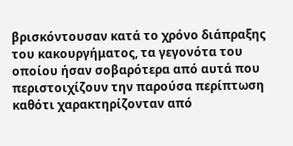βρισκόντουσαν κατά το χρόνο διάπραξης του κακουργήματος, τα γεγονότα του οποίου ήσαν σοβαρότερα από αυτά που περιστοιχίζουν την παρούσα περίπτωση καθότι χαρακτηρίζονταν από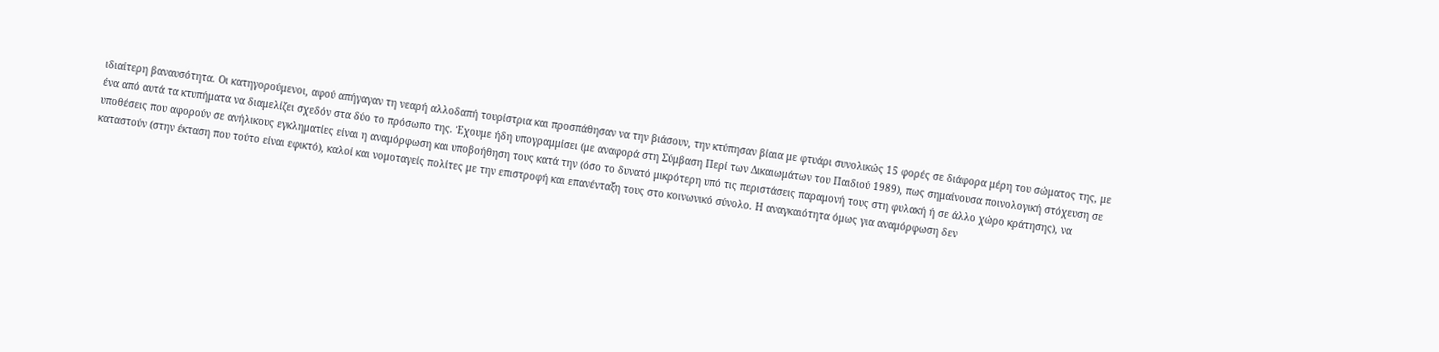ιδιαίτερη βαναυσότητα. Οι κατηγορούμενοι, αφού απήγαγαν τη νεαρή αλλοδαπή τουρίστρια και προσπάθησαν να την βιάσουν, την κτύπησαν βίαια με φτυάρι συνολικώς 15 φορές σε διάφορα μέρη του σώματος της, με ένα από αυτά τα κτυπήματα να διαμελίζει σχεδόν στα δύο το πρόσωπο της. Έχουμε ήδη υπογραμμίσει (με αναφορά στη Σύμβαση Περί των Δικαιωμάτων του Παιδιού 1989), πως σημαίνουσα ποινολογική στόχευση σε υποθέσεις που αφορούν σε ανήλικους εγκληματίες είναι η αναμόρφωση και υποβοήθηση τους κατά την (όσο το δυνατό μικρότερη υπό τις περιστάσεις παραμονή τους στη φυλακή ή σε άλλο χώρο κράτησης), να καταστούν (στην έκταση που τούτο είναι εφικτό), καλοί και νομοταγείς πολίτες με την επιστροφή και επανένταξη τους στο κοινωνικό σύνολο. Η αναγκαιότητα όμως για αναμόρφωση δεν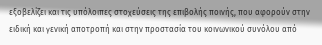εξοβελίζει και τις υπόλοιπες στοχεύσεις της επιβολής ποινής, που αφορούν στην ειδική και γενική αποτροπή και στην προστασία του κοινωνικού συνόλου από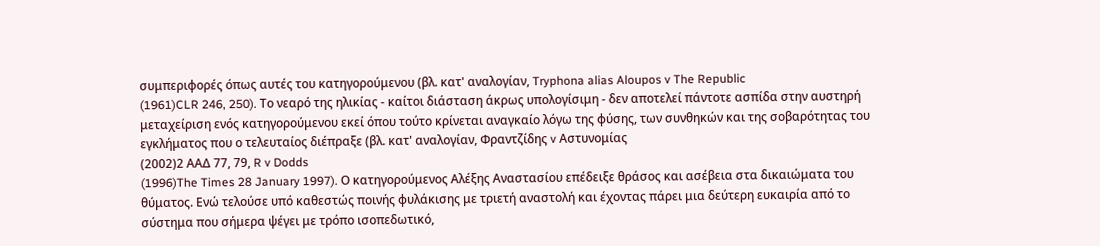συμπεριφορές όπως αυτές του κατηγορούμενου (βλ. κατ' αναλογίαν, Tryphona alias Aloupos v The Republic
(1961)CLR 246, 250). Το νεαρό της ηλικίας - καίτοι διάσταση άκρως υπολογίσιμη - δεν αποτελεί πάντοτε ασπίδα στην αυστηρή μεταχείριση ενός κατηγορούμενου εκεί όπου τούτο κρίνεται αναγκαίο λόγω της φύσης, των συνθηκών και της σοβαρότητας του εγκλήματος που ο τελευταίος διέπραξε (βλ. κατ' αναλογίαν, Φραντζίδης v Αστυνομίας
(2002)2 ΑΑΔ 77, 79, R v Dodds
(1996)The Times 28 January 1997). Ο κατηγορούμενος Αλέξης Αναστασίου επέδειξε θράσος και ασέβεια στα δικαιώματα του θύματος. Ενώ τελούσε υπό καθεστώς ποινής φυλάκισης με τριετή αναστολή και έχοντας πάρει μια δεύτερη ευκαιρία από το σύστημα που σήμερα ψέγει με τρόπο ισοπεδωτικό,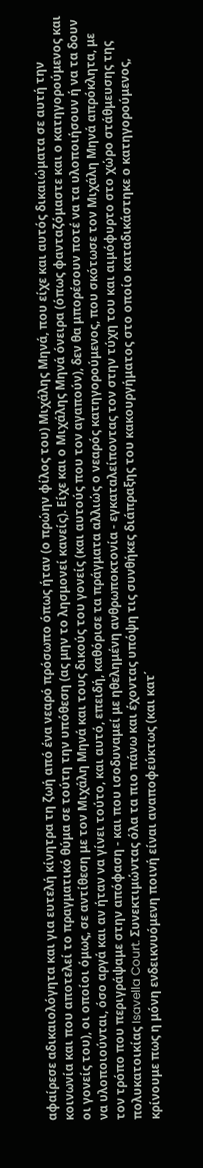αφαίρεσε αδικαιολόγητα και για ευτελή κίνητρα τη ζωή από ένα νεαρό πρόσωπο όπως ήταν (ο πρώην φίλος του) Μιχάλης Μηνά, που είχε και αυτός δικαιώματα σε αυτή την κοινωνία και που αποτελεί το πραγματικό θύμα σε τούτη την υπόθεση (ας μην το λησμονεί κανείς). Είχε και ο Μιχάλης Μηνά όνειρα (όπως φανταζόμαστε και ο κατηγορούμενος και οι γονείς του), οι οποίοι όμως, σε αντίθεση με τον Μιχάλη Μηνά και τους δικούς του γονείς (και αυτούς που τον αγαπούν), δεν θα μπορέσουν ποτέ να τα υλοποιήσουν ή να τα δουν να υλοποιούνται, όσο αργά και αν ήταν να γίνει τούτο, και αυτό, επειδή, καθόρισε τα πράγματα αλλιώς ο νεαρός κατηγορούμενος, που σκότωσε τον Μιχάλη Μηνά απρόκλητα, με τον τρόπο που περιγράψαμε στην απόφαση - και που ισοδυναμεί με ηθελημένη ανθρωποκτονία - εγκαταλείποντας τον στην τύχη του και αιμόφυρτο στο χώρο στάθμευσης της πολυκατοικίας Isavella Court. Συνεκτιμώντας όλα τα πιο πάνω και έχοντας υπόψη τις συνθήκες διάπραξης του κακουργήματος στο οποίο καταδικάστηκε ο κατηγορούμενος, κρίνουμε πως η μόνη ενδεικνυόμενη ποινή είναι αναποφεύκτως (και κατ΄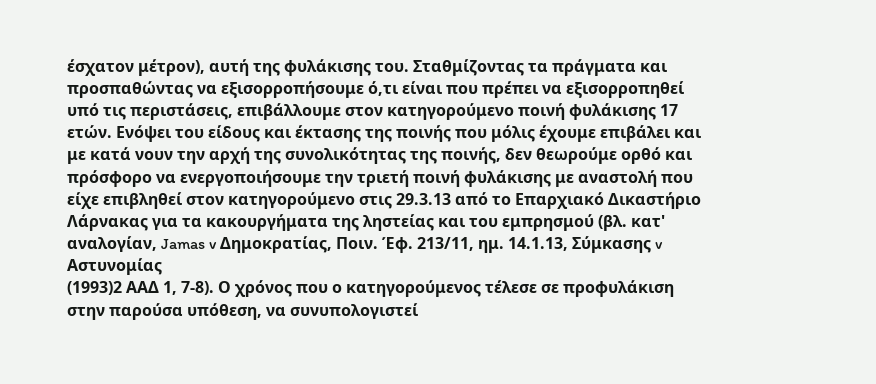έσχατον μέτρον), αυτή της φυλάκισης του. Σταθμίζοντας τα πράγματα και προσπαθώντας να εξισορροπήσουμε ό,τι είναι που πρέπει να εξισορροπηθεί υπό τις περιστάσεις, επιβάλλουμε στον κατηγορούμενο ποινή φυλάκισης 17 ετών. Ενόψει του είδους και έκτασης της ποινής που μόλις έχουμε επιβάλει και με κατά νουν την αρχή της συνολικότητας της ποινής, δεν θεωρούμε ορθό και πρόσφορο να ενεργοποιήσουμε την τριετή ποινή φυλάκισης με αναστολή που είχε επιβληθεί στον κατηγορούμενο στις 29.3.13 από το Επαρχιακό Δικαστήριο Λάρνακας για τα κακουργήματα της ληστείας και του εμπρησμού (βλ. κατ' αναλογίαν, Jamas v Δημοκρατίας, Ποιν. Έφ. 213/11, ημ. 14.1.13, Σύμκασης v Αστυνομίας
(1993)2 ΑΑΔ 1, 7-8). Ο χρόνος που ο κατηγορούμενος τέλεσε σε προφυλάκιση στην παρούσα υπόθεση, να συνυπολογιστεί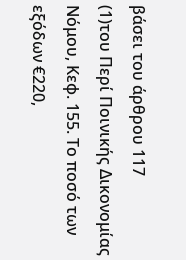βάσει του άρθρου 117
(1)του Περί Ποινικής Δικονομίας Νόμου, Κεφ. 155. Το ποσό των εξόδων €220,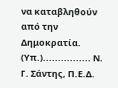να καταβληθούν από την Δημοκρατία. (Υπ.)................ Ν. Γ. Σάντης, Π.Ε.Δ.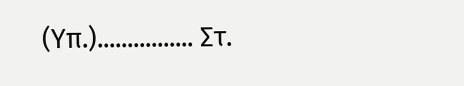(Υπ.)................ Στ.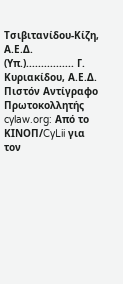Τσιβιτανίδου-Κίζη, Α.Ε.Δ. (Υπ.)................ Γ. Κυριακίδου, Α.Ε.Δ. Πιστόν Αντίγραφο Πρωτοκολλητής cylaw.org: Από το ΚΙΝOΠ/CyLii για τον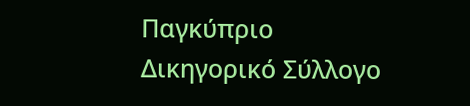Παγκύπριο Δικηγορικό Σύλλογο